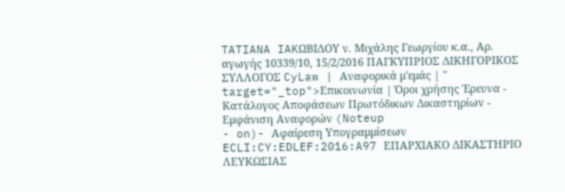TATIANA IAKΩΒΙΔΟΥ ν. Μιχάλης Γεωργίου κ.α., Αρ. αγωγής 10339/10, 15/2/2016 ΠΑΓΚΥΠΡΙΟΣ ΔΙΚΗΓΟΡΙΚΟΣ ΣΥΛΛΟΓΟΣ CyLaw | Αναφορικά μ'εμάς | " target="_top">Επικοινωνία | Όροι χρήσης Έρευνα - Κατάλογος Αποφάσεων Πρωτόδικων Δικαστηρίων - Εμφάνιση Αναφορών (Noteup
- on)- Αφαίρεση Υπογραμμίσεων ECLI:CY:EDLEF:2016:A97 ΕΠΑΡΧΙΑΚΟ ΔΙΚΑΣΤΗΡΙΟ ΛΕΥΚΩΣΙΑΣ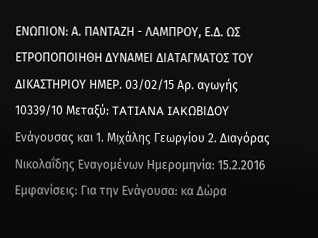ΕΝΩΠΙΟΝ: Α. ΠΑΝΤΑΖΗ - ΛΑΜΠΡΟΥ, Ε.Δ. ΩΣ ΕΤΡΟΠΟΠΟΙΗΘΗ ΔΥΝΑΜΕΙ ΔΙΑΤΑΓΜΑΤΟΣ ΤΟΥ ΔΙΚΑΣΤΗΡΙΟΥ ΗΜΕΡ. 03/02/15 Αρ. αγωγής 10339/10 Μεταξύ: TATIANA IAKΩΒΙΔΟΥ Ενάγουσας και 1. Μιχάλης Γεωργίου 2. Διαγόρας Νικολαΐδης Εναγομένων Ημερομηνία: 15.2.2016 Εμφανίσεις: Για την Ενάγουσα: κα Δώρα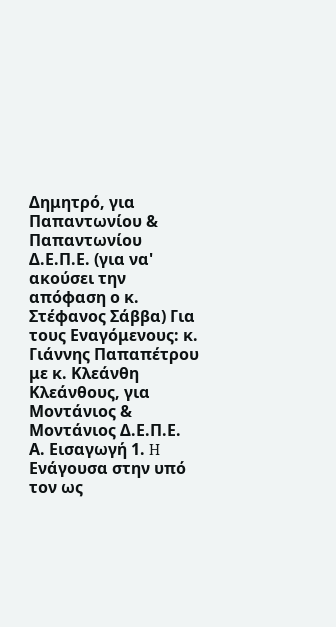Δημητρό, για Παπαντωνίου & Παπαντωνίου Δ.Ε.Π.Ε. (για να' ακούσει την απόφαση ο κ. Στέφανος Σάββα) Για τους Εναγόμενους: κ. Γιάννης Παπαπέτρου με κ. Κλεάνθη Κλεάνθους, για Μοντάνιος & Μοντάνιος Δ.Ε.Π.Ε. Α. Εισαγωγή 1. H Ενάγουσα στην υπό τον ως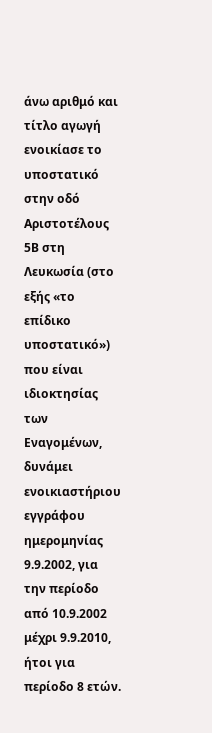άνω αριθμό και τίτλο αγωγή ενοικίασε το υποστατικό στην οδό Αριστοτέλους 5Β στη Λευκωσία (στο εξής «το επίδικο υποστατικό») που είναι ιδιοκτησίας των Εναγομένων, δυνάμει ενοικιαστήριου εγγράφου ημερομηνίας 9.9.2002, για την περίοδο από 10.9.2002 μέχρι 9.9.2010, ήτοι για περίοδο 8 ετών.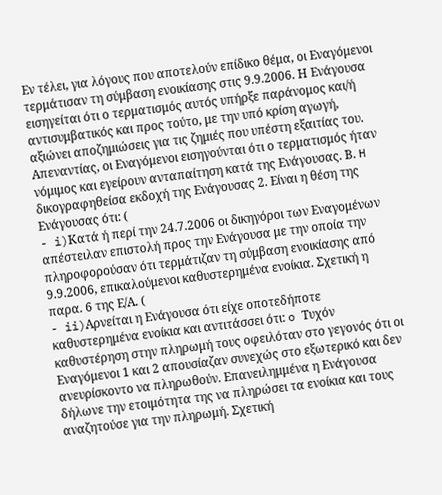Εν τέλει, για λόγους που αποτελούν επίδικο θέμα, οι Εναγόμενοι τερμάτισαν τη σύμβαση ενοικίασης στις 9.9.2006. Η Ενάγουσα εισηγείται ότι ο τερματισμός αυτός υπήρξε παράνομος και/ή αντισυμβατικός και προς τούτο, με την υπό κρίση αγωγή, αξιώνει αποζημιώσεις για τις ζημιές που υπέστη εξαιτίας του. Απεναντίας, οι Εναγόμενοι εισηγούνται ότι ο τερματισμός ήταν νόμιμος και εγείρουν ανταπαίτηση κατά της Ενάγουσας. Β. H δικογραφηθείσα εκδοχή της Ενάγουσας 2. Είναι η θέση της Ενάγουσας ότι: (
- i)Κατά ή περί την 24.7.2006 οι δικηγόροι των Εναγομένων απέστειλαν επιστολή προς την Ενάγουσα με την οποία την πληροφορούσαν ότι τερμάτιζαν τη σύμβαση ενοικίασης από 9.9.2006, επικαλούμενοι καθυστερημένα ενοίκια. Σχετική η παρα. 6 της Ε/Α. (
- ii)Αρνείται η Ενάγουσα ότι είχε οποτεδήποτε καθυστερημένα ενοίκια και αντιτάσσει ότι: o Τυχόν καθυστέρηση στην πληρωμή τους οφειλόταν στο γεγονός ότι οι Εναγόμενοι 1 και 2 απουσίαζαν συνεχώς στο εξωτερικό και δεν ανευρίσκοντο να πληρωθούν. Επανειλημμένα η Ενάγουσα δήλωνε την ετοιμότητα της να πληρώσει τα ενοίκια και τους αναζητούσε για την πληρωμή. Σχετική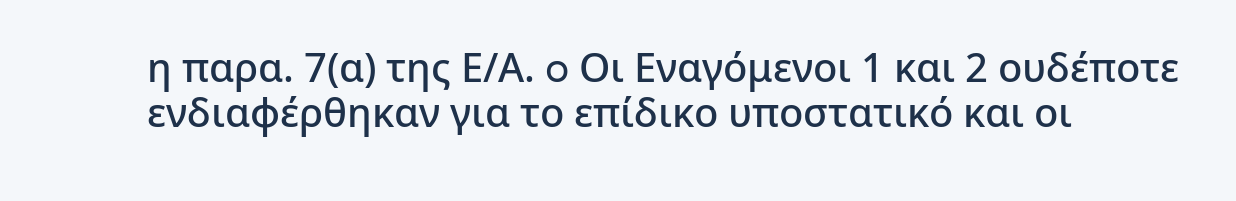η παρα. 7(α) της Ε/Α. o Οι Εναγόμενοι 1 και 2 ουδέποτε ενδιαφέρθηκαν για το επίδικο υποστατικό και οι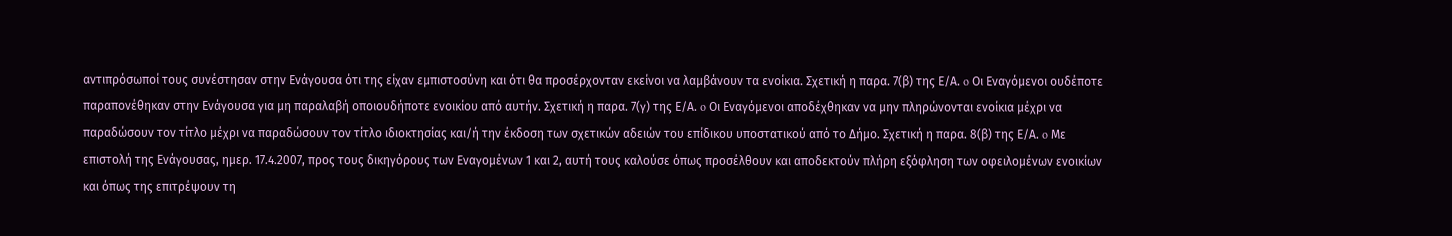αντιπρόσωποί τους συνέστησαν στην Ενάγουσα ότι της είχαν εμπιστοσύνη και ότι θα προσέρχονταν εκείνοι να λαμβάνουν τα ενοίκια. Σχετική η παρα. 7(β) της Ε/Α. o Οι Εναγόμενοι ουδέποτε παραπονέθηκαν στην Ενάγουσα για μη παραλαβή οποιουδήποτε ενοικίου από αυτήν. Σχετική η παρα. 7(γ) της Ε/Α. o Οι Εναγόμενοι αποδέχθηκαν να μην πληρώνονται ενοίκια μέχρι να παραδώσουν τον τίτλο μέχρι να παραδώσουν τον τίτλο ιδιοκτησίας και/ή την έκδοση των σχετικών αδειών του επίδικου υποστατικού από το Δήμο. Σχετική η παρα. 8(β) της Ε/Α. o Με επιστολή της Ενάγουσας, ημερ. 17.4.2007, προς τους δικηγόρους των Εναγομένων 1 και 2, αυτή τους καλούσε όπως προσέλθουν και αποδεκτούν πλήρη εξόφληση των οφειλομένων ενοικίων και όπως της επιτρέψουν τη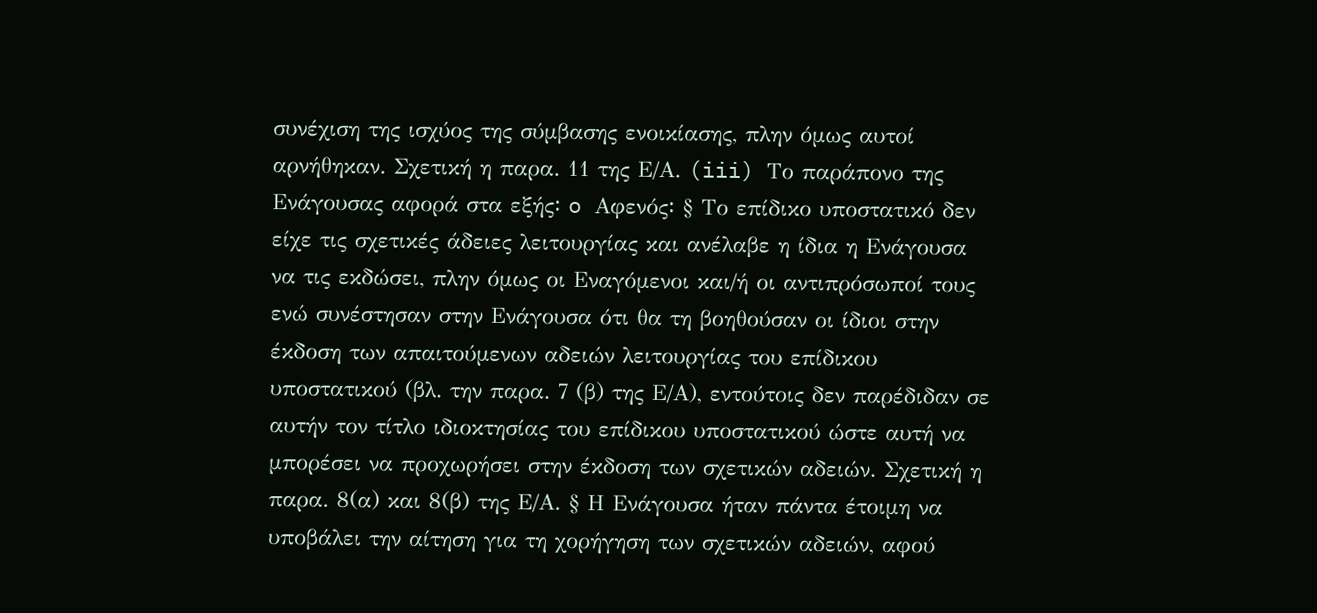συνέχιση της ισχύος της σύμβασης ενοικίασης, πλην όμως αυτοί αρνήθηκαν. Σχετική η παρα. 11 της Ε/Α. (iii) Το παράπονο της Ενάγουσας αφορά στα εξής꞉ o Αφενός꞉ § Το επίδικο υποστατικό δεν είχε τις σχετικές άδειες λειτουργίας και ανέλαβε η ίδια η Ενάγουσα να τις εκδώσει, πλην όμως οι Εναγόμενοι και/ή οι αντιπρόσωποί τους ενώ συνέστησαν στην Ενάγουσα ότι θα τη βοηθούσαν οι ίδιοι στην έκδοση των απαιτούμενων αδειών λειτουργίας του επίδικου υποστατικού (βλ. την παρα. 7 (β) της Ε/Α), εντούτοις δεν παρέδιδαν σε αυτήν τον τίτλο ιδιοκτησίας του επίδικου υποστατικού ώστε αυτή να μπορέσει να προχωρήσει στην έκδοση των σχετικών αδειών. Σχετική η παρα. 8(α) και 8(β) της Ε/Α. § Η Ενάγουσα ήταν πάντα έτοιμη να υποβάλει την αίτηση για τη χορήγηση των σχετικών αδειών, αφού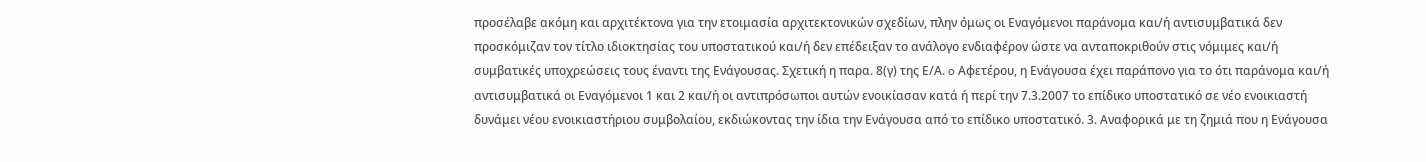προσέλαβε ακόμη και αρχιτέκτονα για την ετοιμασία αρχιτεκτονικών σχεδίων, πλην όμως οι Εναγόμενοι παράνομα και/ή αντισυμβατικά δεν προσκόμιζαν τον τίτλο ιδιοκτησίας του υποστατικού και/ή δεν επέδειξαν το ανάλογο ενδιαφέρον ώστε να ανταποκριθούν στις νόμιμες και/ή συμβατικές υποχρεώσεις τους έναντι της Ενάγουσας. Σχετική η παρα. 8(γ) της Ε/Α. o Αφετέρου, η Ενάγουσα έχει παράπονο για το ότι παράνομα και/ή αντισυμβατικά οι Εναγόμενοι 1 και 2 και/ή οι αντιπρόσωποι αυτών ενοικίασαν κατά ή περί την 7.3.2007 το επίδικο υποστατικό σε νέο ενοικιαστή δυνάμει νέου ενοικιαστήριου συμβολαίου, εκδιώκοντας την ίδια την Ενάγουσα από το επίδικο υποστατικό. 3. Αναφορικά με τη ζημιά που η Ενάγουσα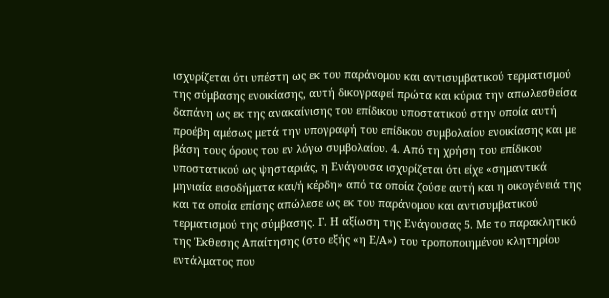ισχυρίζεται ότι υπέστη ως εκ του παράνομου και αντισυμβατικού τερματισμού της σύμβασης ενοικίασης, αυτή δικογραφεί πρώτα και κύρια την απωλεσθείσα δαπάνη ως εκ της ανακαίνισης του επίδικου υποστατικού στην οποία αυτή προέβη αμέσως μετά την υπογραφή του επίδικου συμβολαίου ενοικίασης και με βάση τους όρους του εν λόγω συμβολαίου. 4. Από τη χρήση του επίδικου υποστατικού ως ψησταριάς, η Ενάγουσα ισχυρίζεται ότι είχε «σημαντικά μηνιαία εισοδήματα και/ή κέρδη» από τα οποία ζούσε αυτή και η οικογένειά της και τα οποία επίσης απώλεσε ως εκ του παράνομου και αντισυμβατικού τερματισμού της σύμβασης. Γ. Η αξίωση της Ενάγουσας 5. Με το παρακλητικό της Έκθεσης Απαίτησης (στο εξής «η Ε/Α») του τροποποιημένου κλητηρίου εντάλματος που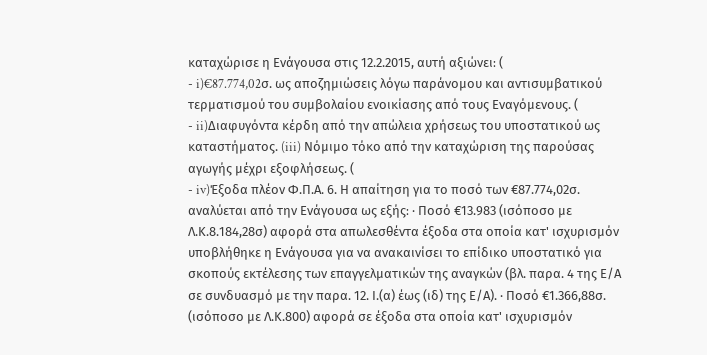καταχώρισε η Ενάγουσα στις 12.2.2015, αυτή αξιώνει꞉ (
- i)€87.774,02σ. ως αποζημιώσεις λόγω παράνομου και αντισυμβατικού τερματισμού του συμβολαίου ενοικίασης από τους Εναγόμενους. (
- ii)Διαφυγόντα κέρδη από την απώλεια χρήσεως του υποστατικού ως καταστήματος. (iii) Νόμιμο τόκο από την καταχώριση της παρούσας αγωγής μέχρι εξοφλήσεως. (
- iv)Έξοδα πλέον Φ.Π.Α. 6. Η απαίτηση για το ποσό των €87.774,02σ. αναλύεται από την Ενάγουσα ως εξής꞉ · Ποσό €13.983 (ισόποσο με Λ.Κ.8.184,28σ) αφορά στα απωλεσθέντα έξοδα στα οποία κατ' ισχυρισμόν υποβλήθηκε η Ενάγουσα για να ανακαινίσει το επίδικο υποστατικό για σκοπούς εκτέλεσης των επαγγελματικών της αναγκών (βλ. παρα. 4 της Ε/Α σε συνδυασμό με την παρα. 12. Ι.(α) έως (ιδ) της Ε/Α). · Ποσό €1.366,88σ. (ισόποσο με Λ.Κ.800) αφορά σε έξοδα στα οποία κατ' ισχυρισμόν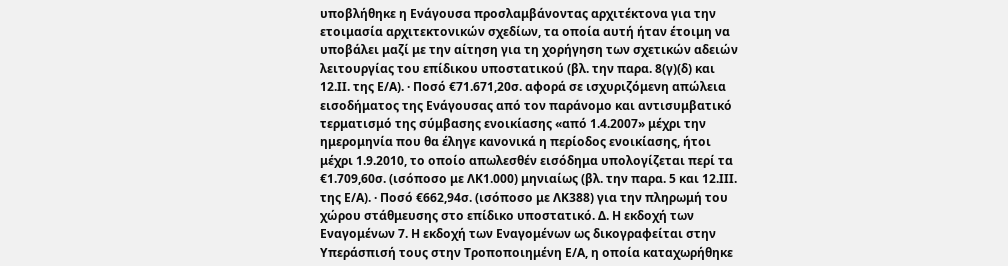υποβλήθηκε η Ενάγουσα προσλαμβάνοντας αρχιτέκτονα για την ετοιμασία αρχιτεκτονικών σχεδίων, τα οποία αυτή ήταν έτοιμη να υποβάλει μαζί με την αίτηση για τη χορήγηση των σχετικών αδειών λειτουργίας του επίδικου υποστατικού (βλ. την παρα. 8(γ)(δ) και 12.ΙΙ. της Ε/Α). · Ποσό €71.671,20σ. αφορά σε ισχυριζόμενη απώλεια εισοδήματος της Ενάγουσας από τον παράνομο και αντισυμβατικό τερματισμό της σύμβασης ενοικίασης «από 1.4.2007» μέχρι την ημερομηνία που θα έληγε κανονικά η περίοδος ενοικίασης, ήτοι μέχρι 1.9.2010, το οποίο απωλεσθέν εισόδημα υπολογίζεται περί τα €1.709,60σ. (ισόποσο με ΛΚ1.000) μηνιαίως (βλ. την παρα. 5 και 12.ΙΙΙ. της Ε/Α). · Ποσό €662,94σ. (ισόποσο με ΛΚ388) για την πληρωμή του χώρου στάθμευσης στο επίδικο υποστατικό. Δ. Η εκδοχή των Εναγoμένων 7. Η εκδοχή των Εναγομένων ως δικογραφείται στην Υπεράσπισή τους στην Τροποποιημένη Ε/Α, η οποία καταχωρήθηκε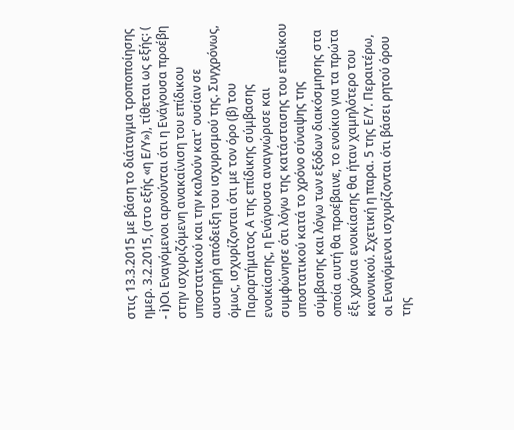στις 13.3.2015 με βάση το διάταγμα τροποποίησης ημερ. 3.2.2015, (στο εξής «η Ε/Υ»), τίθεται ως εξής꞉ (
- i)Οι Εναγόμενοι αρνούνται ότι η Ενάγουσα προέβη στην ισχυριζόμενη ανακαίνιση του επίδικου υποστατικού και την καλούν κατ' ουσίαν σε αυστηρή απόδειξη του ισχυρισμού της. Συγχρόνως, όμως, ισχυρίζονται ότι με τον όρο (β) του Παραρτήματος Α της επίδικης σύμβασης ενοικίασης, η Ενάγουσα αναγνώρισε και συμφώνησε ότι λόγω της κατάστασης του επίδικου υποστατικού κατά το χρόνο σύναψης της σύμβασης και λόγω των εξόδων διακόσμησης στα οποία αυτή θα προέβαινε, το ενοίκιο για τα πρώτα έξι χρόνια ενοικίασης θα ήταν χαμηλότερο του κανονικού. Σχετική η παρα. 5 της Ε/Υ. Περαιτέρω, οι Εναγόμενοι ισχυρίζονται ότι βάσει ρητού όρου της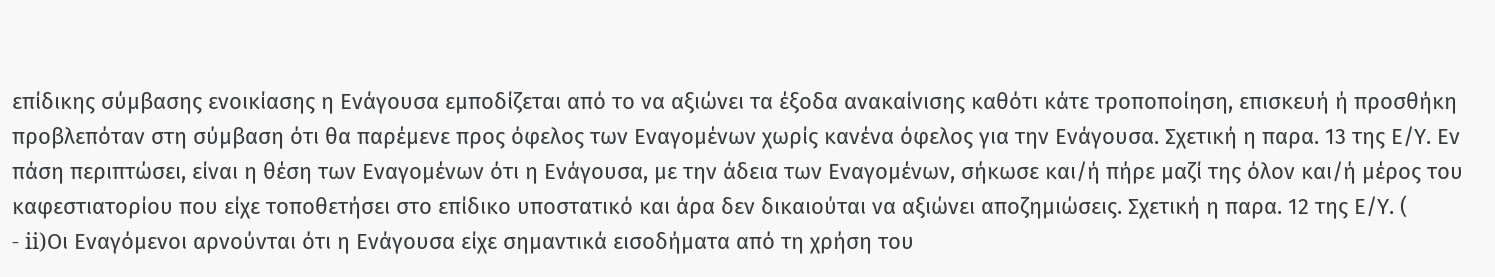επίδικης σύμβασης ενοικίασης η Ενάγουσα εμποδίζεται από το να αξιώνει τα έξοδα ανακαίνισης καθότι κάτε τροποποίηση, επισκευή ή προσθήκη προβλεπόταν στη σύμβαση ότι θα παρέμενε προς όφελος των Εναγομένων χωρίς κανένα όφελος για την Ενάγουσα. Σχετική η παρα. 13 της Ε/Υ. Εν πάση περιπτώσει, είναι η θέση των Εναγομένων ότι η Ενάγουσα, με την άδεια των Εναγομένων, σήκωσε και/ή πήρε μαζί της όλον και/ή μέρος του καφεστιατορίου που είχε τοποθετήσει στο επίδικο υποστατικό και άρα δεν δικαιούται να αξιώνει αποζημιώσεις. Σχετική η παρα. 12 της Ε/Υ. (
- ii)Οι Εναγόμενοι αρνούνται ότι η Ενάγουσα είχε σημαντικά εισοδήματα από τη χρήση του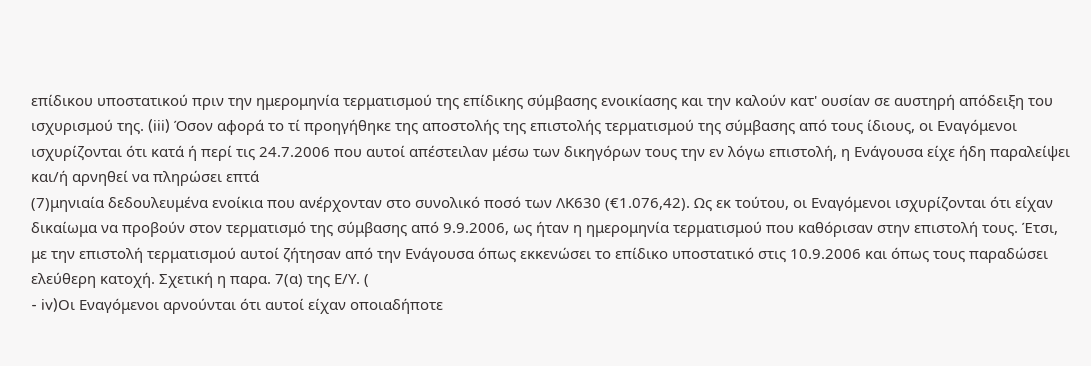επίδικου υποστατικού πριν την ημερομηνία τερματισμού της επίδικης σύμβασης ενοικίασης και την καλούν κατ' ουσίαν σε αυστηρή απόδειξη του ισχυρισμού της. (iii) Όσον αφορά το τί προηγήθηκε της αποστολής της επιστολής τερματισμού της σύμβασης από τους ίδιους, οι Εναγόμενοι ισχυρίζονται ότι κατά ή περί τις 24.7.2006 που αυτοί απέστειλαν μέσω των δικηγόρων τους την εν λόγω επιστολή, η Ενάγουσα είχε ήδη παραλείψει και/ή αρνηθεί να πληρώσει επτά
(7)μηνιαία δεδουλευμένα ενοίκια που ανέρχονταν στο συνολικό ποσό των ΛΚ630 (€1.076,42). Ως εκ τούτου, οι Εναγόμενοι ισχυρίζονται ότι είχαν δικαίωμα να προβούν στον τερματισμό της σύμβασης από 9.9.2006, ως ήταν η ημερομηνία τερματισμού που καθόρισαν στην επιστολή τους. Έτσι, με την επιστολή τερματισμού αυτοί ζήτησαν από την Ενάγουσα όπως εκκενώσει το επίδικο υποστατικό στις 10.9.2006 και όπως τους παραδώσει ελεύθερη κατοχή. Σχετική η παρα. 7(α) της Ε/Υ. (
- iv)Οι Εναγόμενοι αρνούνται ότι αυτοί είχαν οποιαδήποτε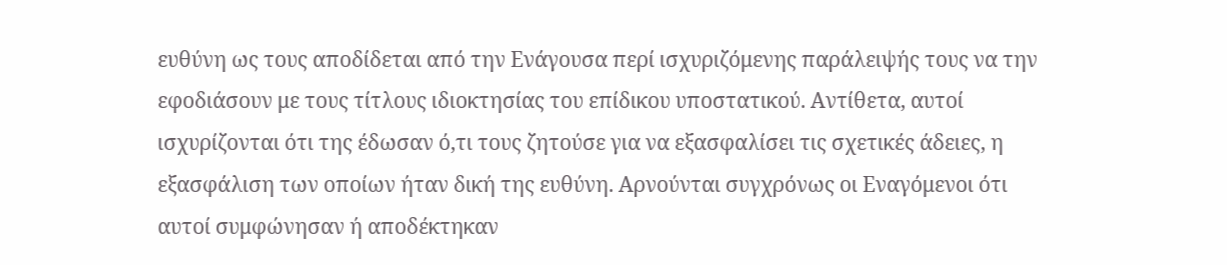ευθύνη ως τους αποδίδεται από την Ενάγουσα περί ισχυριζόμενης παράλειψής τους να την εφοδιάσουν με τους τίτλους ιδιοκτησίας του επίδικου υποστατικού. Αντίθετα, αυτοί ισχυρίζονται ότι της έδωσαν ό,τι τους ζητούσε για να εξασφαλίσει τις σχετικές άδειες, η εξασφάλιση των οποίων ήταν δική της ευθύνη. Αρνούνται συγχρόνως οι Εναγόμενοι ότι αυτοί συμφώνησαν ή αποδέκτηκαν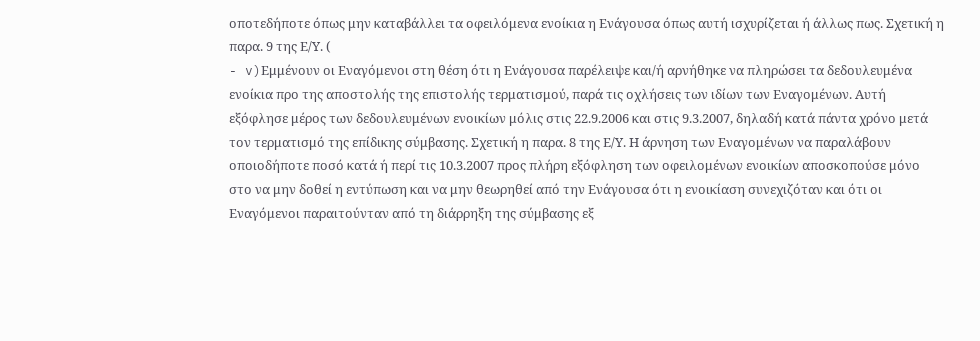οποτεδήποτε όπως μην καταβάλλει τα οφειλόμενα ενοίκια η Ενάγουσα όπως αυτή ισχυρίζεται ή άλλως πως. Σχετική η παρα. 9 της Ε/Υ. (
- v)Εμμένουν οι Εναγόμενοι στη θέση ότι η Ενάγουσα παρέλειψε και/ή αρνήθηκε να πληρώσει τα δεδουλευμένα ενοίκια προ της αποστολής της επιστολής τερματισμού, παρά τις οχλήσεις των ιδίων των Εναγομένων. Αυτή εξόφλησε μέρος των δεδουλευμένων ενοικίων μόλις στις 22.9.2006 και στις 9.3.2007, δηλαδή κατά πάντα χρόνο μετά τον τερματισμό της επίδικης σύμβασης. Σχετική η παρα. 8 της Ε/Υ. Η άρνηση των Εναγομένων να παραλάβουν οποιοδήποτε ποσό κατά ή περί τις 10.3.2007 προς πλήρη εξόφληση των οφειλομένων ενοικίων αποσκοπούσε μόνο στο να μην δοθεί η εντύπωση και να μην θεωρηθεί από την Ενάγουσα ότι η ενοικίαση συνεχιζόταν και ότι οι Εναγόμενοι παραιτούνταν από τη διάρρηξη της σύμβασης εξ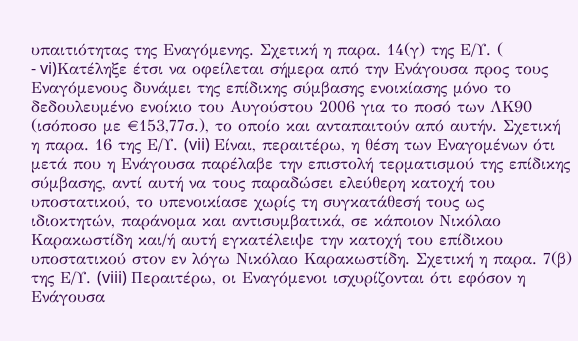υπαιτιότητας της Εναγόμενης. Σχετική η παρα. 14(γ) της Ε/Υ. (
- vi)Κατέληξε έτσι να οφείλεται σήμερα από την Ενάγουσα προς τους Εναγόμενους δυνάμει της επίδικης σύμβασης ενοικίασης μόνο το δεδουλευμένο ενοίκιο του Αυγούστου 2006 για το ποσό των ΛΚ90 (ισόποσο με €153,77σ.), το οποίο και ανταπαιτούν από αυτήν. Σχετική η παρα. 16 της Ε/Υ. (vii) Είναι, περαιτέρω, η θέση των Εναγομένων ότι μετά που η Ενάγουσα παρέλαβε την επιστολή τερματισμού της επίδικης σύμβασης, αντί αυτή να τους παραδώσει ελεύθερη κατοχή του υποστατικού, το υπενοικίασε χωρίς τη συγκατάθεσή τους ως ιδιοκτητών, παράνομα και αντισυμβατικά, σε κάποιον Νικόλαο Καρακωστίδη και/ή αυτή εγκατέλειψε την κατοχή του επίδικου υποστατικού στον εν λόγω Νικόλαο Καρακωστίδη. Σχετική η παρα. 7(β) της Ε/Υ. (viii) Περαιτέρω, οι Εναγόμενοι ισχυρίζονται ότι εφόσον η Ενάγουσα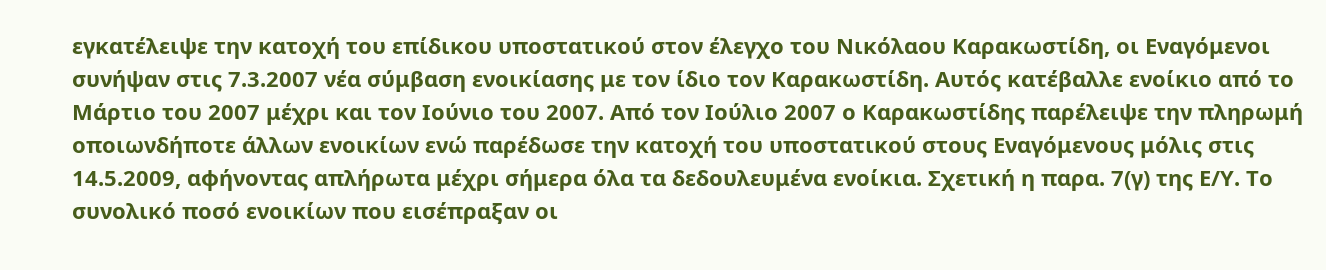εγκατέλειψε την κατοχή του επίδικου υποστατικού στον έλεγχο του Νικόλαου Καρακωστίδη, οι Εναγόμενοι συνήψαν στις 7.3.2007 νέα σύμβαση ενοικίασης με τον ίδιο τον Καρακωστίδη. Αυτός κατέβαλλε ενοίκιο από το Μάρτιο του 2007 μέχρι και τον Ιούνιο του 2007. Από τον Ιούλιο 2007 ο Καρακωστίδης παρέλειψε την πληρωμή οποιωνδήποτε άλλων ενοικίων ενώ παρέδωσε την κατοχή του υποστατικού στους Εναγόμενους μόλις στις 14.5.2009, αφήνοντας απλήρωτα μέχρι σήμερα όλα τα δεδουλευμένα ενοίκια. Σχετική η παρα. 7(γ) της Ε/Υ. Το συνολικό ποσό ενοικίων που εισέπραξαν οι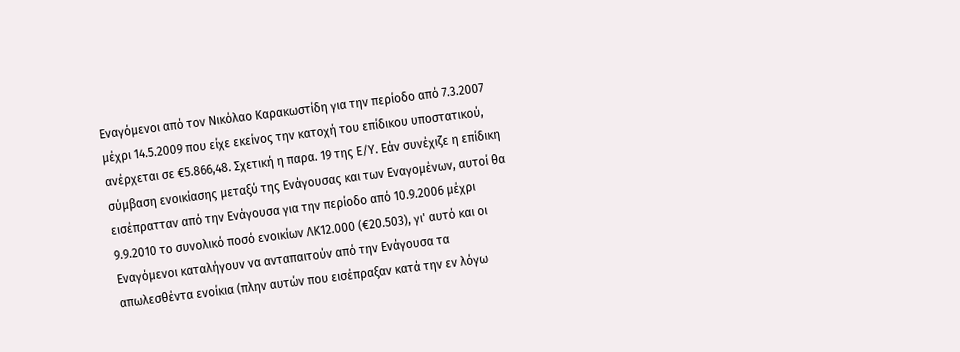Εναγόμενοι από τον Νικόλαο Καρακωστίδη για την περίοδο από 7.3.2007 μέχρι 14.5.2009 που είχε εκείνος την κατοχή του επίδικου υποστατικού, ανέρχεται σε €5.866,48. Σχετική η παρα. 19 της Ε/Υ. Εάν συνέχιζε η επίδικη σύμβαση ενοικίασης μεταξύ της Ενάγουσας και των Εναγομένων, αυτοί θα εισέπρατταν από την Ενάγουσα για την περίοδο από 10.9.2006 μέχρι 9.9.2010 το συνολικό ποσό ενοικίων ΛΚ12.000 (€20.503), γι' αυτό και οι Εναγόμενοι καταλήγουν να ανταπαιτούν από την Ενάγουσα τα απωλεσθέντα ενοίκια (πλην αυτών που εισέπραξαν κατά την εν λόγω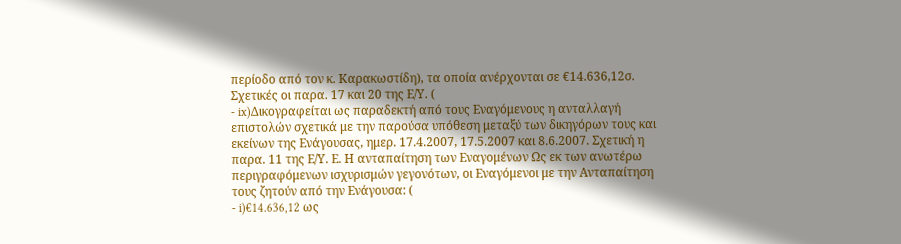περίοδο από τον κ. Καρακωστίδη), τα οποία ανέρχονται σε €14.636,12σ. Σχετικές οι παρα. 17 και 20 της Ε/Υ. (
- ix)Δικογραφείται ως παραδεκτή από τους Εναγόμενους η ανταλλαγή επιστολών σχετικά με την παρούσα υπόθεση μεταξύ των δικηγόρων τους και εκείνων της Ενάγουσας, ημερ. 17.4.2007, 17.5.2007 και 8.6.2007. Σχετική η παρα. 11 της Ε/Υ. Ε. Η ανταπαίτηση των Εναγομένων Ως εκ των ανωτέρω περιγραφόμενων ισχυρισμών γεγονότων, οι Εναγόμενοι με την Ανταπαίτηση τους ζητούν από την Ενάγουσα: (
- i)€14.636,12 ως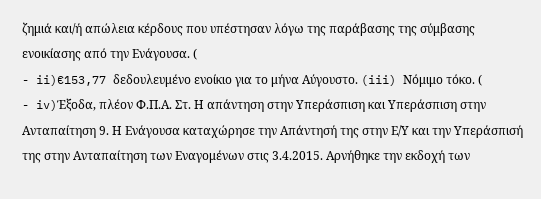ζημιά και/ή απώλεια κέρδους που υπέστησαν λόγω της παράβασης της σύμβασης ενοικίασης από την Ενάγουσα. (
- ii)€153,77 δεδουλευμένο ενοίκιο για το μήνα Αύγουστο. (iii) Νόμιμο τόκο. (
- iv)Έξοδα, πλέον Φ.Π.Α. Στ. Η απάντηση στην Υπεράσπιση και Υπεράσπιση στην Ανταπαίτηση 9. Η Ενάγουσα καταχώρησε την Απάντησή της στην Ε/Υ και την Υπεράσπισή της στην Ανταπαίτηση των Εναγομένων στις 3.4.2015. Αρνήθηκε την εκδοχή των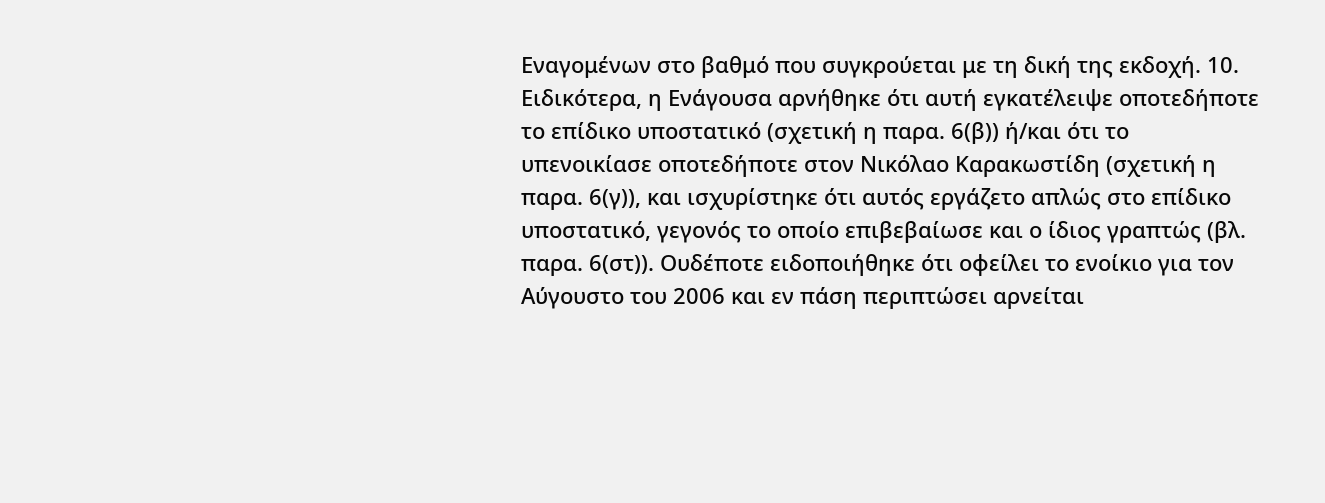Εναγομένων στο βαθμό που συγκρούεται με τη δική της εκδοχή. 10. Ειδικότερα, η Ενάγουσα αρνήθηκε ότι αυτή εγκατέλειψε οποτεδήποτε το επίδικο υποστατικό (σχετική η παρα. 6(β)) ή/και ότι το υπενοικίασε οποτεδήποτε στον Νικόλαο Καρακωστίδη (σχετική η παρα. 6(γ)), και ισχυρίστηκε ότι αυτός εργάζετο απλώς στο επίδικο υποστατικό, γεγονός το οποίο επιβεβαίωσε και ο ίδιος γραπτώς (βλ. παρα. 6(στ)). Ουδέποτε ειδοποιήθηκε ότι οφείλει το ενοίκιο για τον Αύγουστο του 2006 και εν πάση περιπτώσει αρνείται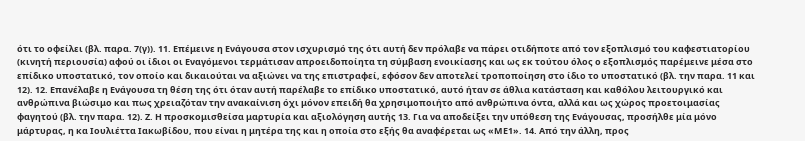ότι το οφείλει (βλ. παρα. 7(γ)). 11. Επέμεινε η Ενάγουσα στον ισχυρισμό της ότι αυτή δεν πρόλαβε να πάρει οτιδήποτε από τον εξοπλισμό του καφεστιατορίου (κινητή περιουσία) αφού οι ίδιοι οι Εναγόμενοι τερμάτισαν απροειδοποίητα τη σύμβαση ενοικίασης και ως εκ τούτου όλος ο εξοπλισμός παρέμεινε μέσα στο επίδικο υποστατικό, τον οποίο και δικαιούται να αξιώνει να της επιστραφεί, εφόσον δεν αποτελεί τροποποίηση στο ίδιο το υποστατικό (βλ. την παρα. 11 και 12). 12. Επανέλαβε η Ενάγουσα τη θέση της ότι όταν αυτή παρέλαβε το επίδικο υποστατικό, αυτό ήταν σε άθλια κατάσταση και καθόλου λειτουργικό και ανθρώπινα βιώσιμο και πως χρειαζόταν την ανακαίνιση όχι μόνον επειδή θα χρησιμοποιήτο από ανθρώπινα όντα, αλλά και ως χώρος προετοιμασίας φαγητού (βλ. την παρα. 12). Ζ. Η προσκομισθείσα μαρτυρία και αξιολόγηση αυτής 13. Για να αποδείξει την υπόθεση της Ενάγουσας, προσήλθε μία μόνο μάρτυρας, η κα Ιουλιέττα Ιακωβίδου, που είναι η μητέρα της και η οποία στο εξής θα αναφέρεται ως «ΜΕ1». 14. Από την άλλη, προς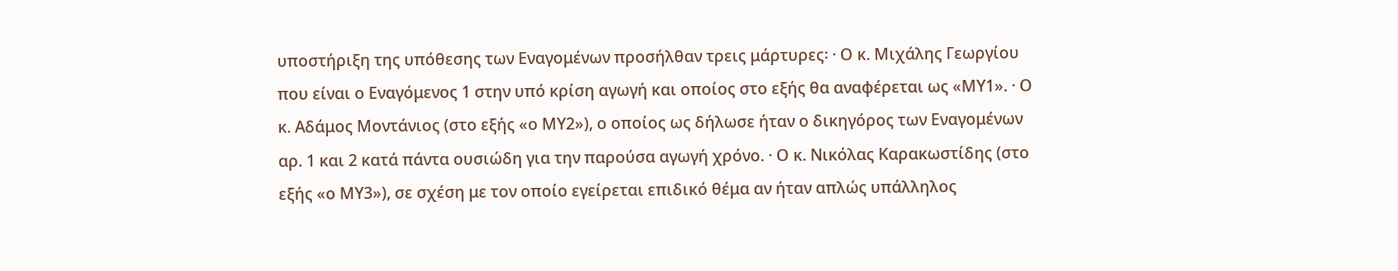υποστήριξη της υπόθεσης των Εναγομένων προσήλθαν τρεις μάρτυρες꞉ · Ο κ. Μιχάλης Γεωργίου που είναι ο Εναγόμενος 1 στην υπό κρίση αγωγή και οποίος στο εξής θα αναφέρεται ως «ΜΥ1». · Ο κ. Αδάμος Μοντάνιος (στο εξής «ο ΜΥ2»), ο οποίος ως δήλωσε ήταν ο δικηγόρος των Εναγομένων αρ. 1 και 2 κατά πάντα ουσιώδη για την παρούσα αγωγή χρόνο. · Ο κ. Νικόλας Καρακωστίδης (στο εξής «ο ΜΥ3»), σε σχέση με τον οποίο εγείρεται επιδικό θέμα αν ήταν απλώς υπάλληλος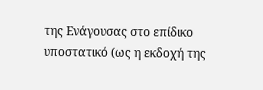της Ενάγουσας στο επίδικο υποστατικό (ως η εκδοχή της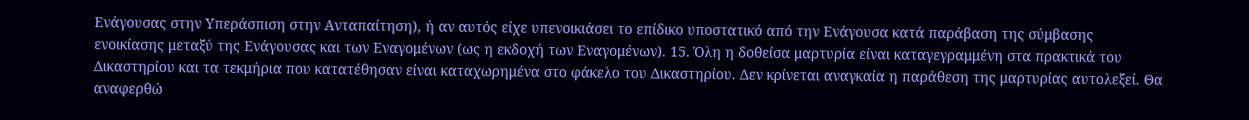Ενάγουσας στην Υπεράσπιση στην Ανταπαίτηση), ή αν αυτός είχε υπενοικιάσει το επίδικο υποστατικό από την Ενάγουσα κατά παράβαση της σύμβασης ενοικίασης μεταξύ της Ενάγουσας και των Εναγομένων (ως η εκδοχή των Εναγομένων). 15. Όλη η δοθείσα μαρτυρία είναι καταγεγραμμένη στα πρακτικά του Δικαστηρίου και τα τεκμήρια που κατατέθησαν είναι καταχωρημένα στο φάκελο του Δικαστηρίου. Δεν κρίνεται αναγκαία η παράθεση της μαρτυρίας αυτολεξεί. Θα αναφερθώ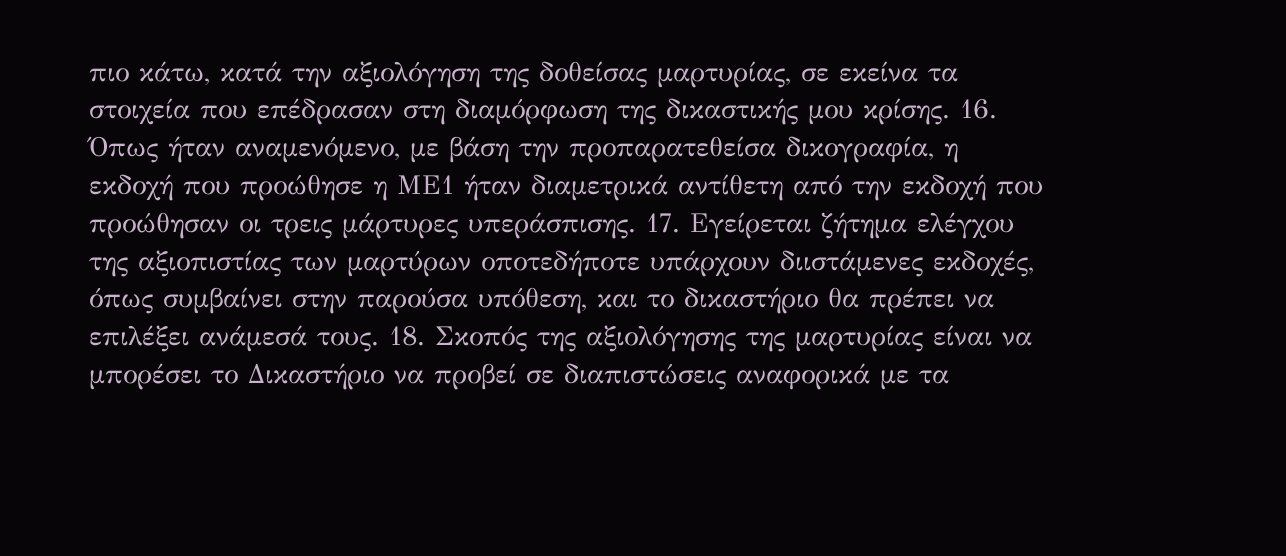πιο κάτω, κατά την αξιολόγηση της δοθείσας μαρτυρίας, σε εκείνα τα στοιχεία που επέδρασαν στη διαμόρφωση της δικαστικής μου κρίσης. 16. Όπως ήταν αναμενόμενο, με βάση την προπαρατεθείσα δικογραφία, η εκδοχή που προώθησε η ΜΕ1 ήταν διαμετρικά αντίθετη από την εκδοχή που προώθησαν οι τρεις μάρτυρες υπεράσπισης. 17. Εγείρεται ζήτημα ελέγχου της αξιοπιστίας των μαρτύρων οποτεδήποτε υπάρχουν διιστάμενες εκδοχές, όπως συμβαίνει στην παρούσα υπόθεση, και το δικαστήριο θα πρέπει να επιλέξει ανάμεσά τους. 18. Σκοπός της αξιολόγησης της μαρτυρίας είναι να μπορέσει το Δικαστήριο να προβεί σε διαπιστώσεις αναφορικά με τα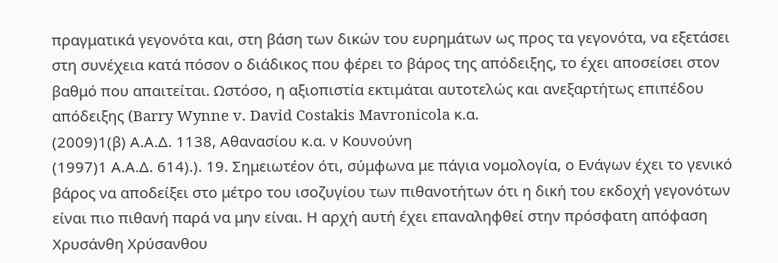πραγματικά γεγονότα και, στη βάση των δικών του ευρημάτων ως προς τα γεγονότα, να εξετάσει στη συνέχεια κατά πόσον ο διάδικος που φέρει το βάρος της απόδειξης, το έχει αποσείσει στον βαθμό που απαιτείται. Ωστόσο, η αξιοπιστία εκτιμάται αυτοτελώς και ανεξαρτήτως επιπέδου απόδειξης (Barry Wynne v. David Costakis Mavronicola κ.α.
(2009)1(β) Α.Α.Δ. 1138, Αθανασίου κ.α. ν Κουνούνη
(1997)1 Α.Α.Δ. 614).). 19. Σημειωτέον ότι, σύμφωνα με πάγια νομολογία, ο Ενάγων έχει το γενικό βάρος να αποδείξει στο μέτρο του ισοζυγίου των πιθανοτήτων ότι η δική του εκδοχή γεγονότων είναι πιο πιθανή παρά να μην είναι. Η αρχή αυτή έχει επαναληφθεί στην πρόσφατη απόφαση Χρυσάνθη Χρύσανθου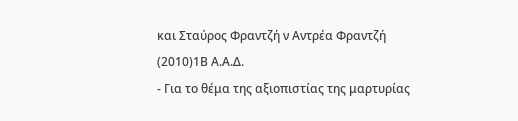και Σταύρος Φραντζή ν Αντρέα Φραντζή
(2010)1Β Α.Α.Δ.
- Για το θέμα της αξιοπιστίας της μαρτυρίας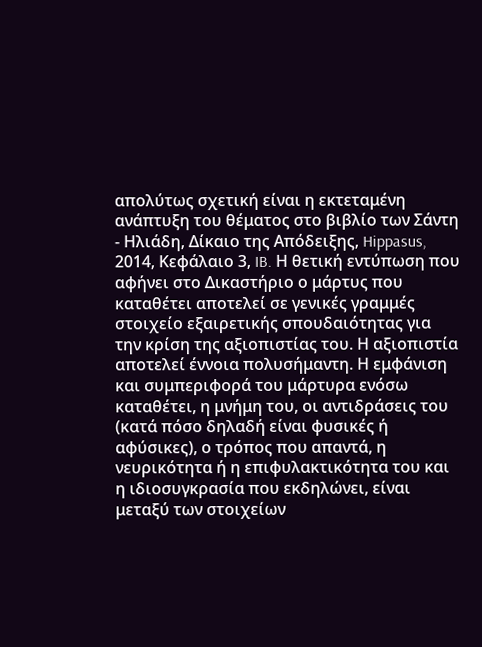απολύτως σχετική είναι η εκτεταμένη ανάπτυξη του θέματος στο βιβλίο των Σάντη - Ηλιάδη, Δίκαιο της Απόδειξης, Hippasus, 2014, Κεφάλαιο 3, IB. Η θετική εντύπωση που αφήνει στο Δικαστήριο ο μάρτυς που καταθέτει αποτελεί σε γενικές γραμμές στοιχείο εξαιρετικής σπουδαιότητας για την κρίση της αξιοπιστίας του. Η αξιοπιστία αποτελεί έννοια πολυσήμαντη. Η εμφάνιση και συμπεριφορά του μάρτυρα ενόσω καταθέτει, η μνήμη του, οι αντιδράσεις του (κατά πόσο δηλαδή είναι φυσικές ή αφύσικες), ο τρόπος που απαντά, η νευρικότητα ή η επιφυλακτικότητα του και η ιδιοσυγκρασία που εκδηλώνει, είναι μεταξύ των στοιχείων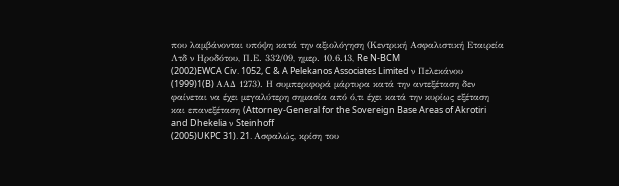που λαμβάνονται υπόψη κατά την αξιολόγηση (Κεντρική Ασφαλιστική Εταιρεία Λτδ ν Ηροδότου, Π.Ε. 332/09, ημερ. 10.6.13, Re N-BCM
(2002)EWCA Civ. 1052, C & A Pelekanos Associates Limited ν Πελεκάνου
(1999)1(B) ΑΑΔ 1273). Η συμπεριφορά μάρτυρα κατά την αντεξέταση δεν φαίνεται να έχει μεγαλύτερη σημασία από ό,τι έχει κατά την κυρίως εξέταση και επανεξέταση (Attorney-General for the Sovereign Base Areas of Akrotiri and Dhekelia ν Steinhoff
(2005)UKPC 31). 21. Ασφαλώς, κρίση του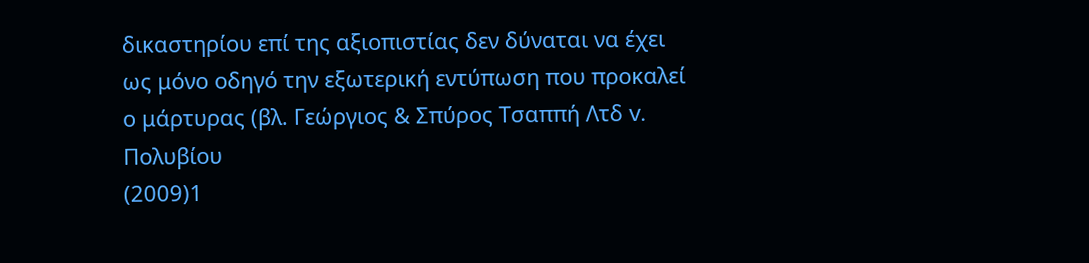δικαστηρίου επί της αξιοπιστίας δεν δύναται να έχει ως μόνο οδηγό την εξωτερική εντύπωση που προκαλεί ο μάρτυρας (βλ. Γεώργιος & Σπύρος Τσαππή Λτδ v. Πολυβίου
(2009)1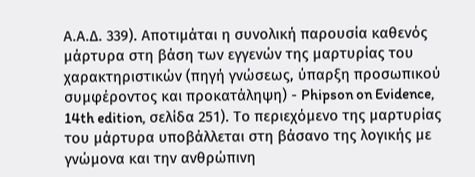Α.Α.Δ. 339). Αποτιμάται η συνολική παρουσία καθενός μάρτυρα στη βάση των εγγενών της μαρτυρίας του χαρακτηριστικών (πηγή γνώσεως, ύπαρξη προσωπικού συμφέροντος και προκατάληψη) - Phipson on Evidence, 14th edition, σελίδα 251). Το περιεχόμενο της μαρτυρίας του μάρτυρα υποβάλλεται στη βάσανο της λογικής με γνώμονα και την ανθρώπινη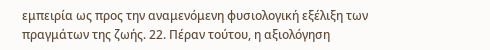εμπειρία ως προς την αναμενόμενη φυσιολογική εξέλιξη των πραγμάτων της ζωής. 22. Πέραν τούτου, η αξιολόγηση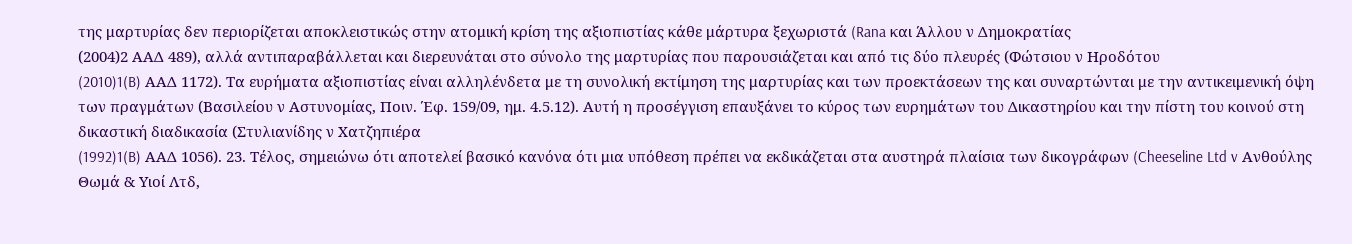της μαρτυρίας δεν περιορίζεται αποκλειστικώς στην ατομική κρίση της αξιοπιστίας κάθε μάρτυρα ξεχωριστά (Rana και Άλλου ν Δημοκρατίας
(2004)2 ΑΑΔ 489), αλλά αντιπαραβάλλεται και διερευνάται στο σύνολο της μαρτυρίας που παρουσιάζεται και από τις δύο πλευρές (Φώτσιου ν Ηροδότου
(2010)1(B) ΑΑΔ 1172). Τα ευρήματα αξιοπιστίας είναι αλληλένδετα με τη συνολική εκτίμηση της μαρτυρίας και των προεκτάσεων της και συναρτώνται με την αντικειμενική όψη των πραγμάτων (Βασιλείου ν Αστυνομίας, Ποιν. Έφ. 159/09, ημ. 4.5.12). Αυτή η προσέγγιση επαυξάνει το κύρος των ευρημάτων του Δικαστηρίου και την πίστη του κοινού στη δικαστική διαδικασία (Στυλιανίδης ν Χατζηπιέρα
(1992)1(B) ΑΑΔ 1056). 23. Τέλος, σημειώνω ότι αποτελεί βασικό κανόνα ότι μια υπόθεση πρέπει να εκδικάζεται στα αυστηρά πλαίσια των δικογράφων (Cheeseline Ltd v Ανθούλης Θωμά & Υιοί Λτδ,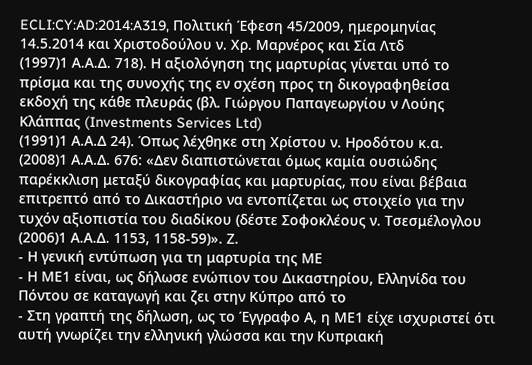ECLI:CY:AD:2014:A319, Πολιτική Έφεση 45/2009, ημερομηνίας 14.5.2014 και Χριστοδούλου ν. Χρ. Μαρνέρος και Σία Λτδ
(1997)1 Α.Α.Δ. 718). Η αξιολόγηση της μαρτυρίας γίνεται υπό το πρίσμα και της συνοχής της εν σχέση προς τη δικογραφηθείσα εκδοχή της κάθε πλευράς (βλ. Γιώργου Παπαγεωργίου ν Λούης Κλάππας (Investments Services Ltd)
(1991)1 Α.Α.Δ 24). Όπως λέχθηκε στη Χρίστου ν. Ηροδότου κ.α.
(2008)1 Α.Α.Δ. 676: «Δεν διαπιστώνεται όμως καμία ουσιώδης παρέκκλιση μεταξύ δικογραφίας και μαρτυρίας, που είναι βέβαια επιτρεπτό από το Δικαστήριο να εντοπίζεται ως στοιχείο για την τυχόν αξιοπιστία του διαδίκου (δέστε Σοφοκλέους ν. Τσεσμέλογλου
(2006)1 Α.Α.Δ. 1153, 1158-59)». Ζ.
- Η γενική εντύπωση για τη μαρτυρία της ΜΕ
- Η ΜΕ1 είναι, ως δήλωσε ενώπιον του Δικαστηρίου, Ελληνίδα του Πόντου σε καταγωγή και ζει στην Κύπρο από το
- Στη γραπτή της δήλωση, ως το Έγγραφο Α, η ΜΕ1 είχε ισχυριστεί ότι αυτή γνωρίζει την ελληνική γλώσσα και την Κυπριακή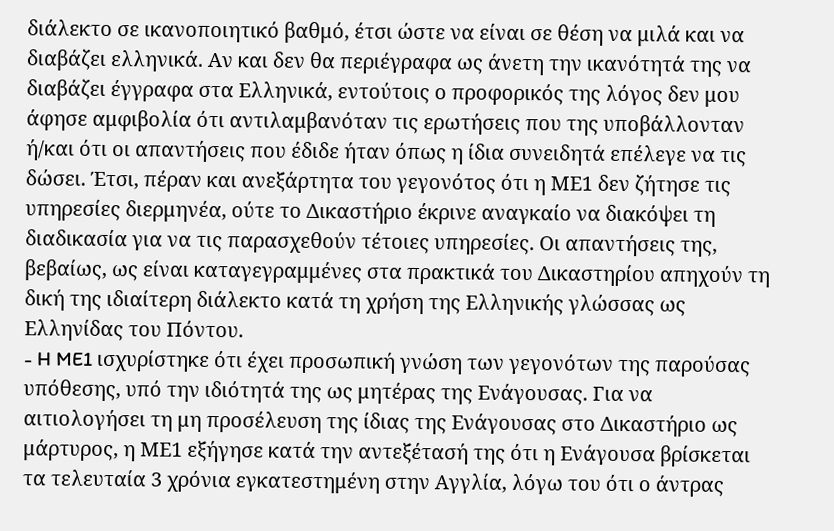διάλεκτο σε ικανοποιητικό βαθμό, έτσι ώστε να είναι σε θέση να μιλά και να διαβάζει ελληνικά. Αν και δεν θα περιέγραφα ως άνετη την ικανότητά της να διαβάζει έγγραφα στα Ελληνικά, εντούτοις ο προφορικός της λόγος δεν μου άφησε αμφιβολία ότι αντιλαμβανόταν τις ερωτήσεις που της υποβάλλονταν ή/και ότι οι απαντήσεις που έδιδε ήταν όπως η ίδια συνειδητά επέλεγε να τις δώσει. Έτσι, πέραν και ανεξάρτητα του γεγονότος ότι η ΜΕ1 δεν ζήτησε τις υπηρεσίες διερμηνέα, ούτε το Δικαστήριο έκρινε αναγκαίο να διακόψει τη διαδικασία για να τις παρασχεθούν τέτοιες υπηρεσίες. Οι απαντήσεις της, βεβαίως, ως είναι καταγεγραμμένες στα πρακτικά του Δικαστηρίου απηχούν τη δική της ιδιαίτερη διάλεκτο κατά τη χρήση της Ελληνικής γλώσσας ως Ελληνίδας του Πόντου.
- H ME1 ισχυρίστηκε ότι έχει προσωπική γνώση των γεγονότων της παρούσας υπόθεσης, υπό την ιδιότητά της ως μητέρας της Ενάγουσας. Για να αιτιολογήσει τη μη προσέλευση της ίδιας της Ενάγουσας στο Δικαστήριο ως μάρτυρος, η ΜΕ1 εξήγησε κατά την αντεξέτασή της ότι η Ενάγουσα βρίσκεται τα τελευταία 3 χρόνια εγκατεστημένη στην Αγγλία, λόγω του ότι ο άντρας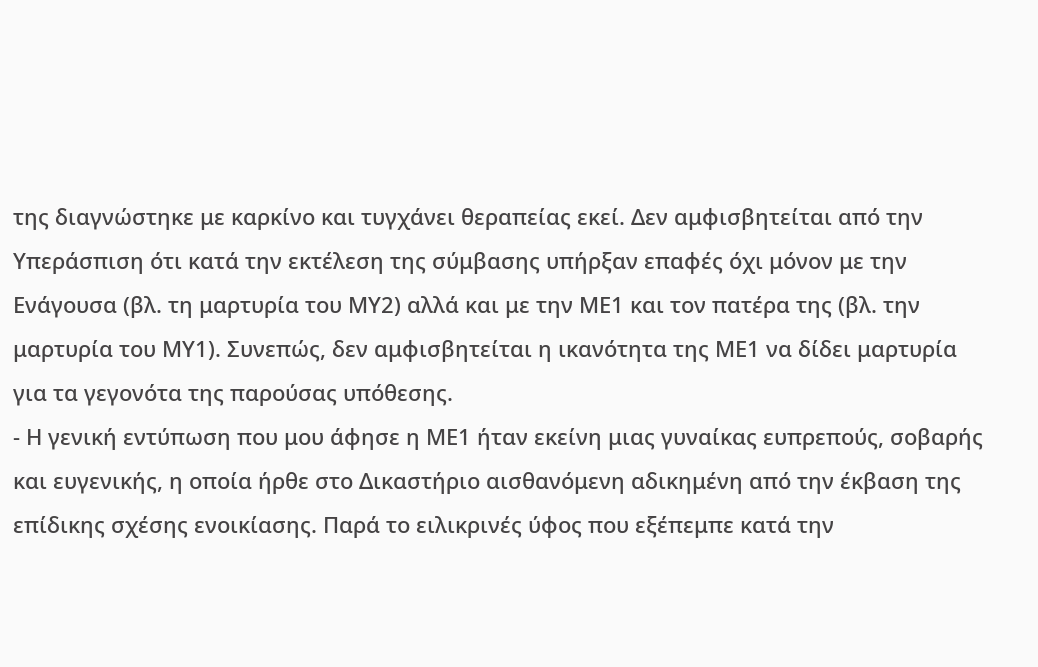της διαγνώστηκε με καρκίνο και τυγχάνει θεραπείας εκεί. Δεν αμφισβητείται από την Υπεράσπιση ότι κατά την εκτέλεση της σύμβασης υπήρξαν επαφές όχι μόνον με την Ενάγουσα (βλ. τη μαρτυρία του ΜΥ2) αλλά και με την ΜΕ1 και τον πατέρα της (βλ. την μαρτυρία του ΜΥ1). Συνεπώς, δεν αμφισβητείται η ικανότητα της ΜΕ1 να δίδει μαρτυρία για τα γεγονότα της παρούσας υπόθεσης.
- Η γενική εντύπωση που μου άφησε η ΜΕ1 ήταν εκείνη μιας γυναίκας ευπρεπούς, σοβαρής και ευγενικής, η οποία ήρθε στο Δικαστήριο αισθανόμενη αδικημένη από την έκβαση της επίδικης σχέσης ενοικίασης. Παρά το ειλικρινές ύφος που εξέπεμπε κατά την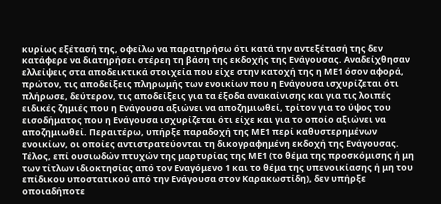κυρίως εξέτασή της, οφείλω να παρατηρήσω ότι κατά την αντεξέτασή της δεν κατάφερε να διατηρήσει στέρεη τη βάση της εκδοχής της Ενάγουσας. Αναδείχθησαν ελλείψεις στα αποδεικτικά στοιχεία που είχε στην κατοχή της η ΜΕ1 όσον αφορά, πρώτον, τις αποδείξεις πληρωμής των ενοικίων που η Ενάγουσα ισχυρίζεται ότι πλήρωσε, δεύτερον, τις αποδείξεις για τα έξοδα ανακαίνισης και για τις λοιπές ειδικές ζημιές που η Ενάγουσα αξιώνει να αποζημιωθεί, τρίτον για το ύψος του εισοδήματος που η Ενάγουσα ισχυρίζεται ότι είχε και για το οποίο αξιώνει να αποζημιωθεί. Περαιτέρω, υπήρξε παραδοχή της ΜΕ1 περί καθυστερημένων ενοικίων, οι οποίες αντιστρατεύονται τη δικογραφημένη εκδοχή της Ενάγουσας. Τέλος, επί ουσιωδών πτυχών της μαρτυρίας της ΜΕ1 (το θέμα της προσκόμισης ή μη των τίτλων ιδιοκτησίας από τον Εναγόμενο 1 και το θέμα της υπενοικίασης ή μη του επίδικου υποστατικού από την Ενάγουσα στον Καρακωστίδη), δεν υπήρξε οποιαδήποτε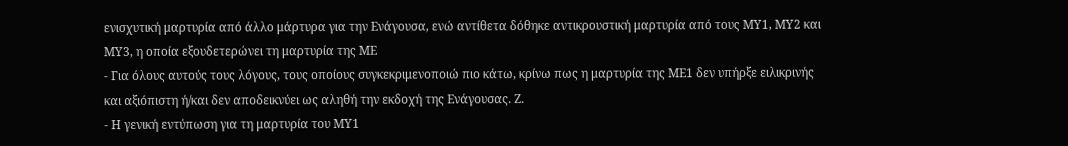ενισχυτική μαρτυρία από άλλο μάρτυρα για την Ενάγουσα, ενώ αντίθετα δόθηκε αντικρουστική μαρτυρία από τους ΜΥ1, ΜΥ2 και ΜΥ3, η οποία εξουδετερώνει τη μαρτυρία της ΜΕ
- Για όλους αυτούς τους λόγους, τους οποίους συγκεκριμενοποιώ πιο κάτω, κρίνω πως η μαρτυρία της ΜΕ1 δεν υπήρξε ειλικρινής και αξιόπιστη ή/και δεν αποδεικνύει ως αληθή την εκδοχή της Ενάγουσας. Ζ.
- Η γενική εντύπωση για τη μαρτυρία του ΜΥ1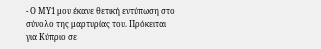- Ο ΜΥ1 μου έκανε θετική εντύπωση στο σύνολο της μαρτυρίας του. Πρόκειται για Κύπριο σε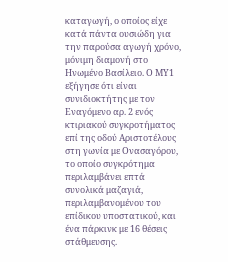καταγωγή, ο οποίος είχε κατά πάντα ουσιώδη για την παρούσα αγωγή χρόνο, μόνιμη διαμονή στο Ηνωμένο Βασίλειο. Ο ΜΥ1 εξήγησε ότι είναι συνιδιοκτήτης με τον Εναγόμενο αρ. 2 ενός κτιριακού συγκροτήματος επί της οδού Αριστοτέλους στη γωνία με Ονασαγόρου, το οποίο συγκρότημα περιλαμβάνει επτά συνολικά μαζαγιά, περιλαμβανομένου του επίδικου υποστατικού, και ένα πάρκινκ με 16 θέσεις στάθμευσης.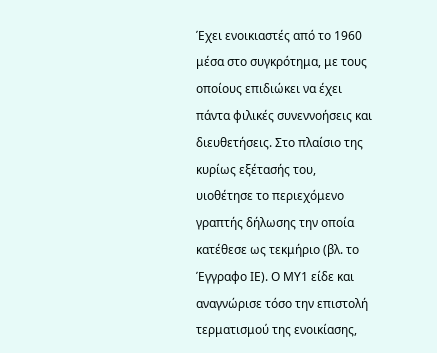Έχει ενοικιαστές από το 1960 μέσα στο συγκρότημα, με τους οποίους επιδιώκει να έχει πάντα φιλικές συνεννοήσεις και διευθετήσεις. Στο πλαίσιο της κυρίως εξέτασής του, υιοθέτησε το περιεχόμενο γραπτής δήλωσης την οποία κατέθεσε ως τεκμήριο (βλ. το Έγγραφο ΙΕ). Ο ΜΥ1 είδε και αναγνώρισε τόσο την επιστολή τερματισμού της ενοικίασης,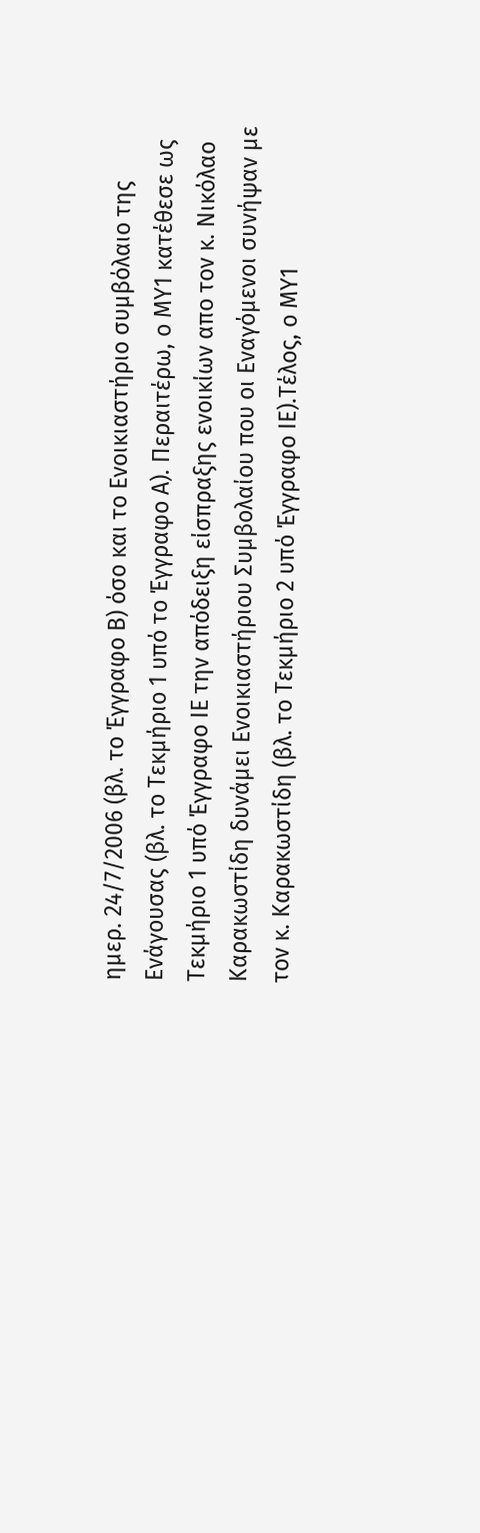ημερ. 24/7/2006 (βλ. το Έγγραφο Β) όσο και το Ενοικιαστήριο συμβόλαιο της Ενάγουσας (βλ. το Τεκμήριο 1 υπό το Έγγραφο Α). Περαιτέρω, ο ΜΥ1 κατέθεσε ως Τεκμήριο 1 υπό Έγγραφο ΙΕ την απόδειξη είσπραξης ενοικίων απο τον κ. Νικόλαο Καρακωστίδη δυνάμει Ενοικιαστήριου Συμβολαίου που οι Εναγόμενοι συνήψαν με τον κ. Καρακωστίδη (βλ. το Τεκμήριο 2 υπό Έγγραφο ΙΕ).Τέλος, ο ΜΥ1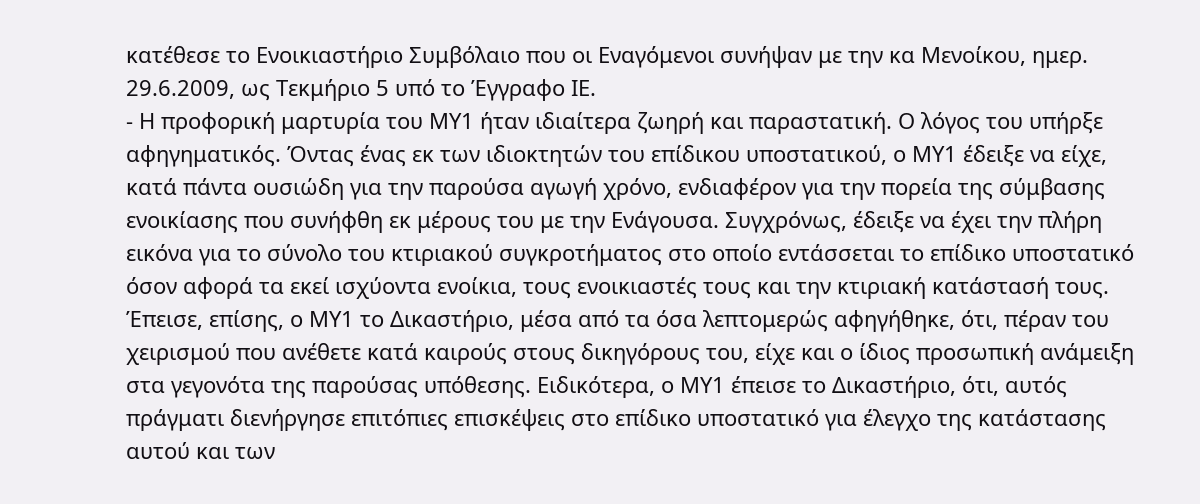κατέθεσε το Ενοικιαστήριο Συμβόλαιο που οι Εναγόμενοι συνήψαν με την κα Μενοίκου, ημερ. 29.6.2009, ως Τεκμήριο 5 υπό το Έγγραφο ΙΕ.
- Η προφορική μαρτυρία του ΜΥ1 ήταν ιδιαίτερα ζωηρή και παραστατική. Ο λόγος του υπήρξε αφηγηματικός. Όντας ένας εκ των ιδιοκτητών του επίδικου υποστατικού, ο ΜΥ1 έδειξε να είχε, κατά πάντα ουσιώδη για την παρούσα αγωγή χρόνο, ενδιαφέρον για την πορεία της σύμβασης ενοικίασης που συνήφθη εκ μέρους του με την Ενάγουσα. Συγχρόνως, έδειξε να έχει την πλήρη εικόνα για το σύνολο του κτιριακού συγκροτήματος στο οποίο εντάσσεται το επίδικο υποστατικό όσον αφορά τα εκεί ισχύοντα ενοίκια, τους ενοικιαστές τους και την κτιριακή κατάστασή τους. Έπεισε, επίσης, ο ΜΥ1 το Δικαστήριο, μέσα από τα όσα λεπτομερώς αφηγήθηκε, ότι, πέραν του χειρισμού που ανέθετε κατά καιρούς στους δικηγόρους του, είχε και ο ίδιος προσωπική ανάμειξη στα γεγονότα της παρούσας υπόθεσης. Ειδικότερα, ο ΜΥ1 έπεισε το Δικαστήριο, ότι, αυτός πράγματι διενήργησε επιτόπιες επισκέψεις στο επίδικο υποστατικό για έλεγχο της κατάστασης αυτού και των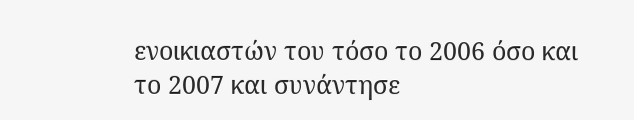ενοικιαστών του τόσο το 2006 όσο και το 2007 και συνάντησε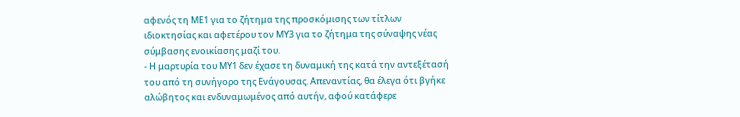αφενός τη ΜΕ1 για το ζήτημα της προσκόμισης των τίτλων ιδιοκτησίας και αφετέρου τον ΜΥ3 για το ζήτημα της σύναψης νέας σύμβασης ενοικίασης μαζί του.
- Η μαρτυρία του ΜΥ1 δεν έχασε τη δυναμική της κατά την αντεξέτασή του από τη συνήγορο της Ενάγουσας. Απεναντίας, θα έλεγα ότι βγήκε αλώβητος και ενδυναμωμένος από αυτήν, αφού κατάφερε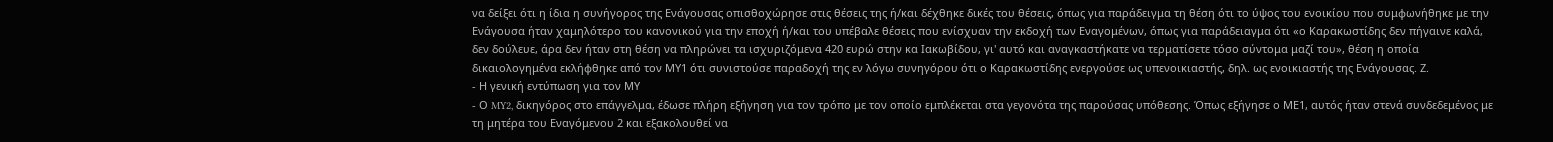να δείξει ότι η ίδια η συνήγορος της Ενάγουσας οπισθοχώρησε στις θέσεις της ή/και δέχθηκε δικές του θέσεις, όπως για παράδειγμα τη θέση ότι το ύψος του ενοικίου που συμφωνήθηκε με την Ενάγουσα ήταν χαμηλότερο του κανονικού για την εποχή ή/και του υπέβαλε θέσεις που ενίσχυαν την εκδοχή των Εναγομένων, όπως για παράδειαγμα ότι «ο Καρακωστίδης δεν πήγαινε καλά, δεν δούλευε, άρα δεν ήταν στη θέση να πληρώνει τα ισχυριζόμενα 420 ευρώ στην κα Ιακωβίδου, γι' αυτό και αναγκαστήκατε να τερματίσετε τόσο σύντομα μαζί του», θέση η οποία δικαιολογημένα εκλήφθηκε από τον ΜΥ1 ότι συνιστούσε παραδοχή της εν λόγω συνηγόρου ότι ο Καρακωστίδης ενεργούσε ως υπενοικιαστής, δηλ. ως ενοικιαστής της Ενάγουσας. Ζ.
- Η γενική εντύπωση για τον ΜΥ
- Ο MY2, δικηγόρος στο επάγγελμα, έδωσε πλήρη εξήγηση για τον τρόπο με τον οποίο εμπλέκεται στα γεγονότα της παρούσας υπόθεσης. Όπως εξήγησε ο ΜΕ1, αυτός ήταν στενά συνδεδεμένος με τη μητέρα του Εναγόμενου 2 και εξακολουθεί να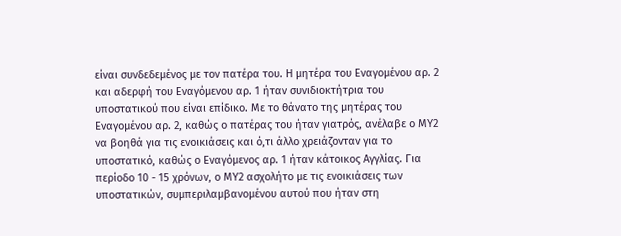είναι συνδεδεμένος με τον πατέρα του. Η μητέρα του Εναγομένου αρ. 2 και αδερφή του Εναγόμενου αρ. 1 ήταν συνιδιοκτήτρια του υποστατικού που είναι επίδικο. Με το θάνατο της μητέρας του Εναγομένου αρ. 2, καθώς ο πατέρας του ήταν γιατρός, ανέλαβε ο ΜΥ2 να βοηθά για τις ενοικιάσεις και ό,τι άλλο χρειάζονταν για το υποστατικό, καθώς ο Εναγόμενος αρ. 1 ήταν κάτοικος Αγγλίας. Για περίοδο 10 - 15 χρόνων, ο ΜΥ2 ασχολήτο με τις ενοικιάσεις των υποστατικών, συμπεριλαμβανομένου αυτού που ήταν στη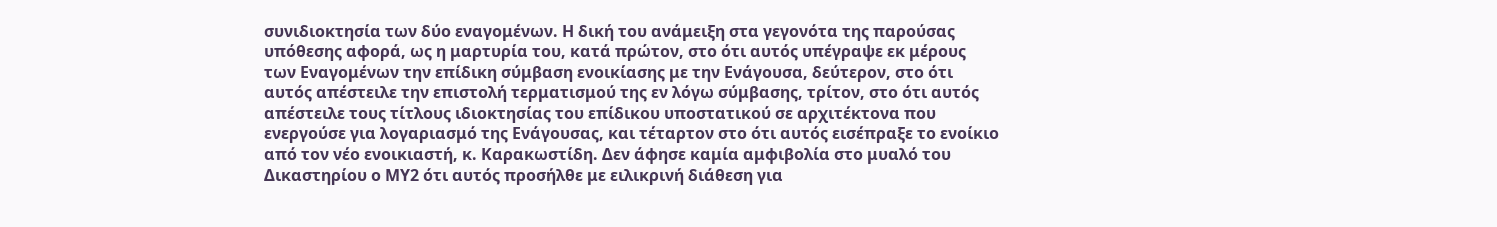συνιδιοκτησία των δύο εναγομένων. Η δική του ανάμειξη στα γεγονότα της παρούσας υπόθεσης αφορά, ως η μαρτυρία του, κατά πρώτον, στο ότι αυτός υπέγραψε εκ μέρους των Εναγομένων την επίδικη σύμβαση ενοικίασης με την Ενάγουσα, δεύτερον, στο ότι αυτός απέστειλε την επιστολή τερματισμού της εν λόγω σύμβασης, τρίτον, στο ότι αυτός απέστειλε τους τίτλους ιδιοκτησίας του επίδικου υποστατικού σε αρχιτέκτονα που ενεργούσε για λογαριασμό της Ενάγουσας, και τέταρτον στο ότι αυτός εισέπραξε το ενοίκιο από τον νέο ενοικιαστή, κ. Καρακωστίδη. Δεν άφησε καμία αμφιβολία στο μυαλό του Δικαστηρίου ο ΜΥ2 ότι αυτός προσήλθε με ειλικρινή διάθεση για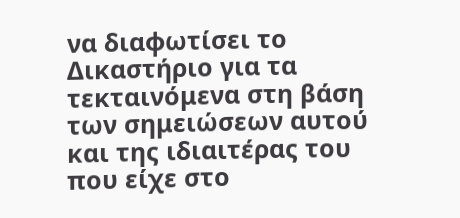να διαφωτίσει το Δικαστήριο για τα τεκταινόμενα στη βάση των σημειώσεων αυτού και της ιδιαιτέρας του που είχε στο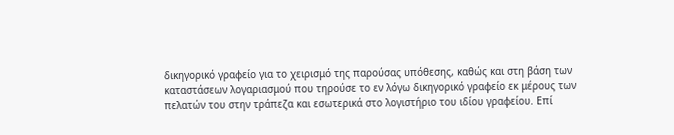δικηγορικό γραφείο για το χειρισμό της παρούσας υπόθεσης, καθώς και στη βάση των καταστάσεων λογαριασμού που τηρούσε το εν λόγω δικηγορικό γραφείο εκ μέρους των πελατών του στην τράπεζα και εσωτερικά στο λογιστήριο του ιδίου γραφείου. Επί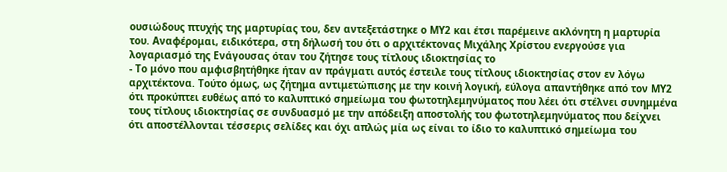ουσιώδους πτυχής της μαρτυρίας του, δεν αντεξετάστηκε ο ΜΥ2 και έτσι παρέμεινε ακλόνητη η μαρτυρία του. Αναφέρομαι, ειδικότερα, στη δήλωσή του ότι ο αρχιτέκτονας Μιχάλης Χρίστου ενεργούσε για λογαριασμό της Ενάγουσας όταν του ζήτησε τους τίτλους ιδιοκτησίας το
- Το μόνο που αμφισβητήθηκε ήταν αν πράγματι αυτός έστειλε τους τίτλους ιδιοκτησίας στον εν λόγω αρχιτέκτονα. Τούτο όμως, ως ζήτημα αντιμετώπισης με την κοινή λογική, εύλογα απαντήθηκε από τον ΜΥ2 ότι προκύπτει ευθέως από το καλυπτικό σημείωμα του φωτοτηλεμηνύματος που λέει ότι στέλνει συνημμένα τους τίτλους ιδιοκτησίας σε συνδυασμό με την απόδειξη αποστολής του φωτοτηλεμηνύματος που δείχνει ότι αποστέλλονται τέσσερις σελίδες και όχι απλώς μία ως είναι το ίδιο το καλυπτικό σημείωμα του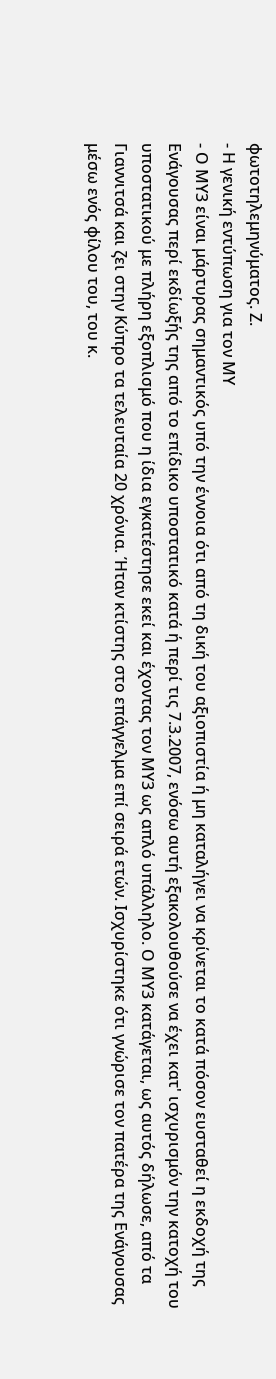φωτοτηλεμηνύματος. Ζ.
- Η γενική εντύπωση για τον ΜΥ
- Ο ΜΥ3 είναι μάρτυρας σημαντικός υπό την έννοια ότι από τη δική του αξιοπιστία ή μη καταλήγει να κρίνεται το κατά πόσον ευσταθεί η εκδοχή της Ενάγουσας περί εκδίωξής της από το επίδικο υποστατικό κατά ή περί τις 7.3.2007, ενόσω αυτή εξακολουθούσε να έχει κατ' ισχυρισμόν την κατοχή του υποστατικού με πλήρη εξοπλισμό που η ίδια εγκατέστησε εκεί και έχοντας τον ΜΥ3 ως απλό υπάλληλο. Ο ΜΥ3 κατάγεται, ως αυτός δήλωσε, από τα Γιαννιτσά και ζει στην Κύπρο τα τελευταία 20 χρόνια. Ήταν κτίστης στο επάγγελμα επί σειρά ετών. Ισχυρίστηκε ότι γνώρισε τον πατέρα της Ενάγουσας μέσω ενός φίλου του, του κ.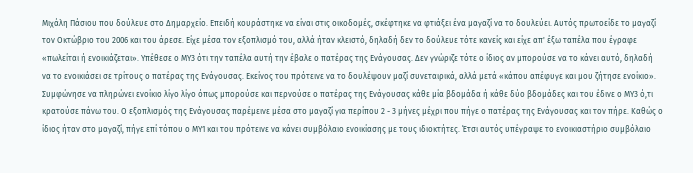Μιχάλη Πάσιου που δούλευε στο Δημαρχείο. Επειδή κουράστηκε να είναι στις οικοδομές, σκέφτηκε να φτιάξει ένα μαγαζί να το δουλεύει. Αυτός πρωτοείδε το μαγαζί τον Οκτώβριο του 2006 και του άρεσε. Είχε μέσα τον εξοπλισμό του, αλλά ήταν κλειστό, δηλαδή δεν το δούλευε τότε κανείς και είχε απ' έξω ταπέλα που έγραφε «πωλείται ή ενοικιάζεται». Υπέθεσε ο ΜΥ3 ότι την ταπέλα αυτή την έβαλε ο πατέρας της Ενάγουσας. Δεν γνώριζε τότε ο ίδιος αν μπορούσε να το κάνει αυτό, δηλαδή να το ενοικιάσει σε τρίτους ο πατέρας της Ενάγουσας. Εκείνος του πρότεινε να το δουλέψουν μαζί συνεταιρικά, αλλά μετά «κάπου απέφυγε και μου ζήτησε ενοίκιο». Συμφώνησε να πληρώνει ενοίκιο λίγο λίγο όπως μπορούσε και περνούσε ο πατέρας της Ενάγουσας κάθε μία βδομάδα ή κάθε δύο βδομάδες και του έδινε ο ΜΥ3 ό,τι κρατούσε πάνω του. Ο εξοπλισμός της Ενάγουσας παρέμεινε μέσα στο μαγαζί για περίπου 2 - 3 μήνες μέχρι που πήγε ο πατέρας της Ενάγουσας και τον πήρε. Καθώς ο ίδιος ήταν στο μαγαζί, πήγε επί τόπου ο ΜΥ1 και του πρότεινε να κάνει συμβόλαιο ενοικίασης με τους ιδιοκτήτες. Έτσι αυτός υπέγραψε το ενοικιαστήριο συμβόλαιο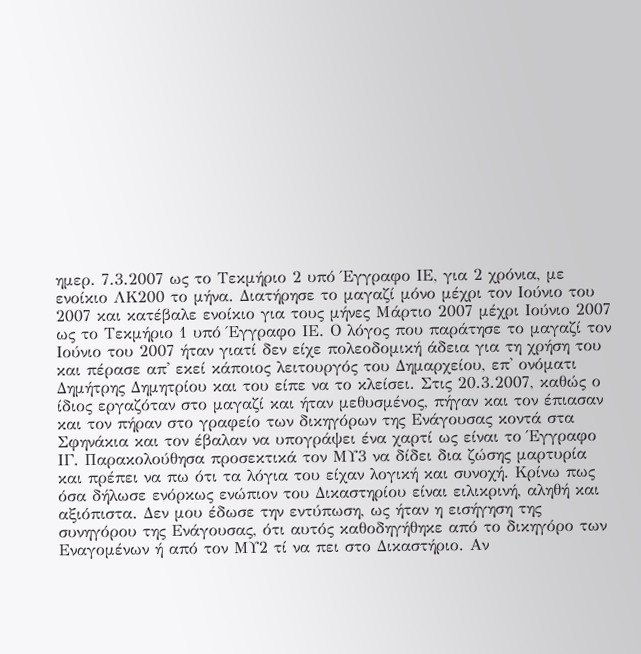ημερ. 7.3.2007 ως το Τεκμήριο 2 υπό Έγγραφο ΙΕ, για 2 χρόνια, με ενοίκιο ΛΚ200 το μήνα. Διατήρησε το μαγαζί μόνο μέχρι τον Ιούνιο του 2007 και κατέβαλε ενοίκιο για τους μήνες Μάρτιο 2007 μέχρι Ιούνιο 2007 ως το Τεκμήριο 1 υπό Έγγραφο ΙΕ. Ο λόγος που παράτησε το μαγαζί τον Ιούνιο του 2007 ήταν γιατί δεν είχε πολεοδομική άδεια για τη χρήση του και πέρασε απ' εκεί κάποιος λειτουργός του Δημαρχείου, επ' ονόματι Δημήτρης Δημητρίου και του είπε να το κλείσει. Στις 20.3.2007, καθώς ο ίδιος εργαζόταν στο μαγαζί και ήταν μεθυσμένος, πήγαν και τον έπιασαν και τον πήραν στο γραφείο των δικηγόρων της Ενάγουσας κοντά στα Σφηνάκια και τον έβαλαν να υπογράψει ένα χαρτί ως είναι το Έγγραφο ΙΓ. Παρακολούθησα προσεκτικά τον ΜΥ3 να δίδει δια ζώσης μαρτυρία και πρέπει να πω ότι τα λόγια του είχαν λογική και συνοχή. Κρίνω πως όσα δήλωσε ενόρκως ενώπιον του Δικαστηρίου είναι ειλικρινή, αληθή και αξιόπιστα. Δεν μου έδωσε την εντύπωση, ως ήταν η εισήγηση της συνηγόρου της Ενάγουσας, ότι αυτός καθοδηγήθηκε από το δικηγόρο των Εναγομένων ή από τον ΜΥ2 τί να πει στο Δικαστήριο. Αν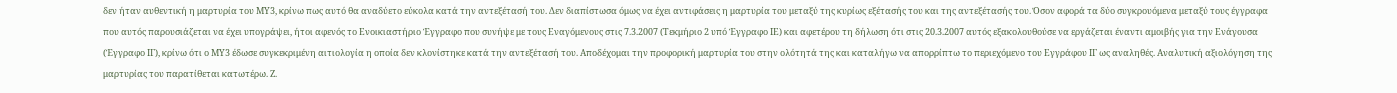δεν ήταν αυθεντική η μαρτυρία του ΜΥ3, κρίνω πως αυτό θα αναδύετο εύκολα κατά την αντεξέτασή του. Δεν διαπίστωσα όμως να έχει αντιφάσεις η μαρτυρία του μεταξύ της κυρίως εξέτασής του και της αντεξέτασής του. Όσον αφορά τα δύο συγκρουόμενα μεταξύ τους έγγραφα που αυτός παρουσιάζεται να έχει υπογράψει, ήτοι αφενός το Ενοικιαστήριο Έγγραφο που συνήψε με τους Εναγόμενους στις 7.3.2007 (Τεκμήριο 2 υπό Έγγραφο ΙΕ) και αφετέρου τη δήλωση ότι στις 20.3.2007 αυτός εξακολουθούσε να εργάζεται έναντι αμοιβής για την Ενάγουσα (Έγγραφο ΙΓ), κρίνω ότι ο ΜΥ3 έδωσε συγκεκριμένη αιτιολογία η οποία δεν κλονίστηκε κατά την αντεξέτασή του. Αποδέχομαι την προφορική μαρτυρία του στην ολότητά της και καταλήγω να απορρίπτω το περιεχόμενο του Εγγράφου ΙΓ ως αναληθές. Αναλυτική αξιολόγηση της μαρτυρίας του παρατίθεται κατωτέρω. Ζ.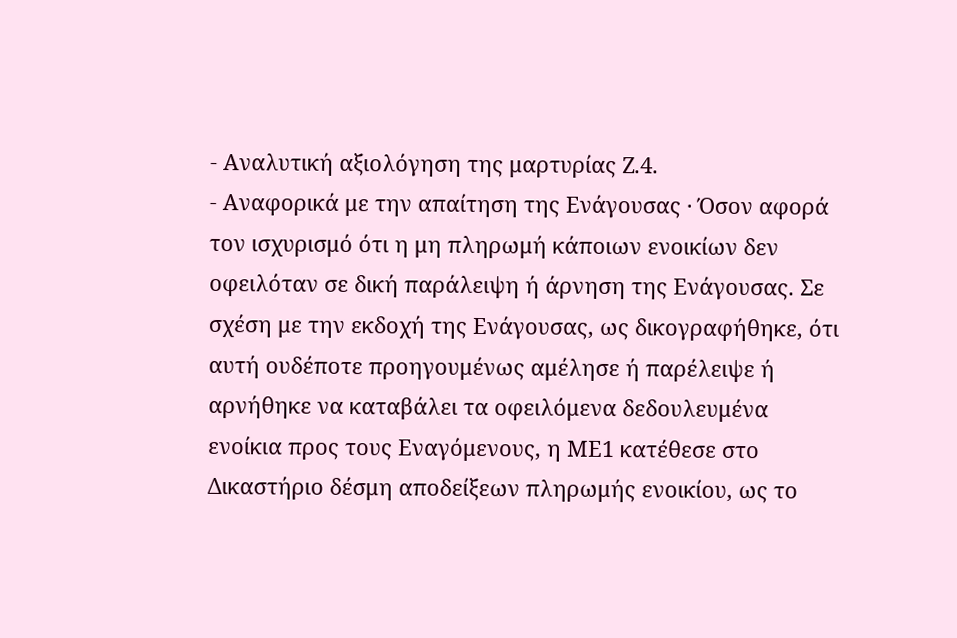- Αναλυτική αξιολόγηση της μαρτυρίας Ζ.4.
- Αναφορικά με την απαίτηση της Ενάγουσας · Όσον αφορά τον ισχυρισμό ότι η μη πληρωμή κάποιων ενοικίων δεν οφειλόταν σε δική παράλειψη ή άρνηση της Ενάγουσας. Σε σχέση με την εκδοχή της Ενάγουσας, ως δικογραφήθηκε, ότι αυτή ουδέποτε προηγουμένως αμέλησε ή παρέλειψε ή αρνήθηκε να καταβάλει τα οφειλόμενα δεδουλευμένα ενοίκια προς τους Εναγόμενους, η ΜΕ1 κατέθεσε στο Δικαστήριο δέσμη αποδείξεων πληρωμής ενοικίου, ως το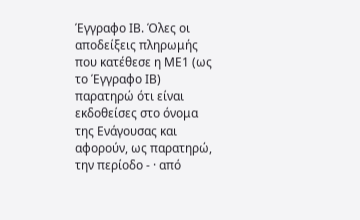Έγγραφο ΙΒ. Όλες οι αποδείξεις πληρωμής που κατέθεσε η ΜΕ1 (ως το Έγγραφο ΙΒ) παρατηρώ ότι είναι εκδοθείσες στο όνομα της Ενάγουσας και αφορούν, ως παρατηρώ, την περίοδο - · από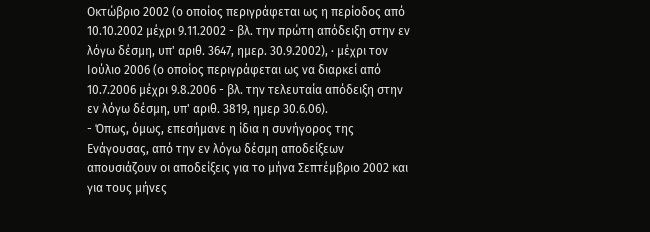Οκτώβριο 2002 (ο οποίος περιγράφεται ως η περίοδος από 10.10.2002 μέχρι 9.11.2002 - βλ. την πρώτη απόδειξη στην εν λόγω δέσμη, υπ' αριθ. 3647, ημερ. 30.9.2002), · μέχρι τον Ιούλιο 2006 (ο οποίος περιγράφεται ως να διαρκεί από 10.7.2006 μέχρι 9.8.2006 - βλ. την τελευταία απόδειξη στην εν λόγω δέσμη, υπ' αριθ. 3819, ημερ 30.6.06).
- Όπως, όμως, επεσήμανε η ίδια η συνήγορος της Ενάγουσας, από την εν λόγω δέσμη αποδείξεων απουσιάζουν οι αποδείξεις για το μήνα Σεπτέμβριο 2002 και για τους μήνες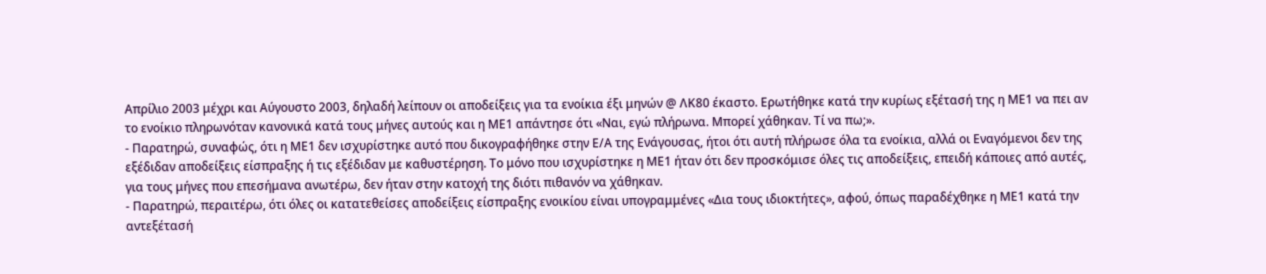Απρίλιο 2003 μέχρι και Αύγουστο 2003, δηλαδή λείπουν οι αποδείξεις για τα ενοίκια έξι μηνών @ ΛΚ80 έκαστο. Ερωτήθηκε κατά την κυρίως εξέτασή της η ΜΕ1 να πει αν το ενοίκιο πληρωνόταν κανονικά κατά τους μήνες αυτούς και η ΜΕ1 απάντησε ότι «Ναι, εγώ πλήρωνα. Μπορεί χάθηκαν. Τί να πω;».
- Παρατηρώ, συναφώς, ότι η ΜΕ1 δεν ισχυρίστηκε αυτό που δικογραφήθηκε στην Ε/Α της Ενάγουσας, ήτοι ότι αυτή πλήρωσε όλα τα ενοίκια, αλλά οι Εναγόμενοι δεν της εξέδιδαν αποδείξεις είσπραξης ή τις εξέδιδαν με καθυστέρηση. Το μόνο που ισχυρίστηκε η ΜΕ1 ήταν ότι δεν προσκόμισε όλες τις αποδείξεις, επειδή κάποιες από αυτές, για τους μήνες που επεσήμανα ανωτέρω, δεν ήταν στην κατοχή της διότι πιθανόν να χάθηκαν.
- Παρατηρώ, περαιτέρω, ότι όλες οι κατατεθείσες αποδείξεις είσπραξης ενοικίου είναι υπογραμμένες «Δια τους ιδιοκτήτες», αφού, όπως παραδέχθηκε η ΜΕ1 κατά την αντεξέτασή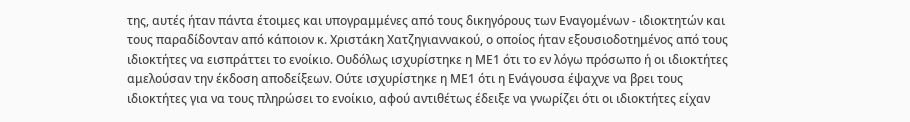της, αυτές ήταν πάντα έτοιμες και υπογραμμένες από τους δικηγόρους των Εναγομένων - ιδιοκτητών και τους παραδίδονταν από κάποιον κ. Χριστάκη Χατζηγιαννακού, ο οποίος ήταν εξουσιοδοτημένος από τους ιδιοκτήτες να εισπράττει το ενοίκιο. Ουδόλως ισχυρίστηκε η ΜΕ1 ότι το εν λόγω πρόσωπο ή οι ιδιοκτήτες αμελούσαν την έκδοση αποδείξεων. Ούτε ισχυρίστηκε η ΜΕ1 ότι η Ενάγουσα έψαχνε να βρει τους ιδιοκτήτες για να τους πληρώσει το ενοίκιο, αφού αντιθέτως έδειξε να γνωρίζει ότι οι ιδιοκτήτες είχαν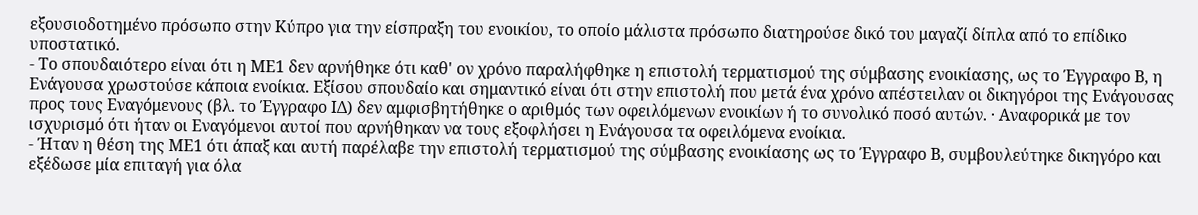εξουσιοδοτημένο πρόσωπο στην Κύπρο για την είσπραξη του ενοικίου, το οποίο μάλιστα πρόσωπο διατηρούσε δικό του μαγαζί δίπλα από το επίδικο υποστατικό.
- Το σπουδαιότερο είναι ότι η ΜΕ1 δεν αρνήθηκε ότι καθ' ον χρόνο παραλήφθηκε η επιστολή τερματισμού της σύμβασης ενοικίασης, ως το Έγγραφο Β, η Ενάγουσα χρωστούσε κάποια ενοίκια. Εξίσου σπουδαίο και σημαντικό είναι ότι στην επιστολή που μετά ένα χρόνο απέστειλαν οι δικηγόροι της Ενάγουσας προς τους Εναγόμενους (βλ. το Έγγραφο ΙΔ) δεν αμφισβητήθηκε ο αριθμός των οφειλόμενων ενοικίων ή το συνολικό ποσό αυτών. · Αναφορικά με τον ισχυρισμό ότι ήταν οι Εναγόμενοι αυτοί που αρνήθηκαν να τους εξοφλήσει η Ενάγουσα τα οφειλόμενα ενοίκια.
- Ήταν η θέση της ΜΕ1 ότι άπαξ και αυτή παρέλαβε την επιστολή τερματισμού της σύμβασης ενοικίασης ως το Έγγραφο Β, συμβουλεύτηκε δικηγόρο και εξέδωσε μία επιταγή για όλα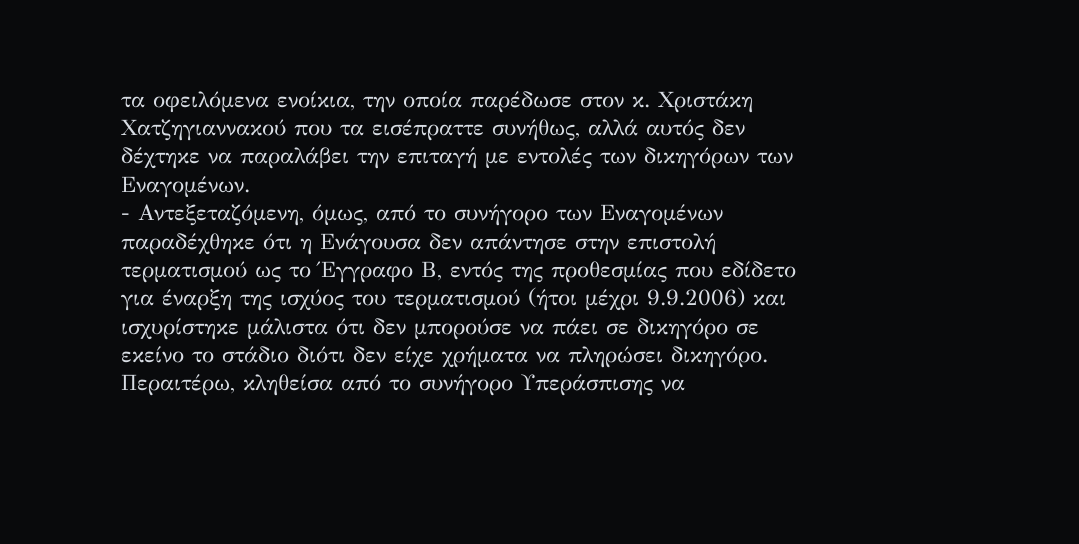τα οφειλόμενα ενοίκια, την οποία παρέδωσε στον κ. Χριστάκη Χατζηγιαννακού που τα εισέπραττε συνήθως, αλλά αυτός δεν δέχτηκε να παραλάβει την επιταγή με εντολές των δικηγόρων των Εναγομένων.
- Αντεξεταζόμενη, όμως, από το συνήγορο των Εναγομένων παραδέχθηκε ότι η Ενάγουσα δεν απάντησε στην επιστολή τερματισμού ως το Έγγραφο Β, εντός της προθεσμίας που εδίδετο για έναρξη της ισχύος του τερματισμού (ήτοι μέχρι 9.9.2006) και ισχυρίστηκε μάλιστα ότι δεν μπορούσε να πάει σε δικηγόρο σε εκείνο το στάδιο διότι δεν είχε χρήματα να πληρώσει δικηγόρο. Περαιτέρω, κληθείσα από το συνήγορο Υπεράσπισης να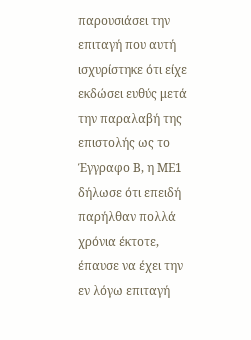παρουσιάσει την επιταγή που αυτή ισχυρίστηκε ότι είχε εκδώσει ευθύς μετά την παραλαβή της επιστολής ως το Έγγραφο Β, η ΜΕ1 δήλωσε ότι επειδή παρήλθαν πολλά χρόνια έκτοτε, έπαυσε να έχει την εν λόγω επιταγή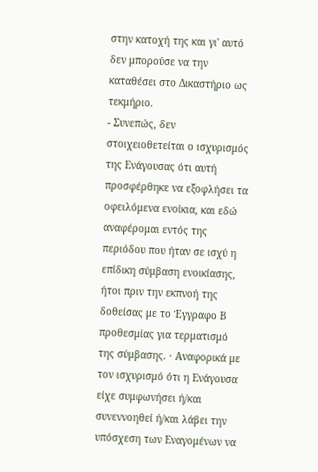στην κατοχή της και γι' αυτό δεν μπορούσε να την καταθέσει στο Δικαστήριο ως τεκμήριο.
- Συνεπώς, δεν στοιχειοθετείται ο ισχυρισμός της Ενάγουσας ότι αυτή προσφέρθηκε να εξοφλήσει τα οφειλόμενα ενοίκια, και εδώ αναφέρομαι εντός της περιόδου που ήταν σε ισχύ η επίδικη σύμβαση ενοικίασης, ήτοι πριν την εκπνοή της δοθείσας με το Έγγραφο Β προθεσμίας για τερματισμό της σύμβασης. · Αναφορικά με τον ισχυρισμό ότι η Ενάγουσα είχε συμφωνήσει ή/και συνεννοηθεί ή/και λάβει την υπόσχεση των Εναγομένων να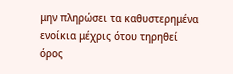μην πληρώσει τα καθυστερημένα ενοίκια μέχρις ότου τηρηθεί όρος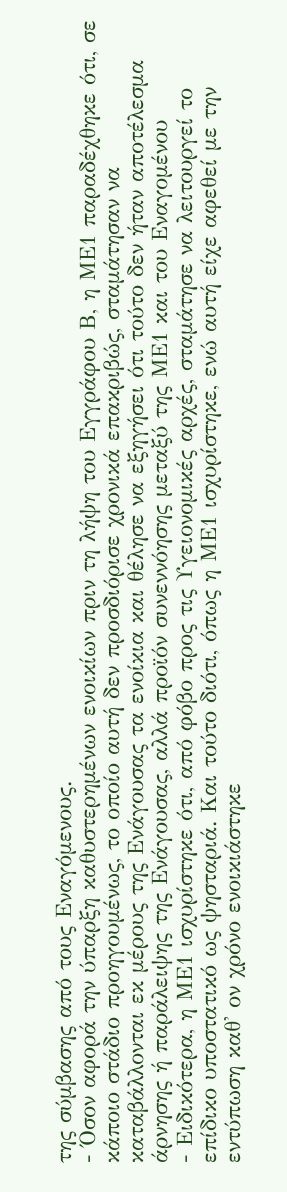της σύμβασης από τους Εναγόμενους.
- Όσον αφορά την ύπαρξη καθυστερημένων ενοικίων πριν τη λήψη του Εγγράφου Β, η ΜΕ1 παραδέχθηκε ότι, σε κάποιο στάδιο προηγουμένως, το οποίο αυτή δεν προσδιόρισε χρονικά επακριβώς, σταμάτησαν να καταβάλλονται εκ μέρους της Ενάγουσας τα ενοίκια και θέλησε να εξηγήσει ότι τούτο δεν ήταν αποτέλεσμα άρνησης ή παράλειψης της Ενάγουσας, αλλά προϊόν συνεννόησης μεταξύ της ΜΕ1 και του Εναγομένου
- Ειδικότερα, η ΜΕ1 ισχυρίστηκε ότι, από φόβο προς τις Υγειονομικές αρχές, σταμάτησε να λειτουργεί το επίδικο υποστατικό ως ψησταριά. Και τούτο διότι, όπως η ΜΕ1 ισχυρίστηκε, ενώ αυτή είχε αφεθεί με την εντύπωση καθ' ον χρόνο ενοικιάστηκε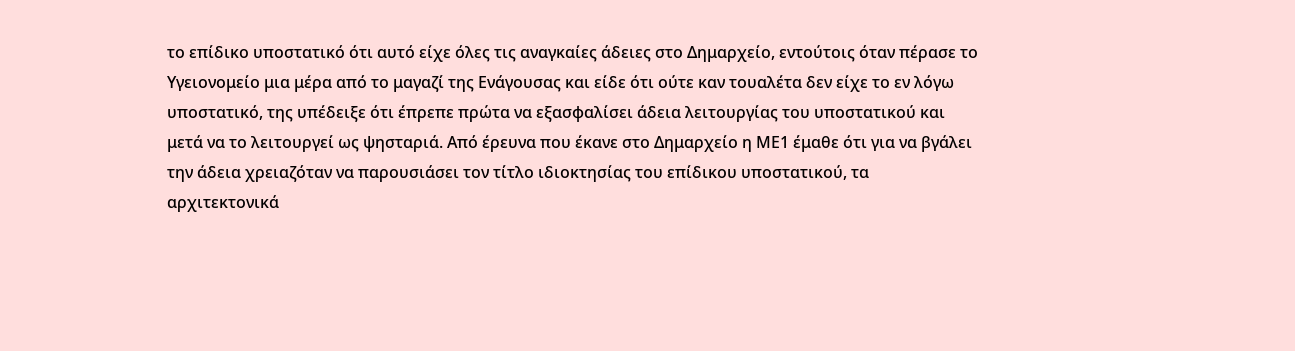το επίδικο υποστατικό ότι αυτό είχε όλες τις αναγκαίες άδειες στο Δημαρχείο, εντούτοις όταν πέρασε το Υγειονομείο μια μέρα από το μαγαζί της Ενάγουσας και είδε ότι ούτε καν τουαλέτα δεν είχε το εν λόγω υποστατικό, της υπέδειξε ότι έπρεπε πρώτα να εξασφαλίσει άδεια λειτουργίας του υποστατικού και μετά να το λειτουργεί ως ψησταριά. Από έρευνα που έκανε στο Δημαρχείο η ΜΕ1 έμαθε ότι για να βγάλει την άδεια χρειαζόταν να παρουσιάσει τον τίτλο ιδιοκτησίας του επίδικου υποστατικού, τα αρχιτεκτονικά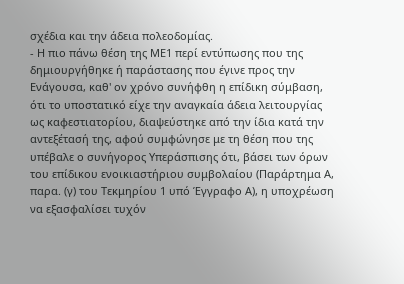σχέδια και την άδεια πολεοδομίας.
- Η πιο πάνω θέση της ΜΕ1 περί εντύπωσης που της δημιουργήθηκε ή παράστασης που έγινε προς την Ενάγουσα, καθ' ον χρόνο συνήφθη η επίδικη σύμβαση, ότι το υποστατικό είχε την αναγκαία άδεια λειτουργίας ως καφεστιατορίου, διαψεύστηκε από την ίδια κατά την αντεξέτασή της, αφού συμφώνησε με τη θέση που της υπέβαλε ο συνήγορος Υπεράσπισης ότι, βάσει των όρων του επίδικου ενοικιαστήριου συμβολαίου (Παράρτημα Α, παρα. (γ) του Τεκμηρίου 1 υπό Έγγραφο Α), η υποχρέωση να εξασφαλίσει τυχόν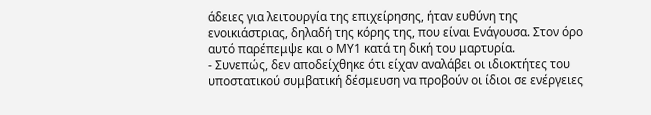άδειες για λειτουργία της επιχείρησης, ήταν ευθύνη της ενοικιάστριας, δηλαδή της κόρης της, που είναι Ενάγουσα. Στον όρο αυτό παρέπεμψε και ο ΜΥ1 κατά τη δική του μαρτυρία.
- Συνεπώς, δεν αποδείχθηκε ότι είχαν αναλάβει οι ιδιοκτήτες του υποστατικού συμβατική δέσμευση να προβούν οι ίδιοι σε ενέργειες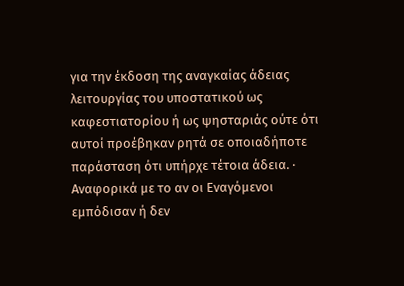για την έκδοση της αναγκαίας άδειας λειτουργίας του υποστατικού ως καφεστιατορίου ή ως ψησταριάς ούτε ότι αυτοί προέβηκαν ρητά σε οποιαδήποτε παράσταση ότι υπήρχε τέτοια άδεια. · Αναφορικά με το αν οι Εναγόμενοι εμπόδισαν ή δεν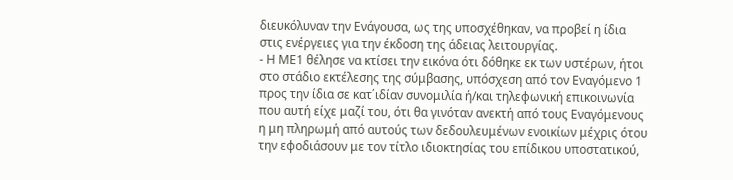διευκόλυναν την Ενάγουσα, ως της υποσχέθηκαν, να προβεί η ίδια στις ενέργειες για την έκδοση της άδειας λειτουργίας.
- Η ΜΕ1 θέλησε να κτίσει την εικόνα ότι δόθηκε εκ των υστέρων, ήτοι στο στάδιο εκτέλεσης της σύμβασης, υπόσχεση από τον Εναγόμενο 1 προς την ίδια σε κατ΄ιδίαν συνομιλία ή/και τηλεφωνική επικοινωνία που αυτή είχε μαζί του, ότι θα γινόταν ανεκτή από τους Εναγόμενους η μη πληρωμή από αυτούς των δεδουλευμένων ενοικίων μέχρις ότου την εφοδιάσουν με τον τίτλο ιδιοκτησίας του επίδικου υποστατικού,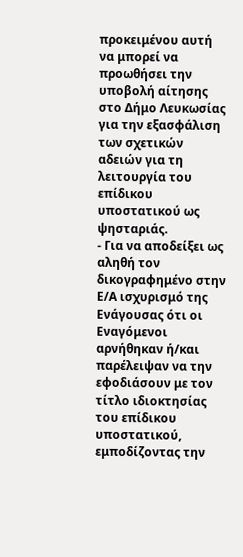προκειμένου αυτή να μπορεί να προωθήσει την υποβολή αίτησης στο Δήμο Λευκωσίας για την εξασφάλιση των σχετικών αδειών για τη λειτουργία του επίδικου υποστατικού ως ψησταριάς.
- Για να αποδείξει ως αληθή τον δικογραφημένο στην Ε/Α ισχυρισμό της Ενάγουσας ότι οι Εναγόμενοι αρνήθηκαν ή/και παρέλειψαν να την εφοδιάσουν με τον τίτλο ιδιοκτησίας του επίδικου υποστατικού, εμποδίζοντας την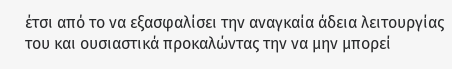έτσι από το να εξασφαλίσει την αναγκαία άδεια λειτουργίας του και ουσιαστικά προκαλώντας την να μην μπορεί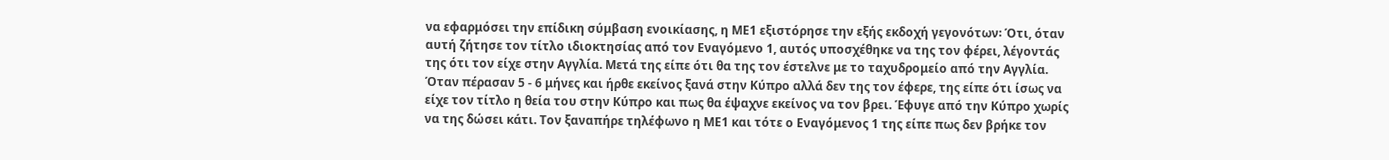να εφαρμόσει την επίδικη σύμβαση ενοικίασης, η ΜΕ1 εξιστόρησε την εξής εκδοχή γεγονότων꞉ Ότι, όταν αυτή ζήτησε τον τίτλο ιδιοκτησίας από τον Εναγόμενο 1, αυτός υποσχέθηκε να της τον φέρει, λέγοντάς της ότι τον είχε στην Αγγλία. Μετά της είπε ότι θα της τον έστελνε με το ταχυδρομείο από την Αγγλία. Όταν πέρασαν 5 - 6 μήνες και ήρθε εκείνος ξανά στην Κύπρο αλλά δεν της τον έφερε, της είπε ότι ίσως να είχε τον τίτλο η θεία του στην Κύπρο και πως θα έψαχνε εκείνος να τον βρει. Έφυγε από την Κύπρο χωρίς να της δώσει κάτι. Τον ξαναπήρε τηλέφωνο η ΜΕ1 και τότε ο Εναγόμενος 1 της είπε πως δεν βρήκε τον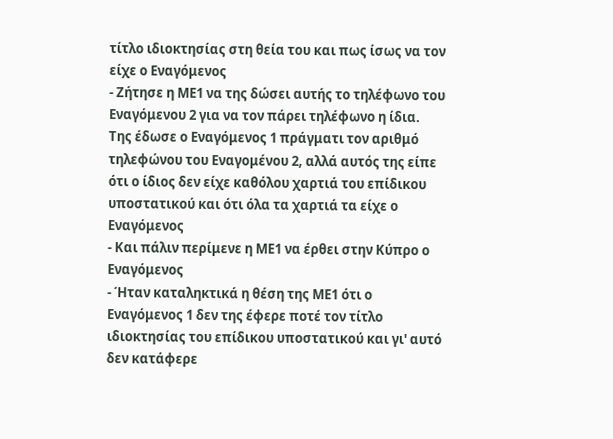τίτλο ιδιοκτησίας στη θεία του και πως ίσως να τον είχε ο Εναγόμενος
- Ζήτησε η ΜΕ1 να της δώσει αυτής το τηλέφωνο του Εναγόμενου 2 για να τον πάρει τηλέφωνο η ίδια. Της έδωσε ο Εναγόμενος 1 πράγματι τον αριθμό τηλεφώνου του Εναγομένου 2, αλλά αυτός της είπε ότι ο ίδιος δεν είχε καθόλου χαρτιά του επίδικου υποστατικού και ότι όλα τα χαρτιά τα είχε ο Εναγόμενος
- Και πάλιν περίμενε η ΜΕ1 να έρθει στην Κύπρο ο Εναγόμενος
- Ήταν καταληκτικά η θέση της ΜΕ1 ότι ο Εναγόμενος 1 δεν της έφερε ποτέ τον τίτλο ιδιοκτησίας του επίδικου υποστατικού και γι' αυτό δεν κατάφερε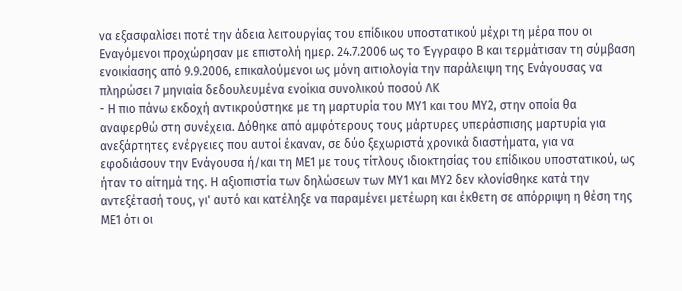να εξασφαλίσει ποτέ την άδεια λειτουργίας του επίδικου υποστατικού μέχρι τη μέρα που οι Εναγόμενοι προχώρησαν με επιστολή ημερ. 24.7.2006 ως το Έγγραφο Β και τερμάτισαν τη σύμβαση ενοικίασης από 9.9.2006, επικαλούμενοι ως μόνη αιτιολογία την παράλειψη της Ενάγουσας να πληρώσει 7 μηνιαία δεδουλευμένα ενοίκια συνολικού ποσού ΛΚ
- Η πιο πάνω εκδοχή αντικρούστηκε με τη μαρτυρία του ΜΥ1 και του ΜΥ2, στην οποία θα αναφερθώ στη συνέχεια. Δόθηκε από αμφότερους τους μάρτυρες υπεράσπισης μαρτυρία για ανεξάρτητες ενέργειες που αυτοί έκαναν, σε δύο ξεχωριστά χρονικά διαστήματα, για να εφοδιάσουν την Ενάγουσα ή/και τη ΜΕ1 με τους τίτλους ιδιοκτησίας του επίδικου υποστατικού, ως ήταν το αίτημά της. Η αξιοπιστία των δηλώσεων των ΜΥ1 και ΜΥ2 δεν κλονίσθηκε κατά την αντεξέτασή τους, γι' αυτό και κατέληξε να παραμένει μετέωρη και έκθετη σε απόρριψη η θέση της ΜΕ1 ότι οι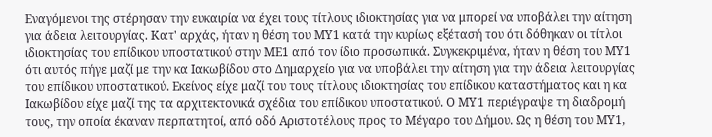Εναγόμενοι της στέρησαν την ευκαιρία να έχει τους τίτλους ιδιοκτησίας για να μπορεί να υποβάλει την αίτηση για άδεια λειτουργίας. Κατ' αρχάς, ήταν η θέση του ΜΥ1 κατά την κυρίως εξέτασή του ότι δόθηκαν οι τίτλοι ιδιοκτησίας του επίδικου υποστατικού στην ΜΕ1 από τον ίδιο προσωπικά. Συγκεκριμένα, ήταν η θέση του ΜΥ1 ότι αυτός πήγε μαζί με την κα Ιακωβίδου στο Δημαρχείο για να υποβάλει την αίτηση για την άδεια λειτουργίας του επίδικου υποστατικού. Εκείνος είχε μαζί του τους τίτλους ιδιοκτησίας του επίδικου καταστήματος και η κα Ιακωβίδου είχε μαζί της τα αρχιτεκτονικά σχέδια του επίδικου υποστατικού. Ο ΜΥ1 περιέγραψε τη διαδρομή τους, την οποία έκαναν περπατητοί, από οδό Αριστοτέλους προς το Μέγαρο του Δήμου. Ως η θέση του ΜΥ1,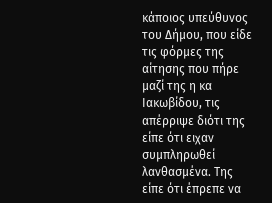κάποιος υπεύθυνος του Δήμου, που είδε τις φόρμες της αίτησης που πήρε μαζί της η κα Ιακωβίδου, τις απέρριψε διότι της είπε ότι ειχαν συμπληρωθεί λανθασμένα. Της είπε ότι έπρεπε να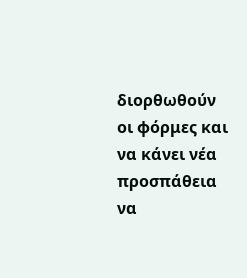διορθωθούν οι φόρμες και να κάνει νέα προσπάθεια να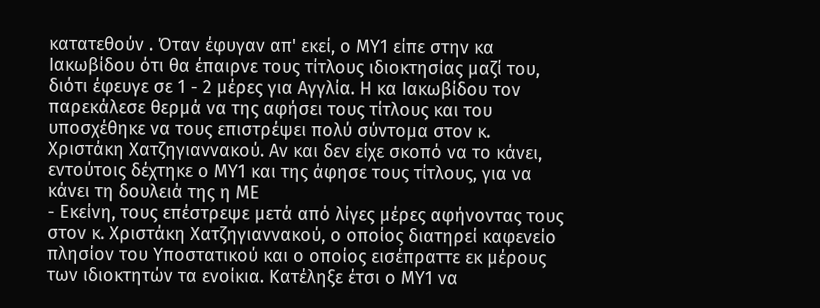κατατεθούν . Όταν έφυγαν απ' εκεί, ο ΜΥ1 είπε στην κα Ιακωβίδου ότι θα έπαιρνε τους τίτλους ιδιοκτησίας μαζί του, διότι έφευγε σε 1 - 2 μέρες για Αγγλία. Η κα Ιακωβίδου τον παρεκάλεσε θερμά να της αφήσει τους τίτλους και του υποσχέθηκε να τους επιστρέψει πολύ σύντομα στον κ. Χριστάκη Χατζηγιαννακού. Αν και δεν είχε σκοπό να το κάνει, εντούτοις δέχτηκε ο ΜΥ1 και της άφησε τους τίτλους, για να κάνει τη δουλειά της η ΜΕ
- Εκείνη, τους επέστρεψε μετά από λίγες μέρες αφήνοντας τους στον κ. Χριστάκη Χατζηγιαννακού, ο οποίος διατηρεί καφενείο πλησίον του Υποστατικού και ο οποίος εισέπραττε εκ μέρους των ιδιοκτητών τα ενοίκια. Κατέληξε έτσι ο ΜΥ1 να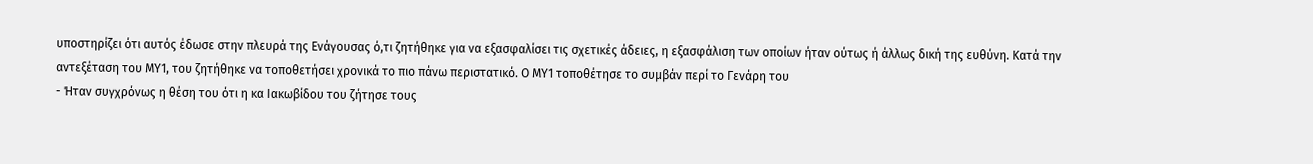υποστηρίζει ότι αυτός έδωσε στην πλευρά της Ενάγουσας ό,τι ζητήθηκε για να εξασφαλίσει τις σχετικές άδειες, η εξασφάλιση των οποίων ήταν ούτως ή άλλως δική της ευθύνη. Κατά την αντεξέταση του ΜΥ1, του ζητήθηκε να τοποθετήσει χρονικά το πιο πάνω περιστατικό. Ο ΜΥ1 τοποθέτησε το συμβάν περί το Γενάρη του
- Ήταν συγχρόνως η θέση του ότι η κα Ιακωβίδου του ζήτησε τους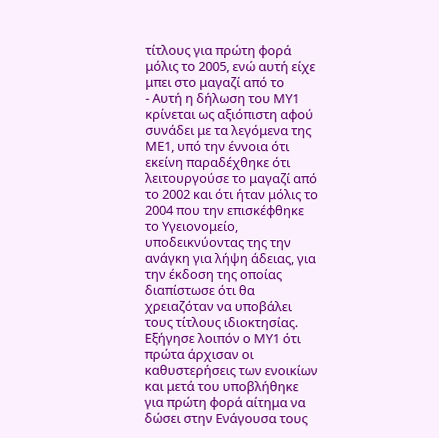τίτλους για πρώτη φορά μόλις το 2005, ενώ αυτή είχε μπει στο μαγαζί από το
- Αυτή η δήλωση του ΜΥ1 κρίνεται ως αξιόπιστη αφού συνάδει με τα λεγόμενα της ΜΕ1, υπό την έννοια ότι εκείνη παραδέχθηκε ότι λειτουργούσε το μαγαζί από το 2002 και ότι ήταν μόλις το 2004 που την επισκέφθηκε το Υγειονομείο, υποδεικνύοντας της την ανάγκη για λήψη άδειας, για την έκδοση της οποίας διαπίστωσε ότι θα χρειαζόταν να υποβάλει τους τίτλους ιδιοκτησίας. Εξήγησε λοιπόν ο ΜΥ1 ότι πρώτα άρχισαν οι καθυστερήσεις των ενοικίων και μετά του υποβλήθηκε για πρώτη φορά αίτημα να δώσει στην Ενάγουσα τους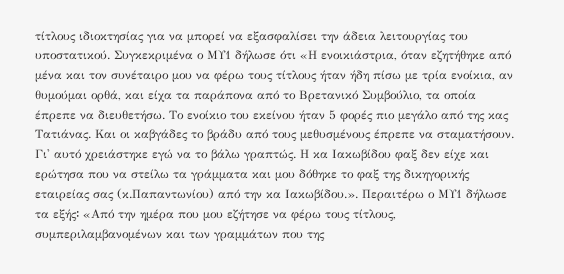τίτλους ιδιοκτησίας για να μπορεί να εξασφαλίσει την άδεια λειτουργίας του υποστατικού. Συγκεκριμένα ο ΜΥ1 δήλωσε ότι «Η ενοικιάστρια, όταν εζητήθηκε από μένα και τον συνέταιρο μου να φέρω τους τίτλους ήταν ήδη πίσω με τρία ενοίκια, αν θυμούμαι ορθά, και είχα τα παράπονα από το Βρετανικό Συμβούλιο, τα οποία έπρεπε να διευθετήσω. Το ενοίκιο του εκείνου ήταν 5 φορές πιο μεγάλο από της κας Τατιάνας. Και οι καβγάδες το βράδυ από τους μεθυσμένους έπρεπε να σταματήσουν. Γι' αυτό χρειάστηκε εγώ να το βάλω γραπτώς. Η κα Ιακωβίδου φαξ δεν είχε και ερώτησα που να στείλω τα γράμματα και μου δόθηκε το φαξ της δικηγορικής εταιρείας σας (κ.Παπαντωνίου) από την κα Ιακωβίδου.». Περαιτέρω ο ΜΥ1 δήλωσε τα εξής꞉ «Από την ημέρα που μου εζήτησε να φέρω τους τίτλους, συμπεριλαμβανομένων και των γραμμάτων που της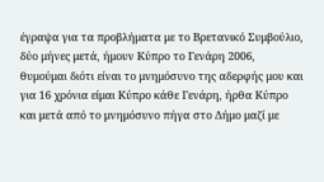έγραψα για τα προβλήματα με το Βρετανικό Συμβούλιο, δύο μήνες μετά, ήμουν Κύπρο το Γενάρη 2006, θυμούμαι διότι είναι το μνημόσυνο της αδερφής μου και για 16 χρόνια είμαι Κύπρο κάθε Γενάρη, ήρθα Κύπρο και μετά από το μνημόσυνο πήγα στο Δήμο μαζί με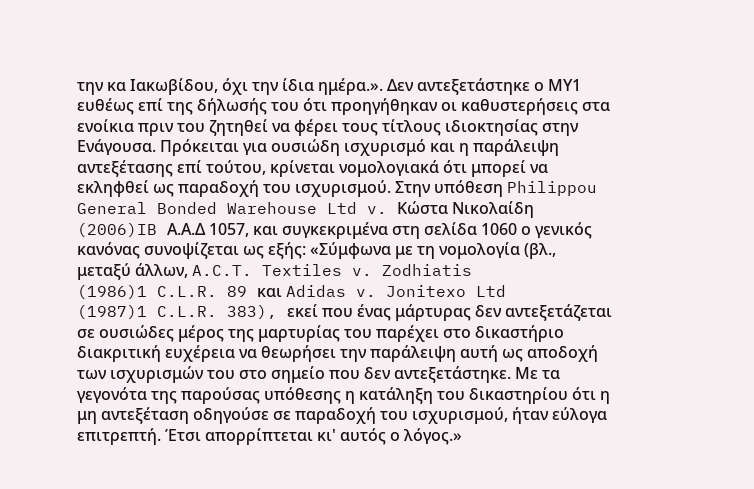την κα Ιακωβίδου, όχι την ίδια ημέρα.». Δεν αντεξετάστηκε ο ΜΥ1 ευθέως επί της δήλωσής του ότι προηγήθηκαν οι καθυστερήσεις στα ενοίκια πριν του ζητηθεί να φέρει τους τίτλους ιδιοκτησίας στην Ενάγουσα. Πρόκειται για ουσιώδη ισχυρισμό και η παράλειψη αντεξέτασης επί τούτου, κρίνεται νομολογιακά ότι μπορεί να εκληφθεί ως παραδοχή του ισχυρισμού. Στην υπόθεση Philippou General Bonded Warehouse Ltd v. Κώστα Νικολαίδη
(2006)IB Α.Α.Δ 1057, και συγκεκριμένα στη σελίδα 1060 ο γενικός κανόνας συνοψίζεται ως εξής: «Σύμφωνα με τη νομολογία (βλ., μεταξύ άλλων, A.C.T. Textiles v. Zodhiatis
(1986)1 C.L.R. 89 και Adidas v. Jonitexo Ltd
(1987)1 C.L.R. 383), εκεί που ένας μάρτυρας δεν αντεξετάζεται σε ουσιώδες μέρος της μαρτυρίας του παρέχει στο δικαστήριο διακριτική ευχέρεια να θεωρήσει την παράλειψη αυτή ως αποδοχή των ισχυρισμών του στο σημείο που δεν αντεξετάστηκε. Με τα γεγονότα της παρούσας υπόθεσης η κατάληξη του δικαστηρίου ότι η μη αντεξέταση οδηγούσε σε παραδοχή του ισχυρισμού, ήταν εύλογα επιτρεπτή. Έτσι απορρίπτεται κι' αυτός ο λόγος.»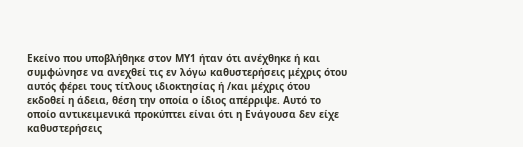Εκείνο που υποβλήθηκε στον ΜΥ1 ήταν ότι ανέχθηκε ή και συμφώνησε να ανεχθεί τις εν λόγω καθυστερήσεις μέχρις ότου αυτός φέρει τους τίτλους ιδιοκτησίας ή /και μέχρις ότου εκδοθεί η άδεια, θέση την οποία ο ίδιος απέρριψε. Αυτό το οποίο αντικειμενικά προκύπτει είναι ότι η Ενάγουσα δεν είχε καθυστερήσεις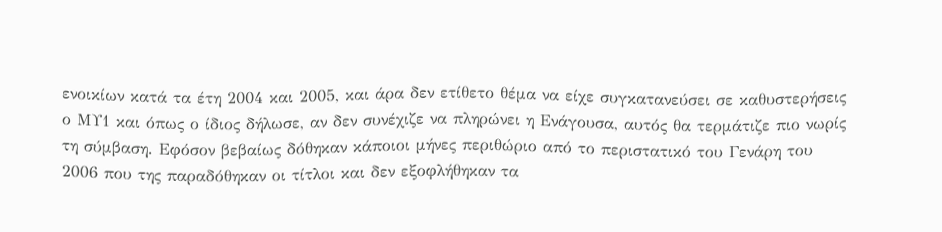ενοικίων κατά τα έτη 2004 και 2005, και άρα δεν ετίθετο θέμα να είχε συγκατανεύσει σε καθυστερήσεις ο ΜΥ1 και όπως ο ίδιος δήλωσε, αν δεν συνέχιζε να πληρώνει η Ενάγουσα, αυτός θα τερμάτιζε πιο νωρίς τη σύμβαση. Εφόσον βεβαίως δόθηκαν κάποιοι μήνες περιθώριο από το περιστατικό του Γενάρη του 2006 που της παραδόθηκαν οι τίτλοι και δεν εξοφλήθηκαν τα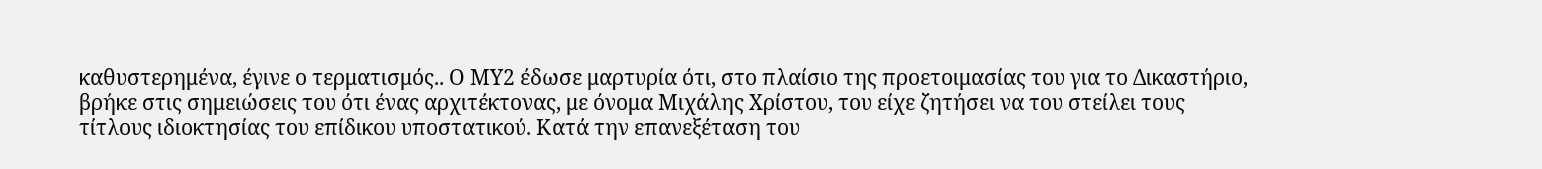καθυστερημένα, έγινε ο τερματισμός.. Ο ΜΥ2 έδωσε μαρτυρία ότι, στο πλαίσιο της προετοιμασίας του για το Δικαστήριο, βρήκε στις σημειώσεις του ότι ένας αρχιτέκτονας, με όνομα Μιχάλης Χρίστου, του είχε ζητήσει να του στείλει τους τίτλους ιδιοκτησίας του επίδικου υποστατικού. Κατά την επανεξέταση του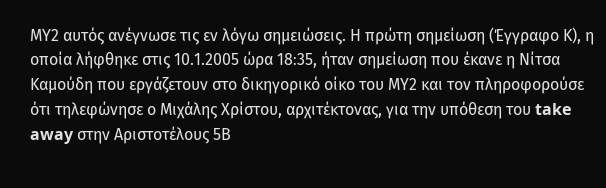ΜΥ2 αυτός ανέγνωσε τις εν λόγω σημειώσεις. Η πρώτη σημείωση (Έγγραφο Κ), η οποία λήφθηκε στις 10.1.2005 ώρα 18꞉35, ήταν σημείωση που έκανε η Νίτσα Καμούδη που εργάζετουν στο δικηγορικό οίκο του ΜΥ2 και τον πληροφορούσε ότι τηλεφώνησε ο Μιχάλης Χρίστου, αρχιτέκτονας, για την υπόθεση του take away στην Αριστοτέλους 5Β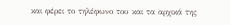και φέρει το τηλέφωνο του και τα αρχικά της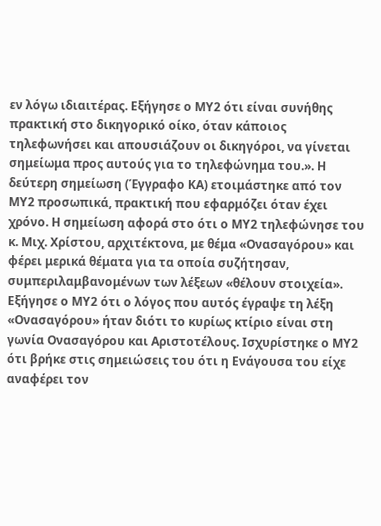εν λόγω ιδιαιτέρας. Εξήγησε ο ΜΥ2 ότι είναι συνήθης πρακτική στο δικηγορικό οίκο, όταν κάποιος τηλεφωνήσει και απουσιάζουν οι δικηγόροι, να γίνεται σημείωμα προς αυτούς για το τηλεφώνημα του.». Η δεύτερη σημείωση (Έγγραφο ΚΑ) ετοιμάστηκε από τον ΜΥ2 προσωπικά, πρακτική που εφαρμόζει όταν έχει χρόνο. Η σημείωση αφορά στο ότι ο ΜΥ2 τηλεφώνησε του κ. Μιχ. Χρίστου, αρχιτέκτονα, με θέμα «Ονασαγόρου» και φέρει μερικά θέματα για τα οποία συζήτησαν, συμπεριλαμβανομένων των λέξεων «θέλουν στοιχεία». Εξήγησε ο ΜΥ2 ότι ο λόγος που αυτός έγραψε τη λέξη «Ονασαγόρου» ήταν διότι το κυρίως κτίριο είναι στη γωνία Ονασαγόρου και Αριστοτέλους. Ισχυρίστηκε ο ΜΥ2 ότι βρήκε στις σημειώσεις του ότι η Ενάγουσα του είχε αναφέρει τον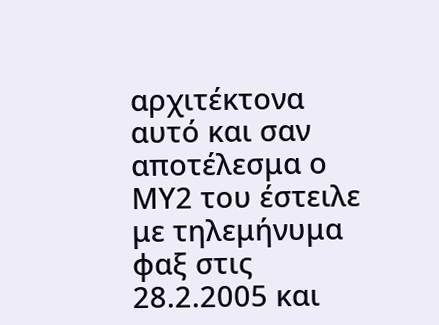αρχιτέκτονα αυτό και σαν αποτέλεσμα ο ΜΥ2 του έστειλε με τηλεμήνυμα φαξ στις 28.2.2005 και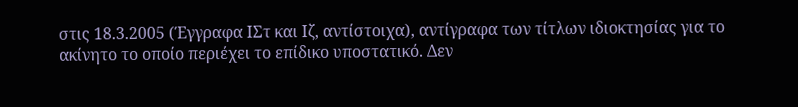στις 18.3.2005 (Έγγραφα ΙΣτ και Ιζ, αντίστοιχα), αντίγραφα των τίτλων ιδιοκτησίας για το ακίνητο το οποίο περιέχει το επίδικο υποστατικό. Δεν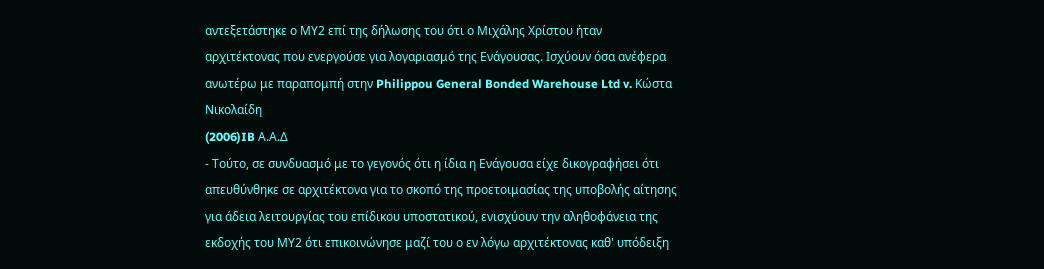αντεξετάστηκε ο ΜΥ2 επί της δήλωσης του ότι ο Μιχάλης Χρίστου ήταν αρχιτέκτονας που ενεργούσε για λογαριασμό της Ενάγουσας. Ισχύουν όσα ανέφερα ανωτέρω με παραπομπή στην Philippou General Bonded Warehouse Ltd v. Κώστα Νικολαίδη
(2006)IB Α.Α.Δ
- Τούτο, σε συνδυασμό με το γεγονός ότι η ίδια η Ενάγουσα είχε δικογραφήσει ότι απευθύνθηκε σε αρχιτέκτονα για το σκοπό της προετοιμασίας της υποβολής αίτησης για άδεια λειτουργίας του επίδικου υποστατικού, ενισχύουν την αληθοφάνεια της εκδοχής του ΜΥ2 ότι επικοινώνησε μαζί του ο εν λόγω αρχιτέκτονας καθ' υπόδειξη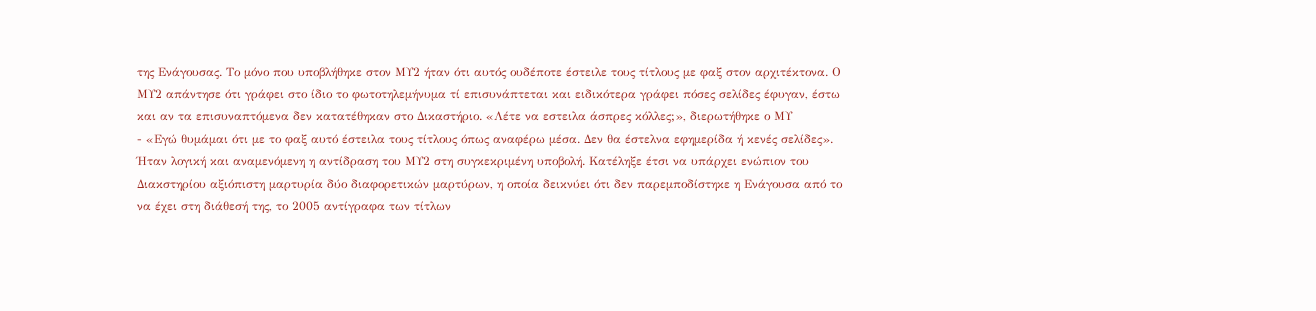της Ενάγουσας. Το μόνο που υποβλήθηκε στον ΜΥ2 ήταν ότι αυτός ουδέποτε έστειλε τους τίτλους με φαξ στον αρχιτέκτονα. Ο ΜΥ2 απάντησε ότι γράφει στο ίδιο το φωτοτηλεμήνυμα τί επισυνάπτεται και ειδικότερα γράφει πόσες σελίδες έφυγαν, έστω και αν τα επισυναπτόμενα δεν κατατέθηκαν στο Δικαστήριο. «Λέτε να εστειλα άσπρες κόλλες;», διερωτήθηκε ο ΜΥ
- «Εγώ θυμάμαι ότι με το φαξ αυτό έστειλα τους τίτλους όπως αναφέρω μέσα. Δεν θα έστελνα εφημερίδα ή κενές σελίδες». Ήταν λογική και αναμενόμενη η αντίδραση του ΜΥ2 στη συγκεκριμένη υποβολή. Κατέληξε έτσι να υπάρχει ενώπιον του Διακστηρίου αξιόπιστη μαρτυρία δύο διαφορετικών μαρτύρων, η οποία δεικνύει ότι δεν παρεμποδίστηκε η Ενάγουσα από το να έχει στη διάθεσή της, το 2005 αντίγραφα των τίτλων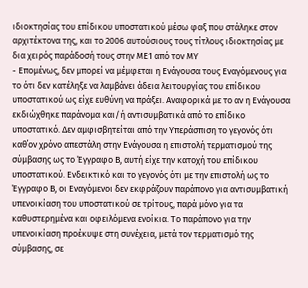ιδιοκτησίας του επίδικου υποστατικού μέσω φαξ που στάληκε στον αρχιτέκτονα της, και το 2006 αυτούσιους τους τίτλους ιδιοκτησίας με δια χειρός παράδοσή τους στην ΜΕ1 από τον ΜΥ
- Επομένως, δεν μπορεί να μέμφεται η Ενάγουσα τους Εναγόμενους για το ότι δεν κατέληξε να λαμβάνει άδεια λειτουργίας του επίδικου υποστατικού ως είχε ευθύνη να πράξει. Αναφορικά με το αν η Ενάγουσα εκδιώχθηκε παράνομα και/ή αντισυμβατικά από το επίδικο υποστατικό. Δεν αμφισβητείται από την Υπεράσπιση το γεγονός ότι καθ΄ον χρόνο απεστάλη στην Ενάγουσα η επιστολή τερματισμού της σύμβασης ως το Έγγραφο Β, αυτή είχε την κατοχή του επίδικου υποστατικού. Ενδεικτικό και το γεγονός ότι με την επιστολή ως το Έγγραφο Β, οι Εναγόμενοι δεν εκφράζουν παράπονο για αντισυμβατική υπενοικίαση του υποστατικού σε τρίτους, παρά μόνο για τα καθυστερημένα και οφειλόμενα ενοίκια. Το παράπονο για την υπενοικίαση προέκυψε στη συνέχεια, μετά τον τερματισμό της σύμβασης, σε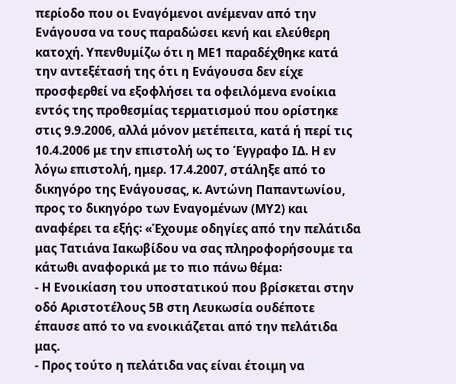περίοδο που οι Εναγόμενοι ανέμεναν από την Ενάγουσα να τους παραδώσει κενή και ελεύθερη κατοχή. Υπενθυμίζω ότι η ΜΕ1 παραδέχθηκε κατά την αντεξέτασή της ότι η Ενάγουσα δεν είχε προσφερθεί να εξοφλήσει τα οφειλόμενα ενοίκια εντός της προθεσμίας τερματισμού που ορίστηκε στις 9.9.2006, αλλά μόνον μετέπειτα, κατά ή περί τις 10.4.2006 με την επιστολή ως το Έγγραφο ΙΔ. Η εν λόγω επιστολή, ημερ. 17.4.2007, στάληξε από το δικηγόρο της Ενάγουσας, κ. Αντώνη Παπαντωνίου, προς το δικηγόρο των Εναγομένων (ΜΥ2) και αναφέρει τα εξής꞉ «Έχουμε οδηγίες από την πελάτιδα μας Τατιάνα Ιακωβίδου να σας πληροφορήσουμε τα κάτωθι αναφορικά με το πιο πάνω θέμα꞉
- Η Ενοικίαση του υποστατικού που βρίσκεται στην οδό Αριστοτέλους 5Β στη Λευκωσία ουδέποτε έπαυσε από το να ενοικιάζεται από την πελάτιδα μας.
- Προς τούτο η πελάτιδα νας είναι έτοιμη να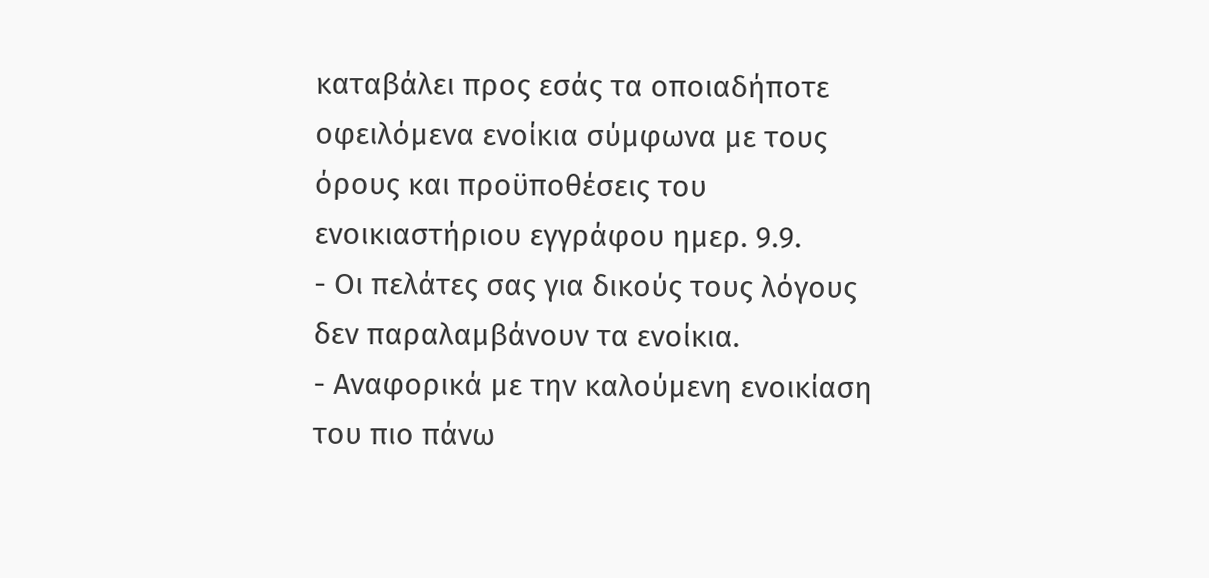καταβάλει προς εσάς τα οποιαδήποτε οφειλόμενα ενοίκια σύμφωνα με τους όρους και προϋποθέσεις του ενοικιαστήριου εγγράφου ημερ. 9.9.
- Οι πελάτες σας για δικούς τους λόγους δεν παραλαμβάνουν τα ενοίκια.
- Αναφορικά με την καλούμενη ενοικίαση του πιο πάνω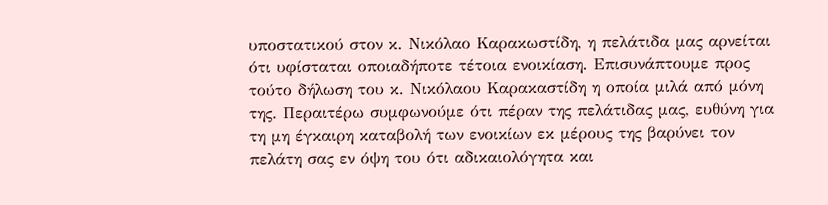υποστατικού στον κ. Νικόλαο Καρακωστίδη, η πελάτιδα μας αρνείται ότι υφίσταται οποιαδήποτε τέτοια ενοικίαση. Επισυνάπτουμε προς τούτο δήλωση του κ. Νικόλαου Καρακαστίδη η οποία μιλά από μόνη της. Περαιτέρω συμφωνούμε ότι πέραν της πελάτιδας μας, ευθύνη για τη μη έγκαιρη καταβολή των ενοικίων εκ μέρους της βαρύνει τον πελάτη σας εν όψη του ότι αδικαιολόγητα και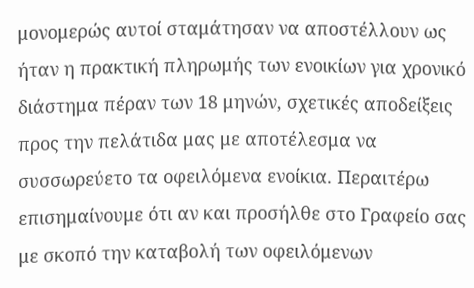μονομερώς αυτοί σταμάτησαν να αποστέλλουν ως ήταν η πρακτική πληρωμής των ενοικίων για χρονικό διάστημα πέραν των 18 μηνών, σχετικές αποδείξεις προς την πελάτιδα μας με αποτέλεσμα να συσσωρεύετο τα οφειλόμενα ενοίκια. Περαιτέρω επισημαίνουμε ότι αν και προσήλθε στο Γραφείο σας με σκοπό την καταβολή των οφειλόμενων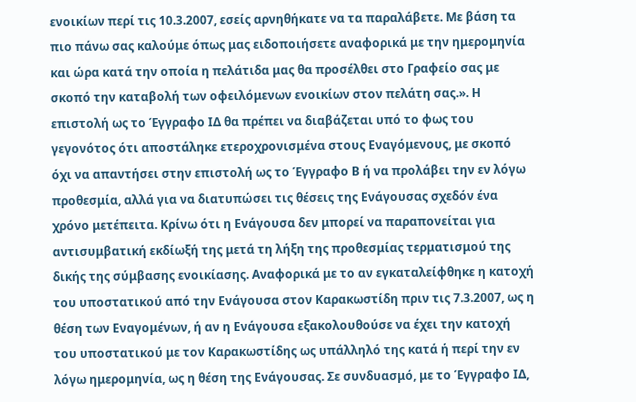ενοικίων περί τις 10.3.2007, εσείς αρνηθήκατε να τα παραλάβετε. Με βάση τα πιο πάνω σας καλούμε όπως μας ειδοποιήσετε αναφορικά με την ημερομηνία και ώρα κατά την οποία η πελάτιδα μας θα προσέλθει στο Γραφείο σας με σκοπό την καταβολή των οφειλόμενων ενοικίων στον πελάτη σας.». Η επιστολή ως το Έγγραφο ΙΔ θα πρέπει να διαβάζεται υπό το φως του γεγονότος ότι αποστάληκε ετεροχρονισμένα στους Εναγόμενους, με σκοπό όχι να απαντήσει στην επιστολή ως το Έγγραφο Β ή να προλάβει την εν λόγω προθεσμία, αλλά για να διατυπώσει τις θέσεις της Ενάγουσας σχεδόν ένα χρόνο μετέπειτα. Κρίνω ότι η Ενάγουσα δεν μπορεί να παραπονείται για αντισυμβατική εκδίωξή της μετά τη λήξη της προθεσμίας τερματισμού της δικής της σύμβασης ενοικίασης. Αναφορικά με το αν εγκαταλείφθηκε η κατοχή του υποστατικού από την Ενάγουσα στον Καρακωστίδη πριν τις 7.3.2007, ως η θέση των Εναγομένων, ή αν η Ενάγουσα εξακολουθούσε να έχει την κατοχή του υποστατικού με τον Καρακωστίδης ως υπάλληλό της κατά ή περί την εν λόγω ημερομηνία, ως η θέση της Ενάγουσας. Σε συνδυασμό, με το Έγγραφο ΙΔ,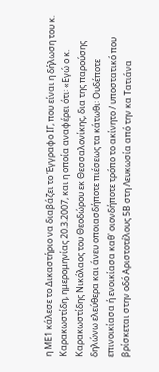η ΜΕ1 κάλεσε το Δικαστήριο να διαβάζει το Έγγραφο ΙΓ, που είναι η δήλωση του κ. Καρακωστίδη, ημερομηνίας 20.3.2007, και η οποία αναφέρει ότι꞉ «Εγώ ο κ. Καρακωστίδης Νικόλαος του Θεοδώρου εκ Θεσσαλονίκης, δια της παρούσης δηλώνω ελεύθερα και άνευ οποιασδήποτε πιέσεως τα κάτωθι꞉ Ουδέποτε επινοικίασα ή ενοικίασα καθ' οιονδήποτε τρόπο το ακίνητο / υποστατικό που βρίσκεται στην οδό Αριστοτέλους 5Β στη Λευκωσία από την κα Τατιάνα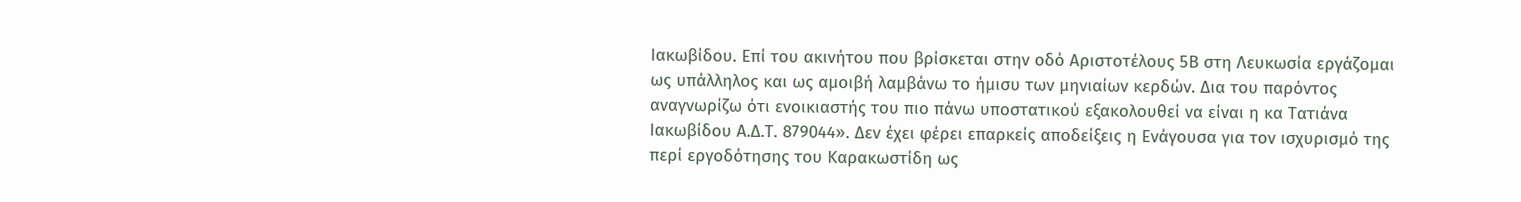Ιακωβίδου. Επί του ακινήτου που βρίσκεται στην οδό Αριστοτέλους 5Β στη Λευκωσία εργάζομαι ως υπάλληλος και ως αμοιβή λαμβάνω το ήμισυ των μηνιαίων κερδών. Δια του παρόντος αναγνωρίζω ότι ενοικιαστής του πιο πάνω υποστατικού εξακολουθεί να είναι η κα Τατιάνα Ιακωβίδου Α.Δ.Τ. 879044». Δεν έχει φέρει επαρκείς αποδείξεις η Ενάγουσα για τον ισχυρισμό της περί εργοδότησης του Καρακωστίδη ως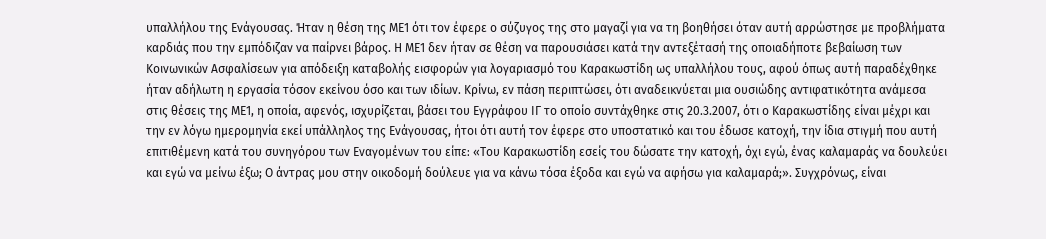υπαλλήλου της Ενάγουσας. Ήταν η θέση της ΜΕ1 ότι τον έφερε ο σύζυγος της στο μαγαζί για να τη βοηθήσει όταν αυτή αρρώστησε με προβλήματα καρδιάς που την εμπόδιζαν να παίρνει βάρος. Η ΜΕ1 δεν ήταν σε θέση να παρουσιάσει κατά την αντεξέτασή της οποιαδήποτε βεβαίωση των Κοινωνικών Ασφαλίσεων για απόδειξη καταβολής εισφορών για λογαριασμό του Καρακωστίδη ως υπαλλήλου τους, αφού όπως αυτή παραδέχθηκε ήταν αδήλωτη η εργασία τόσον εκείνου όσο και των ιδίων. Κρίνω, εν πάση περιπτώσει, ότι αναδεικνύεται μια ουσιώδης αντιφατικότητα ανάμεσα στις θέσεις της ΜΕ1, η οποία, αφενός, ισχυρίζεται, βάσει του Εγγράφου ΙΓ το οποίο συντάχθηκε στις 20.3.2007, ότι ο Καρακωστίδης είναι μέχρι και την εν λόγω ημερομηνία εκεί υπάλληλος της Ενάγουσας, ήτοι ότι αυτή τον έφερε στο υποστατικό και του έδωσε κατοχή, την ίδια στιγμή που αυτή επιτιθέμενη κατά του συνηγόρου των Εναγομένων του είπε꞉ «Του Καρακωστίδη εσείς του δώσατε την κατοχή, όχι εγώ, ένας καλαμαράς να δουλεύει και εγώ να μείνω έξω; Ο άντρας μου στην οικοδομή δούλευε για να κάνω τόσα έξοδα και εγώ να αφήσω για καλαμαρά;». Συγχρόνως, είναι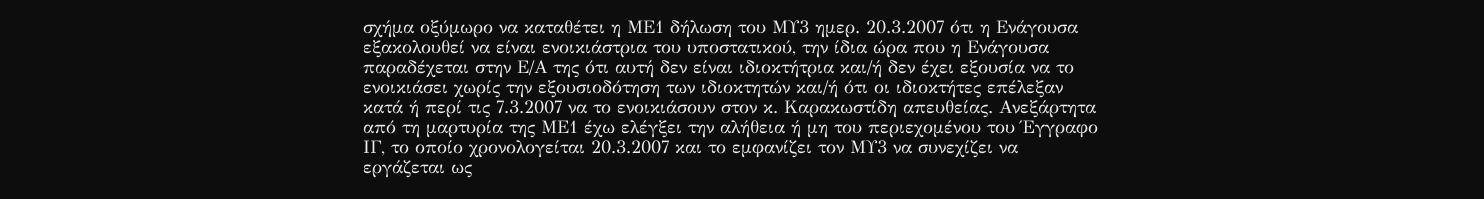σχήμα οξύμωρο να καταθέτει η ΜΕ1 δήλωση του ΜΥ3 ημερ. 20.3.2007 ότι η Ενάγουσα εξακολουθεί να είναι ενοικιάστρια του υποστατικού, την ίδια ώρα που η Ενάγουσα παραδέχεται στην Ε/Α της ότι αυτή δεν είναι ιδιοκτήτρια και/ή δεν έχει εξουσία να το ενοικιάσει χωρίς την εξουσιοδότηση των ιδιοκτητών και/ή ότι οι ιδιοκτήτες επέλεξαν κατά ή περί τις 7.3.2007 να το ενοικιάσουν στον κ. Καρακωστίδη απευθείας. Ανεξάρτητα από τη μαρτυρία της ΜΕ1 έχω ελέγξει την αλήθεια ή μη του περιεχομένου του Έγγραφο ΙΓ, το οποίο χρονολογείται 20.3.2007 και το εμφανίζει τον ΜΥ3 να συνεχίζει να εργάζεται ως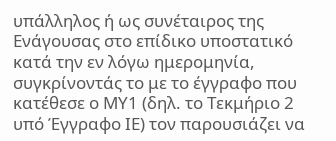υπάλληλος ή ως συνέταιρος της Ενάγουσας στο επίδικο υποστατικό κατά την εν λόγω ημερομηνία, συγκρίνοντάς το με το έγγραφο που κατέθεσε ο ΜΥ1 (δηλ. το Τεκμήριο 2 υπό Έγγραφο ΙΕ) τον παρουσιάζει να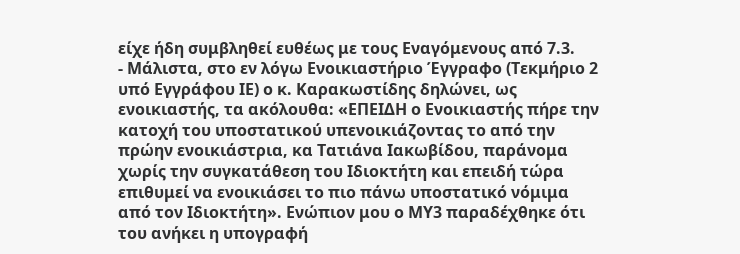είχε ήδη συμβληθεί ευθέως με τους Εναγόμενους από 7.3.
- Μάλιστα, στο εν λόγω Ενοικιαστήριο Έγγραφο (Τεκμήριο 2 υπό Εγγράφου ΙΕ) ο κ. Καρακωστίδης δηλώνει, ως ενοικιαστής, τα ακόλουθα: «ΕΠΕΙΔΗ ο Ενοικιαστής πήρε την κατοχή του υποστατικού υπενοικιάζοντας το από την πρώην ενοικιάστρια, κα Τατιάνα Ιακωβίδου, παράνομα χωρίς την συγκατάθεση του Ιδιοκτήτη και επειδή τώρα επιθυμεί να ενοικιάσει το πιο πάνω υποστατικό νόμιμα από τον Ιδιοκτήτη». Ενώπιον μου ο ΜΥ3 παραδέχθηκε ότι του ανήκει η υπογραφή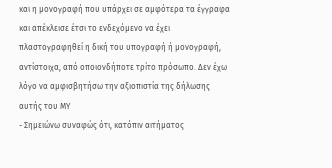και η μονογραφή που υπάρχει σε αμφότερα τα έγγραφα και απέκλεισε έτσι το ενδεχόμενο να έχει πλαστογραφηθεί η δική του υπογραφή ή μονογραφή, αντίστοιχα, από οποιονδήποτε τρίτο πρόσωπο. Δεν έχω λόγο να αμφισβητήσω την αξιοπιστία της δήλωσης αυτής του ΜΥ
- Σημειώνω συναφώς ότι, κατόπιν αιτήματος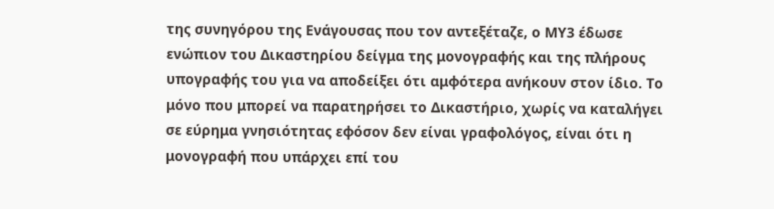της συνηγόρου της Ενάγουσας που τον αντεξέταζε, ο ΜΥ3 έδωσε ενώπιον του Δικαστηρίου δείγμα της μονογραφής και της πλήρους υπογραφής του για να αποδείξει ότι αμφότερα ανήκουν στον ίδιο. Το μόνο που μπορεί να παρατηρήσει το Δικαστήριο, χωρίς να καταλήγει σε εύρημα γνησιότητας εφόσον δεν είναι γραφολόγος, είναι ότι η μονογραφή που υπάρχει επί του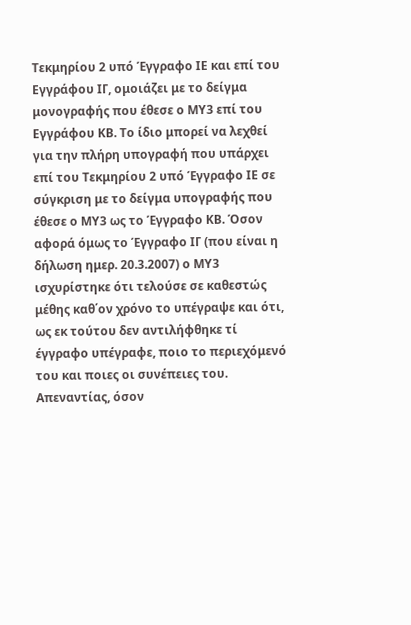Τεκμηρίου 2 υπό Έγγραφο ΙΕ και επί του Εγγράφου ΙΓ, ομοιάζει με το δείγμα μονογραφής που έθεσε ο ΜΥ3 επί του Εγγράφου ΚΒ. Το ίδιο μπορεί να λεχθεί για την πλήρη υπογραφή που υπάρχει επί του Τεκμηρίου 2 υπό Έγγραφο ΙΕ σε σύγκριση με το δείγμα υπογραφής που έθεσε ο ΜΥ3 ως το Έγγραφο ΚΒ. Όσον αφορά όμως το Έγγραφο ΙΓ (που είναι η δήλωση ημερ. 20.3.2007) ο ΜΥ3 ισχυρίστηκε ότι τελούσε σε καθεστώς μέθης καθ΄ον χρόνο το υπέγραψε και ότι, ως εκ τούτου δεν αντιλήφθηκε τί έγγραφο υπέγραφε, ποιο το περιεχόμενό του και ποιες οι συνέπειες του. Απεναντίας, όσον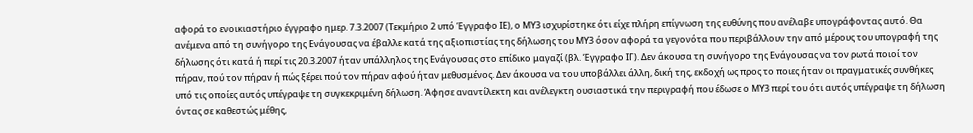αφορά το ενοικιαστήριο έγγραφο ημερ. 7.3.2007 (Τεκμήριο 2 υπό Έγγραφο ΙΕ), ο ΜΥ3 ισχυρίστηκε ότι είχε πλήρη επίγνωση της ευθύνης που ανέλαβε υπογράφοντας αυτό. Θα ανέμενα από τη συνήγορο της Ενάγουσας να έβαλλε κατά της αξιοπιστίας της δήλωσης του ΜΥ3 όσον αφορά τα γεγονότα που περιβάλλουν την από μέρους του υπογραφή της δήλωσης ότι κατά ή περί τις 20.3.2007 ήταν υπάλληλος της Ενάγουσας στο επίδικο μαγαζί (βλ. Έγγραφο ΙΓ). Δεν άκουσα τη συνήγορο της Ενάγουσας να τον ρωτά ποιοί τον πήραν, πού τον πήραν ή πώς ξέρει πού τον πήραν αφού ήταν μεθυσμένος. Δεν άκουσα να του υποβάλλει άλλη, δική της, εκδοχή ως προς το ποιες ήταν οι πραγματικές συνθήκες υπό τις οποίες αυτός υπέγραψε τη συγκεκριμένη δήλωση. Άφησε αναντίλεκτη και ανέλεγκτη ουσιαστικά την περιγραφή που έδωσε ο ΜΥ3 περί του ότι αυτός υπέγραψε τη δήλωση όντας σε καθεστώς μέθης,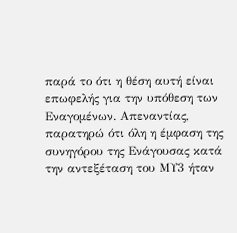παρά το ότι η θέση αυτή είναι επωφελής για την υπόθεση των Εναγομένων. Απεναντίας, παρατηρώ ότι όλη η έμφαση της συνηγόρου της Ενάγουσας κατά την αντεξέταση του ΜΥ3 ήταν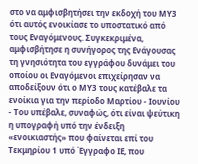στο να αμφισβητήσει την εκδοχή του ΜΥ3 ότι αυτός ενοικίασε το υποστατικό από τους Εναγόμενους. Συγκεκριμένα, αμφισβήτησε η συνήγορος της Ενάγουσας τη γνησιότητα του εγγράφου δυνάμει του οποίου οι Εναγόμενοι επιχείρησαν να αποδείξουν ότι ο ΜΥ3 τους κατέβαλε τα ενοίκια για την περίοδο Μαρτίου - Ιουνίου
- Του υπέβαλε, συναφώς, ότι είναι ψεύτικη η υπογραφή υπό την ένδειξη «ενοικιαστής» που φαίνεται επί του Τεκμηρίου 1 υπό Έγγραφο ΙΕ, που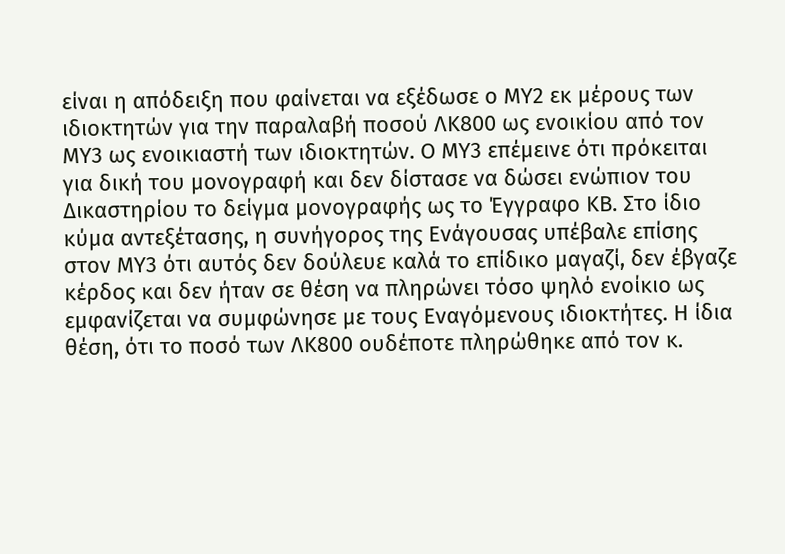είναι η απόδειξη που φαίνεται να εξέδωσε ο ΜΥ2 εκ μέρους των ιδιοκτητών για την παραλαβή ποσού ΛΚ800 ως ενοικίου από τον ΜΥ3 ως ενοικιαστή των ιδιοκτητών. Ο ΜΥ3 επέμεινε ότι πρόκειται για δική του μονογραφή και δεν δίστασε να δώσει ενώπιον του Δικαστηρίου το δείγμα μονογραφής ως το Έγγραφο ΚΒ. Στο ίδιο κύμα αντεξέτασης, η συνήγορος της Ενάγουσας υπέβαλε επίσης στον ΜΥ3 ότι αυτός δεν δούλευε καλά το επίδικο μαγαζί, δεν έβγαζε κέρδος και δεν ήταν σε θέση να πληρώνει τόσο ψηλό ενοίκιο ως εμφανίζεται να συμφώνησε με τους Εναγόμενους ιδιοκτήτες. Η ίδια θέση, ότι το ποσό των ΛΚ800 ουδέποτε πληρώθηκε από τον κ.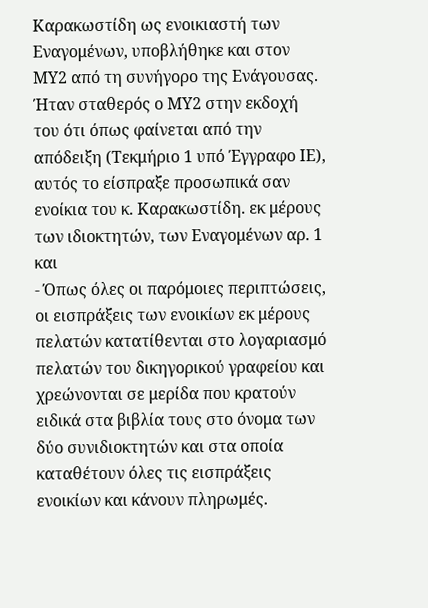Καρακωστίδη ως ενοικιαστή των Εναγομένων, υποβλήθηκε και στον ΜΥ2 από τη συνήγορο της Ενάγουσας. Ήταν σταθερός ο ΜΥ2 στην εκδοχή του ότι όπως φαίνεται από την απόδειξη (Τεκμήριο 1 υπό Έγγραφο ΙΕ), αυτός το είσπραξε προσωπικά σαν ενοίκια του κ. Καρακωστίδη. εκ μέρους των ιδιοκτητών, των Εναγομένων αρ. 1 και
- Όπως όλες οι παρόμοιες περιπτώσεις, οι εισπράξεις των ενοικίων εκ μέρους πελατών κατατίθενται στο λογαριασμό πελατών του δικηγορικού γραφείου και χρεώνονται σε μερίδα που κρατούν ειδικά στα βιβλία τους στο όνομα των δύο συνιδιοκτητών και στα οποία καταθέτουν όλες τις εισπράξεις ενοικίων και κάνουν πληρωμές.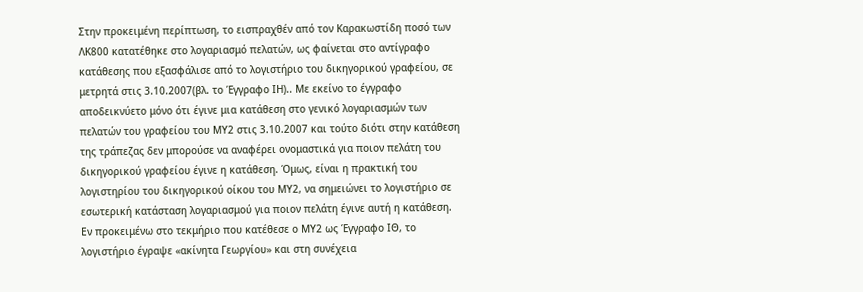Στην προκειμένη περίπτωση, το εισπραχθέν από τον Καρακωστίδη ποσό των ΛΚ800 κατατέθηκε στο λογαριασμό πελατών, ως φαίνεται στο αντίγραφο κατάθεσης που εξασφάλισε από το λογιστήριο του δικηγορικού γραφείου, σε μετρητά στις 3.10.2007(βλ. το Έγγραφο ΙΗ).. Με εκείνο το έγγραφο αποδεικνύετο μόνο ότι έγινε μια κατάθεση στο γενικό λογαριασμών των πελατών του γραφείου του ΜΥ2 στις 3.10.2007 και τούτο διότι στην κατάθεση της τράπεζας δεν μπορούσε να αναφέρει ονομαστικά για ποιον πελάτη του δικηγορικού γραφείου έγινε η κατάθεση. Όμως, είναι η πρακτική του λογιστηρίου του δικηγορικού οίκου του ΜΥ2, να σημειώνει το λογιστήριο σε εσωτερική κατάσταση λογαριασμού για ποιον πελάτη έγινε αυτή η κατάθεση. Εν προκειμένω στο τεκμήριο που κατέθεσε ο ΜΥ2 ως Έγγραφο ΙΘ, το λογιστήριο έγραψε «ακίνητα Γεωργίου» και στη συνέχεια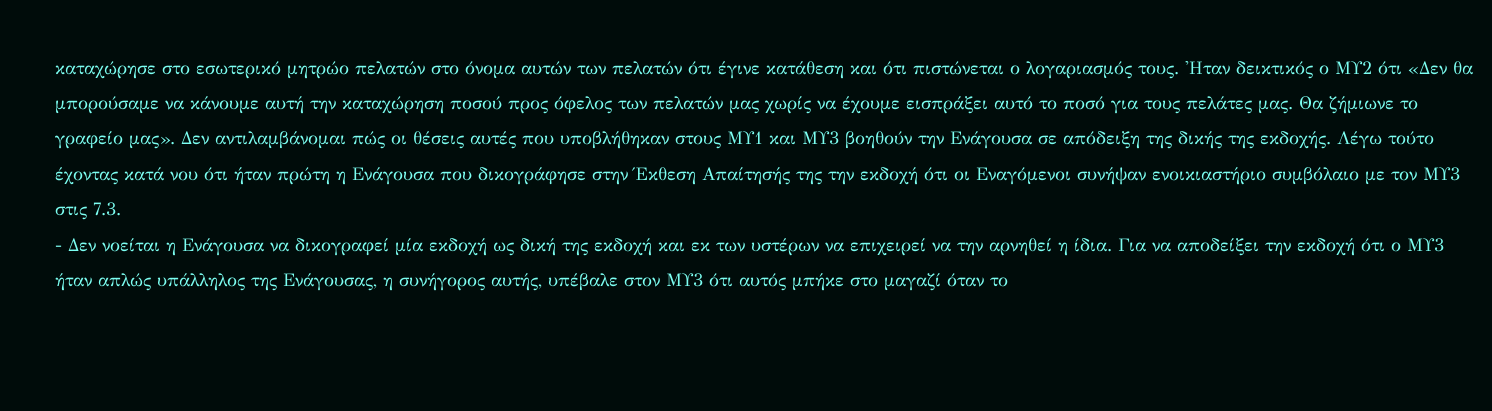καταχώρησε στο εσωτερικό μητρώο πελατών στο όνομα αυτών των πελατών ότι έγινε κατάθεση και ότι πιστώνεται ο λογαριασμός τους. 'Ηταν δεικτικός ο ΜΥ2 ότι «Δεν θα μπορούσαμε να κάνουμε αυτή την καταχώρηση ποσού προς όφελος των πελατών μας χωρίς να έχουμε εισπράξει αυτό το ποσό για τους πελάτες μας. Θα ζήμιωνε το γραφείο μας». Δεν αντιλαμβάνομαι πώς οι θέσεις αυτές που υποβλήθηκαν στους ΜΥ1 και ΜΥ3 βοηθούν την Ενάγουσα σε απόδειξη της δικής της εκδοχής. Λέγω τούτο έχοντας κατά νου ότι ήταν πρώτη η Ενάγουσα που δικογράφησε στην Έκθεση Απαίτησής της την εκδοχή ότι οι Εναγόμενοι συνήψαν ενοικιαστήριο συμβόλαιο με τον ΜΥ3 στις 7.3.
- Δεν νοείται η Ενάγουσα να δικογραφεί μία εκδοχή ως δική της εκδοχή και εκ των υστέρων να επιχειρεί να την αρνηθεί η ίδια. Για να αποδείξει την εκδοχή ότι ο ΜΥ3 ήταν απλώς υπάλληλος της Ενάγουσας, η συνήγορος αυτής, υπέβαλε στον ΜΥ3 ότι αυτός μπήκε στο μαγαζί όταν το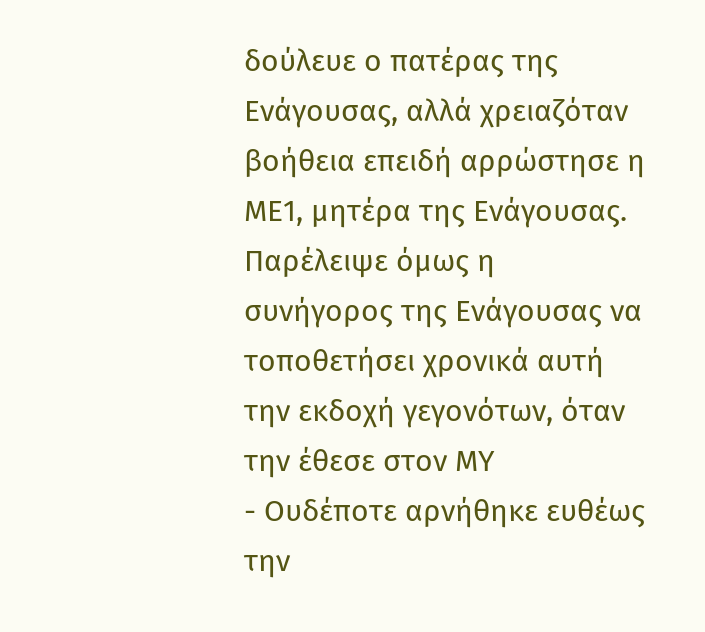δούλευε ο πατέρας της Ενάγουσας, αλλά χρειαζόταν βοήθεια επειδή αρρώστησε η ΜΕ1, μητέρα της Ενάγουσας. Παρέλειψε όμως η συνήγορος της Ενάγουσας να τοποθετήσει χρονικά αυτή την εκδοχή γεγονότων, όταν την έθεσε στον ΜΥ
- Ουδέποτε αρνήθηκε ευθέως την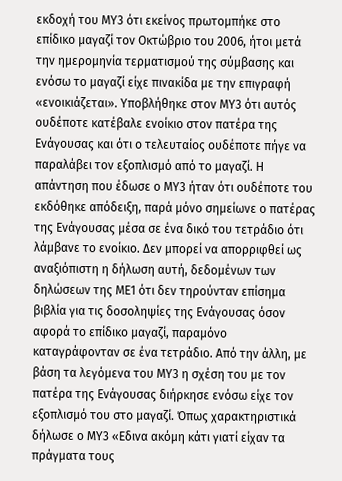εκδοχή του ΜΥ3 ότι εκείνος πρωτομπήκε στο επίδικο μαγαζί τον Οκτώβριο του 2006, ήτοι μετά την ημερομηνία τερματισμού της σύμβασης και ενόσω το μαγαζί είχε πινακίδα με την επιγραφή «ενοικιάζεται». Υποβλήθηκε στον ΜΥ3 ότι αυτός ουδέποτε κατέβαλε ενοίκιο στον πατέρα της Ενάγουσας και ότι ο τελευταίος ουδέποτε πήγε να παραλάβει τον εξοπλισμό από το μαγαζί. Η απάντηση που έδωσε ο ΜΥ3 ήταν ότι ουδέποτε του εκδόθηκε απόδειξη, παρά μόνο σημείωνε ο πατέρας της Ενάγουσας μέσα σε ένα δικό του τετράδιο ότι λάμβανε το ενοίκιο. Δεν μπορεί να απορριφθεί ως αναξιόπιστη η δήλωση αυτή, δεδομένων των δηλώσεων της ΜΕ1 ότι δεν τηρούνταν επίσημα βιβλία για τις δοσοληψίες της Ενάγουσας όσον αφορά το επίδικο μαγαζί, παραμόνο καταγράφονταν σε ένα τετράδιο. Από την άλλη, με βάση τα λεγόμενα του ΜΥ3 η σχέση του με τον πατέρα της Ενάγουσας διήρκησε ενόσω είχε τον εξοπλισμό του στο μαγαζί. Όπως χαρακτηριστικά δήλωσε ο ΜΥ3 «Εδινα ακόμη κάτι γιατί είχαν τα πράγματα τους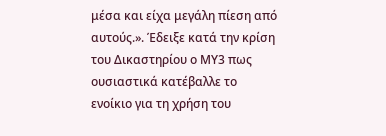μέσα και είχα μεγάλη πίεση από αυτούς.». Έδειξε κατά την κρίση του Δικαστηρίου ο ΜΥ3 πως ουσιαστικά κατέβαλλε το ενοίκιο για τη χρήση του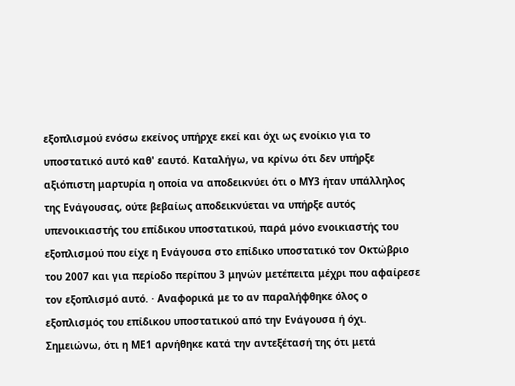εξοπλισμού ενόσω εκείνος υπήρχε εκεί και όχι ως ενοίκιο για το υποστατικό αυτό καθ' εαυτό. Καταλήγω, να κρίνω ότι δεν υπήρξε αξιόπιστη μαρτυρία η οποία να αποδεικνύει ότι ο ΜΥ3 ήταν υπάλληλος της Ενάγουσας, ούτε βεβαίως αποδεικνύεται να υπήρξε αυτός υπενοικιαστής του επίδικου υποστατικού, παρά μόνο ενοικιαστής του εξοπλισμού που είχε η Ενάγουσα στο επίδικο υποστατικό τον Οκτώβριο του 2007 και για περίοδο περίπου 3 μηνών μετέπειτα μέχρι που αφαίρεσε τον εξοπλισμό αυτό. · Αναφορικά με το αν παραλήφθηκε όλος ο εξοπλισμός του επίδικου υποστατικού από την Ενάγουσα ή όχι. Σημειώνω, ότι η ΜΕ1 αρνήθηκε κατά την αντεξέτασή της ότι μετά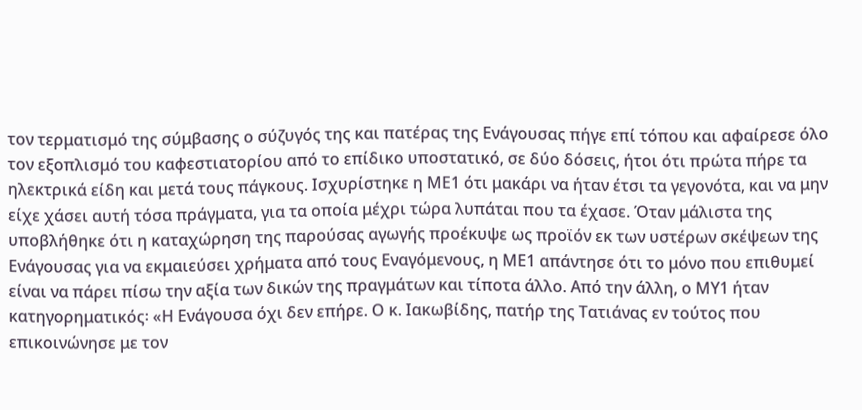τον τερματισμό της σύμβασης ο σύζυγός της και πατέρας της Ενάγουσας πήγε επί τόπου και αφαίρεσε όλο τον εξοπλισμό του καφεστιατορίου από το επίδικο υποστατικό, σε δύο δόσεις, ήτοι ότι πρώτα πήρε τα ηλεκτρικά είδη και μετά τους πάγκους. Ισχυρίστηκε η ΜΕ1 ότι μακάρι να ήταν έτσι τα γεγονότα, και να μην είχε χάσει αυτή τόσα πράγματα, για τα οποία μέχρι τώρα λυπάται που τα έχασε. Όταν μάλιστα της υποβλήθηκε ότι η καταχώρηση της παρούσας αγωγής προέκυψε ως προϊόν εκ των υστέρων σκέψεων της Ενάγουσας για να εκμαιεύσει χρήματα από τους Εναγόμενους, η ΜΕ1 απάντησε ότι το μόνο που επιθυμεί είναι να πάρει πίσω την αξία των δικών της πραγμάτων και τίποτα άλλο. Από την άλλη, ο ΜΥ1 ήταν κατηγορηματικός꞉ «Η Ενάγουσα όχι δεν επήρε. Ο κ. Ιακωβίδης, πατήρ της Τατιάνας εν τούτος που επικοινώνησε με τον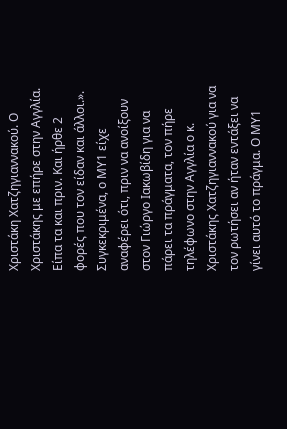Χριστάκη Χατζηγιαννακού. Ο Χριστάκης με επήρε στην Αγγλία. Είπα τα και πριν. Και ήρθε 2 φορές που τον είδαν και άλλοι.». Συγκεκριμένα, ο ΜΥ1 είχε αναφέρει ότι, πριν να ανοίξουν στον Γιώργο Ιακωβίδη για να πάρει τα πράγματα, τον πήρε τηλέφωνο στην Αγγλία ο κ. Χριστάκης Χατζηγιαννακού για να τον ρωτήσει αν ήταν εντάξει να γίνει αυτό το πράγμα. Ο ΜΥ1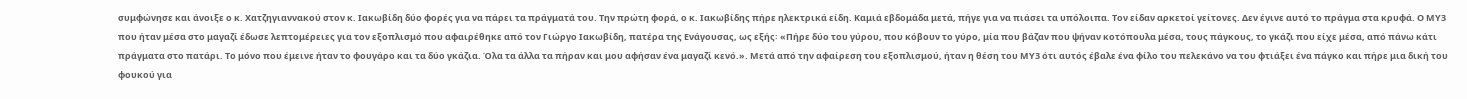συμφώνησε και άνοιξε ο κ. Χατζηγιαννακού στον κ. Ιακωβίδη δύο φορές για να πάρει τα πράγματά του. Την πρώτη φορά, ο κ. Ιακωβίδης πήρε ηλεκτρικά είδη. Καμιά εβδομάδα μετά, πήγε για να πιάσει τα υπόλοιπα. Τον είδαν αρκετοί γείτονες. Δεν έγινε αυτό το πράγμα στα κρυφά. Ο ΜΥ3 που ήταν μέσα στο μαγαζί έδωσε λεπτομέρειες για τον εξοπλισμό που αφαιρέθηκε από τον Γιώργο Ιακωβίδη, πατέρα της Ενάγουσας, ως εξής꞉ «Πήρε δύο του γύρου, που κόβουν το γύρο, μία που βάζαν που ψήναν κοτόπουλα μέσα, τους πάγκους, το γκάζι που είχε μέσα, από πάνω κάτι πράγματα στο πατάρι. Το μόνο που έμεινε ήταν το φουγάρο και τα δύο γκάζια. Όλα τα άλλα τα πήραν και μου αφήσαν ένα μαγαζί κενό.». Μετά από την αφαίρεση του εξοπλισμού, ήταν η θέση του ΜΥ3 ότι αυτός έβαλε ένα φίλο του πελεκάνο να του φτιάξει ένα πάγκο και πήρε μια δική του φουκού για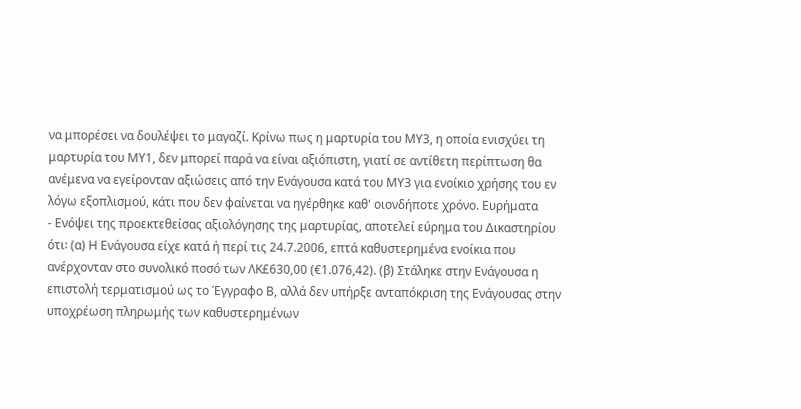να μπορέσει να δουλέψει το μαγαζί. Κρίνω πως η μαρτυρία του ΜΥ3, η οποία ενισχύει τη μαρτυρία του ΜΥ1, δεν μπορεί παρά να είναι αξιόπιστη, γιατί σε αντίθετη περίπτωση θα ανέμενα να εγείρονταν αξιώσεις από την Ενάγουσα κατά του ΜΥ3 για ενοίκιο χρήσης του εν λόγω εξοπλισμού, κάτι που δεν φαίνεται να ηγέρθηκε καθ' οιονδήποτε χρόνο. Ευρήματα
- Ενόψει της προεκτεθείσας αξιολόγησης της μαρτυρίας, αποτελεί εύρημα του Δικαστηρίου ότι꞉ (α) Η Ενάγουσα είχε κατά ή περί τις 24.7.2006, επτά καθυστερημένα ενοίκια που ανέρχονταν στο συνολικό ποσό των ΛΚ£630,00 (€1.076,42). (β) Στάληκε στην Ενάγουσα η επιστολή τερματισμού ως το Έγγραφο Β, αλλά δεν υπήρξε ανταπόκριση της Ενάγουσας στην υποχρέωση πληρωμής των καθυστερημένων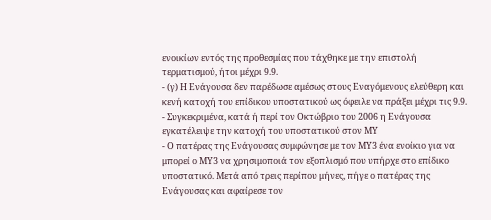ενοικίων εντός της προθεσμίας που τάχθηκε με την επιστολή τερματισμού, ήτοι μέχρι 9.9.
- (γ) Η Ενάγουσα δεν παρέδωσε αμέσως στους Εναγόμενους ελεύθερη και κενή κατοχή του επίδικου υποστατικού ως όφειλε να πράξει μέχρι τις 9.9.
- Συγκεκριμένα, κατά ή περί τον Οκτώβριο του 2006 η Ενάγουσα εγκατέλειψε την κατοχή του υποστατικού στον ΜΥ
- Ο πατέρας της Ενάγουσας συμφώνησε με τον ΜΥ3 ένα ενοίκιο για να μπορεί ο ΜΥ3 να χρησιμοποιά τον εξοπλισμό που υπήρχε στο επίδικο υποστατικό. Μετά από τρεις περίπου μήνες, πήγε ο πατέρας της Ενάγουσας και αφαίρεσε τον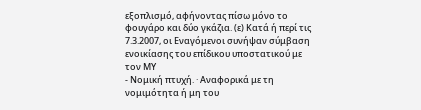εξοπλισμό, αφήνοντας πίσω μόνο το φουγάρο και δύο γκάζια. (ε) Κατά ή περί τις 7.3.2007, οι Εναγόμενοι συνήψαν σύμβαση ενοικίασης του επίδικου υποστατικού με τον ΜΥ
- Νομική πτυχή. · Αναφορικά με τη νομιμότητα ή μη του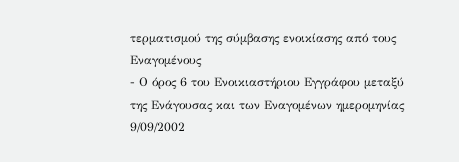τερματισμού της σύμβασης ενοικίασης από τους Εναγομένους
- Ο όρος 6 του Ενοικιαστήριου Εγγράφου μεταξύ της Ενάγουσας και των Εναγομένων ημερομηνίας 9/09/2002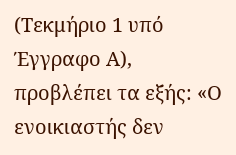(Τεκμήριο 1 υπό Έγγραφο Α), προβλέπει τα εξής: «Ο ενοικιαστής δεν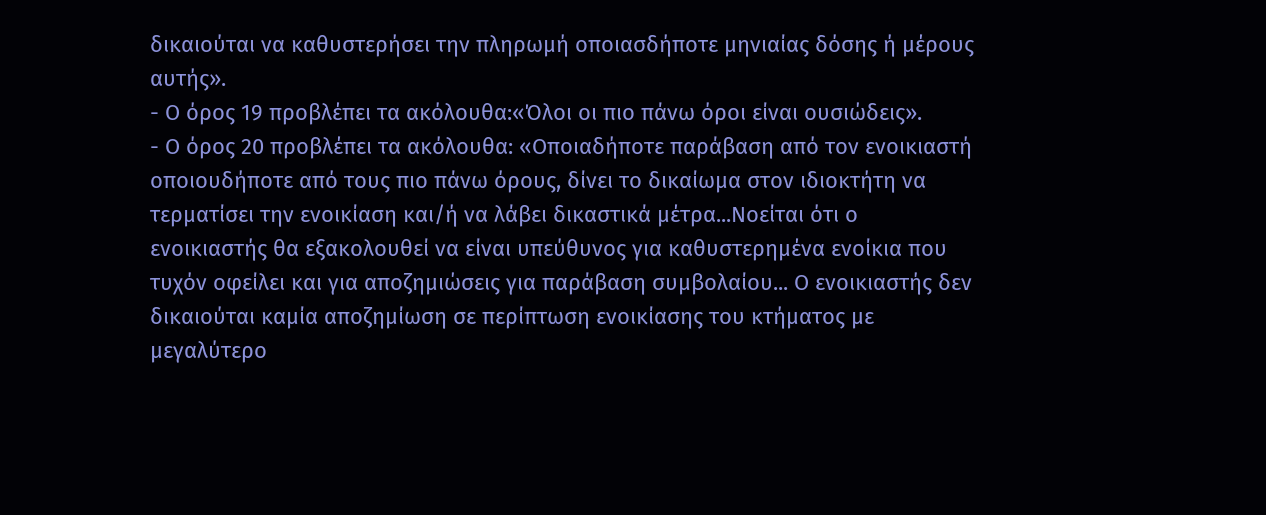δικαιούται να καθυστερήσει την πληρωμή οποιασδήποτε μηνιαίας δόσης ή μέρους αυτής».
- Ο όρος 19 προβλέπει τα ακόλουθα:«Όλοι οι πιο πάνω όροι είναι ουσιώδεις».
- Ο όρος 20 προβλέπει τα ακόλουθα: «Οποιαδήποτε παράβαση από τον ενοικιαστή οποιουδήποτε από τους πιο πάνω όρους, δίνει το δικαίωμα στον ιδιοκτήτη να τερματίσει την ενοικίαση και/ή να λάβει δικαστικά μέτρα...Νοείται ότι ο ενοικιαστής θα εξακολουθεί να είναι υπεύθυνος για καθυστερημένα ενοίκια που τυχόν οφείλει και για αποζημιώσεις για παράβαση συμβολαίου... Ο ενοικιαστής δεν δικαιούται καμία αποζημίωση σε περίπτωση ενοικίασης του κτήματος με μεγαλύτερο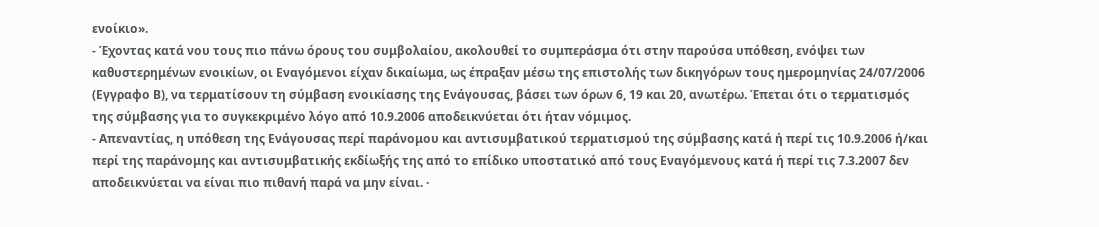ενοίκιο».
- Έχοντας κατά νου τους πιο πάνω όρους του συμβολαίου, ακολουθεί το συμπεράσμα ότι στην παρούσα υπόθεση, ενόψει των καθυστερημένων ενοικίων, οι Εναγόμενοι είχαν δικαίωμα, ως έπραξαν μέσω της επιστολής των δικηγόρων τους ημερομηνίας 24/07/2006 (Εγγραφο Β), να τερματίσουν τη σύμβαση ενοικίασης της Ενάγουσας, βάσει των όρων 6, 19 και 20, ανωτέρω. Έπεται ότι ο τερματισμός της σύμβασης για το συγκεκριμένο λόγο από 10.9.2006 αποδεικνύεται ότι ήταν νόμιμος.
- Απεναντίας, η υπόθεση της Ενάγουσας περί παράνομου και αντισυμβατικού τερματισμού της σύμβασης κατά ή περί τις 10.9.2006 ή/και περί της παράνομης και αντισυμβατικής εκδίωξής της από το επίδικο υποστατικό από τους Εναγόμενους κατά ή περί τις 7.3.2007 δεν αποδεικνύεται να είναι πιο πιθανή παρά να μην είναι. ·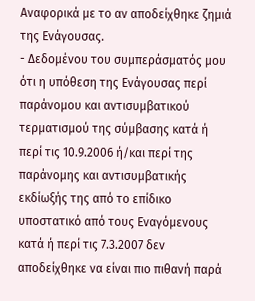Αναφορικά με το αν αποδείχθηκε ζημιά της Ενάγουσας.
- Δεδομένου του συμπεράσματός μου ότι η υπόθεση της Ενάγουσας περί παράνομου και αντισυμβατικού τερματισμού της σύμβασης κατά ή περί τις 10.9.2006 ή/και περί της παράνομης και αντισυμβατικής εκδίωξής της από το επίδικο υποστατικό από τους Εναγόμενους κατά ή περί τις 7.3.2007 δεν αποδείχθηκε να είναι πιο πιθανή παρά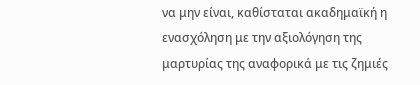να μην είναι, καθίσταται ακαδημαϊκή η ενασχόληση με την αξιολόγηση της μαρτυρίας της αναφορικά με τις ζημιές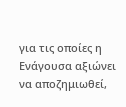για τις οποίες η Ενάγουσα αξιώνει να αποζημιωθεί,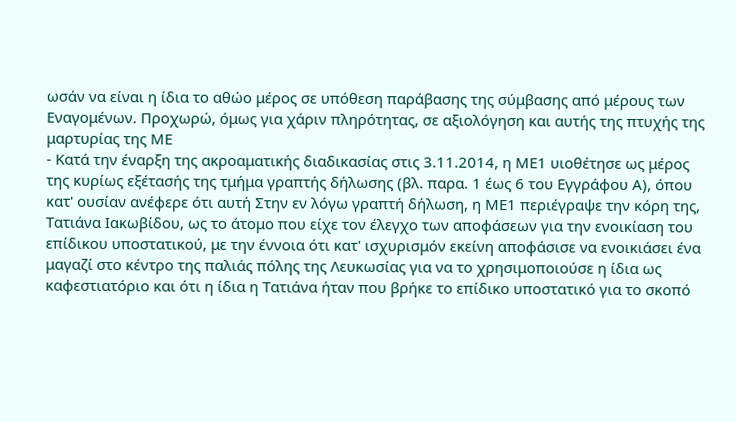ωσάν να είναι η ίδια το αθώο μέρος σε υπόθεση παράβασης της σύμβασης από μέρους των Εναγομένων. Προχωρώ, όμως για χάριν πληρότητας, σε αξιολόγηση και αυτής της πτυχής της μαρτυρίας της ΜΕ
- Κατά την έναρξη της ακροαματικής διαδικασίας στις 3.11.2014, η ΜΕ1 υιοθέτησε ως μέρος της κυρίως εξέτασής της τμήμα γραπτής δήλωσης (βλ. παρα. 1 έως 6 του Εγγράφου Α), όπου κατ' ουσίαν ανέφερε ότι αυτή Στην εν λόγω γραπτή δήλωση, η ΜΕ1 περιέγραψε την κόρη της, Τατιάνα Ιακωβίδου, ως το άτομο που είχε τον έλεγχο των αποφάσεων για την ενοικίαση του επίδικου υποστατικού, με την έννοια ότι κατ' ισχυρισμόν εκείνη αποφάσισε να ενοικιάσει ένα μαγαζί στο κέντρο της παλιάς πόλης της Λευκωσίας για να το χρησιμοποιούσε η ίδια ως καφεστιατόριο και ότι η ίδια η Τατιάνα ήταν που βρήκε το επίδικο υποστατικό για το σκοπό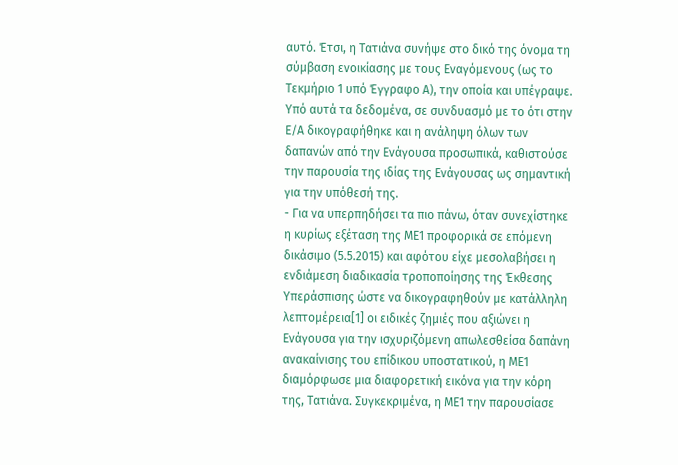αυτό. Έτσι, η Τατιάνα συνήψε στο δικό της όνομα τη σύμβαση ενοικίασης με τους Εναγόμενους (ως το Τεκμήριο 1 υπό Έγγραφο Α), την οποία και υπέγραψε. Υπό αυτά τα δεδομένα, σε συνδυασμό με το ότι στην Ε/Α δικογραφήθηκε και η ανάληψη όλων των δαπανών από την Ενάγουσα προσωπικά, καθιστούσε την παρουσία της ιδίας της Ενάγουσας ως σημαντική για την υπόθεσή της.
- Για να υπερπηδήσει τα πιο πάνω, όταν συνεχίστηκε η κυρίως εξέταση της ΜΕ1 προφορικά σε επόμενη δικάσιμο (5.5.2015) και αφότου είχε μεσολαβήσει η ενδιάμεση διαδικασία τροποποίησης της Έκθεσης Υπεράσπισης ώστε να δικογραφηθούν με κατάλληλη λεπτομέρεια[1] οι ειδικές ζημιές που αξιώνει η Ενάγουσα για την ισχυριζόμενη απωλεσθείσα δαπάνη ανακαίνισης του επίδικου υποστατικού, η ΜΕ1 διαμόρφωσε μια διαφορετική εικόνα για την κόρη της, Τατιάνα. Συγκεκριμένα, η ΜΕ1 την παρουσίασε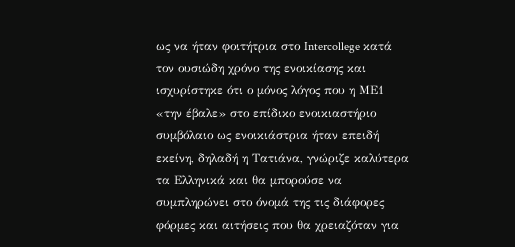ως να ήταν φοιτήτρια στο Intercollege κατά τον ουσιώδη χρόνο της ενοικίασης και ισχυρίστηκε ότι ο μόνος λόγος που η ΜΕ1 «την έβαλε» στο επίδικο ενοικιαστήριο συμβόλαιο ως ενοικιάστρια ήταν επειδή εκείνη, δηλαδή η Τατιάνα, γνώριζε καλύτερα τα Ελληνικά και θα μπορούσε να συμπληρώνει στο όνομά της τις διάφορες φόρμες και αιτήσεις που θα χρειαζόταν για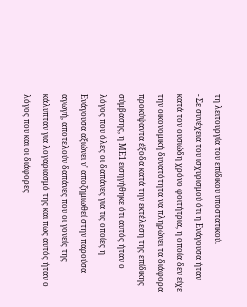τη λειτουργία του επίδικου υποστατικού.
- Σε συνέχεια του ισχυρισμού ότι η Ενάγουσα ήταν κατά τον ουσιώδη χρόνο φοιτήτρια, η οποία δεν είχε την οικονομική δυνατότητα να πληρώνει τα διάφορα προκύψαντα έξοδα κατά την εκτέλεση της επίδικης σύμβασης, η ΜΕ1 εισηγήθηκε ότι αυτός ήταν ο λόγος που όλες οι δαπάνες για τις οποίες η Ενάγουσα αξιώνει ν' αποζημιωθεί στην παρούσα αγωγή, αποτελούν δαπάνες που οι γονείς της κάλυπταν για λογαριασμό της και πως αυτός ήταν ο λόγος που και οι διάφορες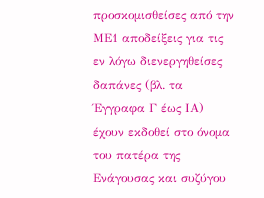προσκομισθείσες από την ΜΕ1 αποδείξεις για τις εν λόγω διενεργηθείσες δαπάνες (βλ. τα Έγγραφα Γ έως ΙΑ) έχουν εκδοθεί στο όνομα του πατέρα της Ενάγουσας και συζύγου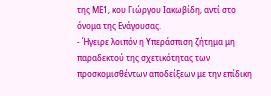της ΜΕ1, κου Γιώργου Ιακωβίδη, αντί στο όνομα της Ενάγουσας.
- Ήγειρε λοιπόν η Υπεράσπιση ζήτημα μη παραδεκτού της σχετικότητας των προσκομισθέντων αποδείξεων με την επίδικη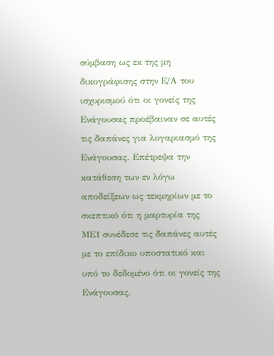σύμβαση ως εκ της μη δικογράφισης στην Ε/Α του ισχυρισμού ότι οι γονείς της Ενάγουσας προέβαιναν σε αυτές τις δαπάνες για λογαριασμό της Ενάγουσας. Επέτρεψα την κατάθεση των εν λόγω αποδείξεων ως τεκμηρίων με το σκεπτικό ότι η μαρτυρία της ΜΕ1 συνέδεσε τις δαπάνες αυτές με το επίδικο υποστατικό και υπό το δεδομένο ότι οι γονείς της Ενάγουσας,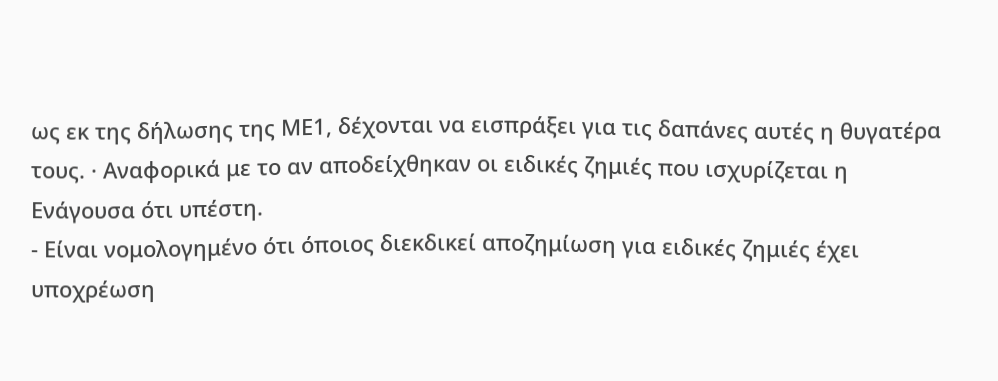ως εκ της δήλωσης της ΜΕ1, δέχονται να εισπράξει για τις δαπάνες αυτές η θυγατέρα τους. · Αναφορικά με το αν αποδείχθηκαν οι ειδικές ζημιές που ισχυρίζεται η Ενάγουσα ότι υπέστη.
- Είναι νομολογημένο ότι όποιος διεκδικεί αποζημίωση για ειδικές ζημιές έχει υποχρέωση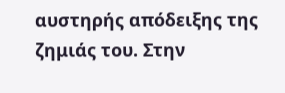αυστηρής απόδειξης της ζημιάς του. Στην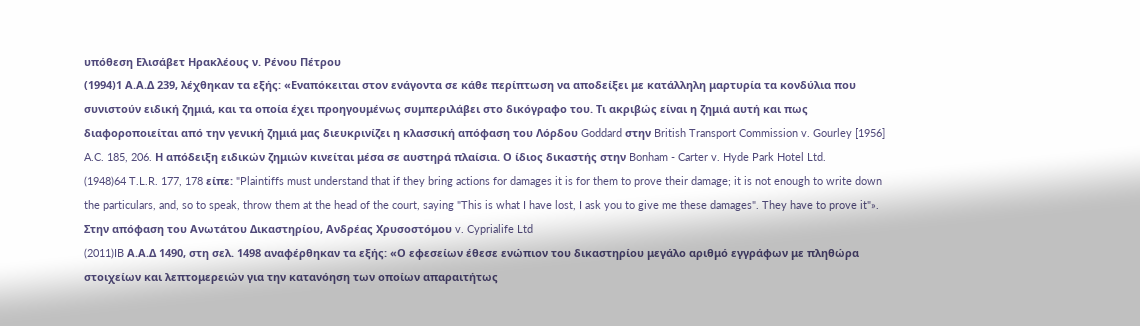υπόθεση Ελισάβετ Ηρακλέους ν. Ρένου Πέτρου
(1994)1 Α.Α.Δ 239, λέχθηκαν τα εξής: «Εναπόκειται στον ενάγοντα σε κάθε περίπτωση να αποδείξει με κατάλληλη μαρτυρία τα κονδύλια που συνιστούν ειδική ζημιά, και τα οποία έχει προηγουμένως συμπεριλάβει στο δικόγραφο του. Τι ακριβώς είναι η ζημιά αυτή και πως διαφοροποιείται από την γενική ζημιά μας διευκρινίζει η κλασσική απόφαση του Λόρδου Goddard στην British Transport Commission v. Gourley [1956] A.C. 185, 206. Η απόδειξη ειδικών ζημιών κινείται μέσα σε αυστηρά πλαίσια. Ο ίδιος δικαστής στην Bonham - Carter v. Hyde Park Hotel Ltd.
(1948)64 T.L.R. 177, 178 είπε: "Plaintiffs must understand that if they bring actions for damages it is for them to prove their damage; it is not enough to write down the particulars, and, so to speak, throw them at the head of the court, saying "This is what I have lost, I ask you to give me these damages". They have to prove it"». Στην απόφαση του Ανωτάτου Δικαστηρίου, Ανδρέας Χρυσοστόμου v. Cyprialife Ltd
(2011)IB Α.Α.Δ 1490, στη σελ. 1498 αναφέρθηκαν τα εξής: «Ο εφεσείων έθεσε ενώπιον του δικαστηρίου μεγάλο αριθμό εγγράφων με πληθώρα στοιχείων και λεπτομερειών για την κατανόηση των οποίων απαραιτήτως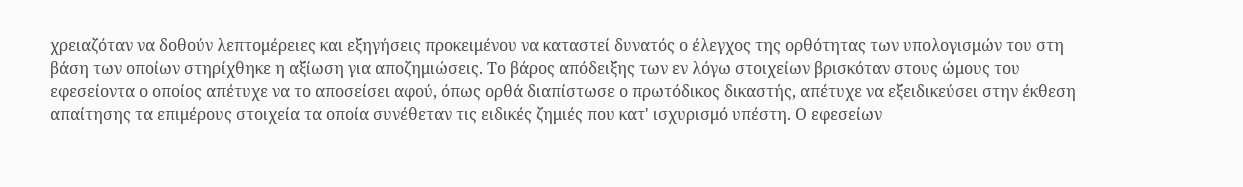χρειαζόταν να δοθούν λεπτομέρειες και εξηγήσεις προκειμένου να καταστεί δυνατός ο έλεγχoς της ορθότητας των υπολογισμών του στη βάση των οποίων στηρίχθηκε η αξίωση για αποζημιώσεις. Το βάρος απόδειξης των εν λόγω στοιχείων βρισκόταν στους ώμους του εφεσείοντα ο οποίος απέτυχε να το αποσείσει αφού, όπως ορθά διαπίστωσε ο πρωτόδικος δικαστής, απέτυχε να εξειδικεύσει στην έκθεση απαίτησης τα επιμέρους στοιχεία τα οποία συνέθεταν τις ειδικές ζημιές που κατ' ισχυρισμό υπέστη. Ο εφεσείων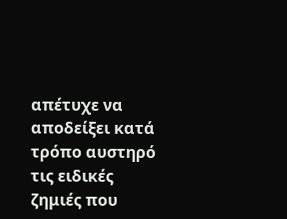απέτυχε να αποδείξει κατά τρόπο αυστηρό τις ειδικές ζημιές που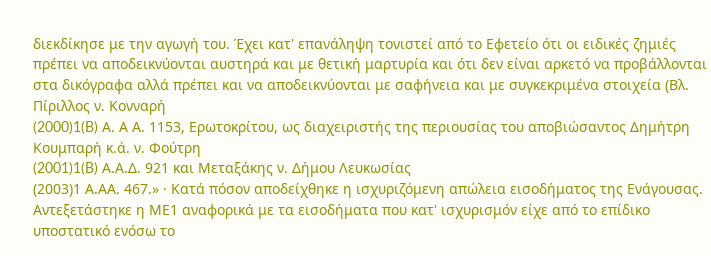διεκδίκησε με την αγωγή του. Έχει κατ' επανάληψη τονιστεί από το Εφετείο ότι οι ειδικές ζημιές πρέπει να αποδεικνύονται αυστηρά και με θετική μαρτυρία και ότι δεν είναι αρκετό να προβάλλονται στα δικόγραφα αλλά πρέπει και να αποδεικνύονται με σαφήνεια και με συγκεκριμένα στοιχεία (Βλ. Πίριλλος ν. Κονναρή
(2000)1(B) Α. Α Α. 1153, Ερωτοκρίτου, ως διαχειριστής της περιουσίας του αποβιώσαντος Δημήτρη Κουμπαρή κ.ά. ν. Φούτρη
(2001)1(B) Α.Α.Δ. 921 και Μεταξάκης ν. Δήμου Λευκωσίας
(2003)1 Α.ΑΑ. 467.» · Κατά πόσον αποδείχθηκε η ισχυριζόμενη απώλεια εισοδήματος της Ενάγουσας. Αντεξετάστηκε η ΜΕ1 αναφορικά με τα εισοδήματα που κατ' ισχυρισμόν είχε από το επίδικο υποστατικό ενόσω το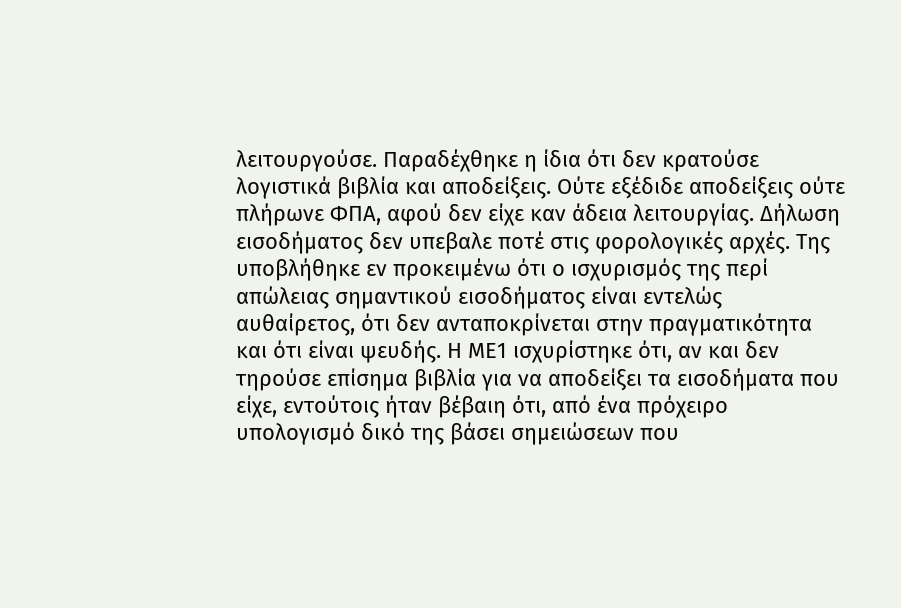λειτουργούσε. Παραδέχθηκε η ίδια ότι δεν κρατούσε λογιστικά βιβλία και αποδείξεις. Ούτε εξέδιδε αποδείξεις ούτε πλήρωνε ΦΠΑ, αφού δεν είχε καν άδεια λειτουργίας. Δήλωση εισοδήματος δεν υπεβαλε ποτέ στις φορολογικές αρχές. Της υποβλήθηκε εν προκειμένω ότι ο ισχυρισμός της περί απώλειας σημαντικού εισοδήματος είναι εντελώς αυθαίρετος, ότι δεν ανταποκρίνεται στην πραγματικότητα και ότι είναι ψευδής. Η ΜΕ1 ισχυρίστηκε ότι, αν και δεν τηρούσε επίσημα βιβλία για να αποδείξει τα εισοδήματα που είχε, εντούτοις ήταν βέβαιη ότι, από ένα πρόχειρο υπολογισμό δικό της βάσει σημειώσεων που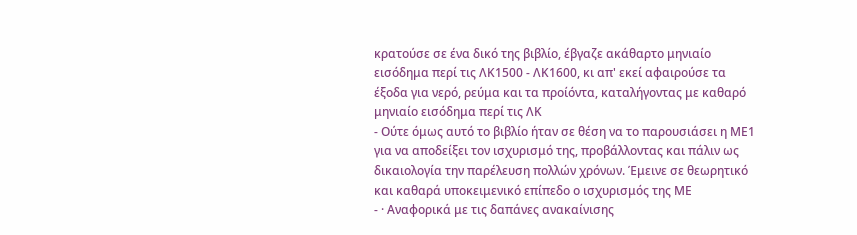κρατούσε σε ένα δικό της βιβλίο, έβγαζε ακάθαρτο μηνιαίο εισόδημα περί τις ΛΚ1500 - ΛΚ1600, κι απ' εκεί αφαιρούσε τα έξοδα για νερό, ρεύμα και τα προίόντα, καταλήγοντας με καθαρό μηνιαίο εισόδημα περί τις ΛΚ
- Ούτε όμως αυτό το βιβλίο ήταν σε θέση να το παρουσιάσει η ΜΕ1 για να αποδείξει τον ισχυρισμό της, προβάλλοντας και πάλιν ως δικαιολογία την παρέλευση πολλών χρόνων. Έμεινε σε θεωρητικό και καθαρά υποκειμενικό επίπεδο ο ισχυρισμός της ΜΕ
- · Αναφορικά με τις δαπάνες ανακαίνισης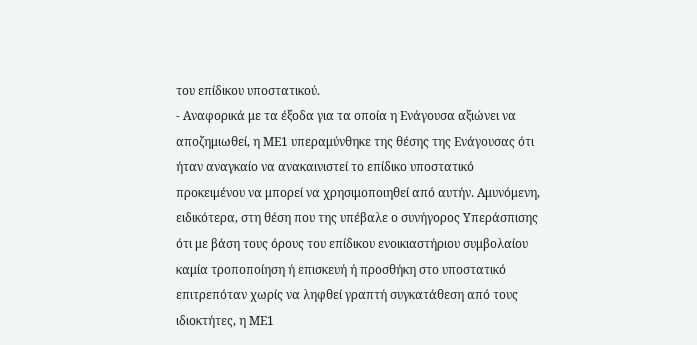του επίδικου υποστατικού.
- Αναφορικά με τα έξοδα για τα οποία η Ενάγουσα αξιώνει να αποζημιωθεί, η ΜΕ1 υπεραμύνθηκε της θέσης της Ενάγουσας ότι ήταν αναγκαίο να ανακαινιστεί το επίδικο υποστατικό προκειμένου να μπορεί να χρησιμοποιηθεί από αυτήν. Αμυνόμενη, ειδικότερα, στη θέση που της υπέβαλε ο συνήγορος Υπεράσπισης ότι με βάση τους όρους του επίδικου ενοικιαστήριου συμβολαίου καμία τροποποίηση ή επισκευή ή προσθήκη στο υποστατικό επιτρεπόταν χωρίς να ληφθεί γραπτή συγκατάθεση από τους ιδιοκτήτες, η ΜΕ1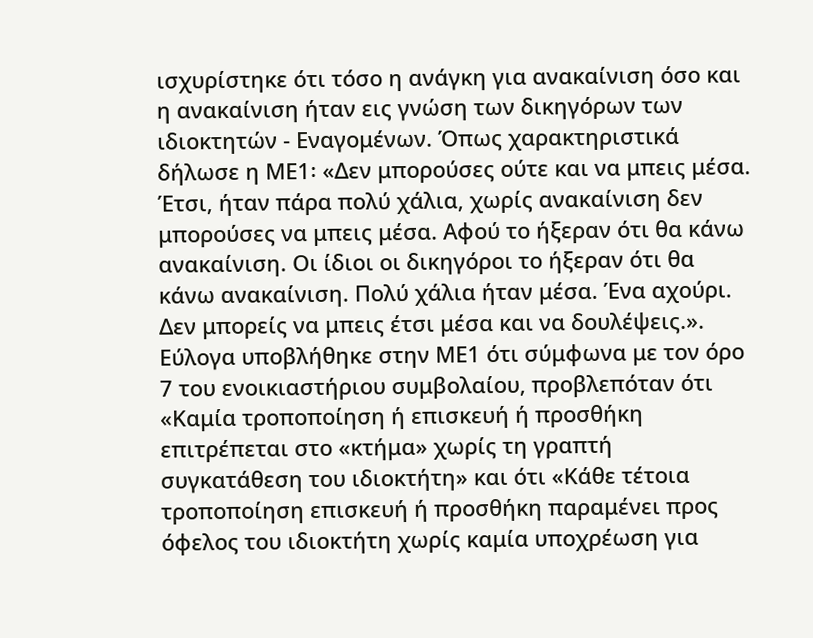ισχυρίστηκε ότι τόσο η ανάγκη για ανακαίνιση όσο και η ανακαίνιση ήταν εις γνώση των δικηγόρων των ιδιοκτητών - Εναγομένων. Όπως χαρακτηριστικά δήλωσε η ΜΕ1꞉ «Δεν μπορούσες ούτε και να μπεις μέσα. Έτσι, ήταν πάρα πολύ χάλια, χωρίς ανακαίνιση δεν μπορούσες να μπεις μέσα. Αφού το ήξεραν ότι θα κάνω ανακαίνιση. Οι ίδιοι οι δικηγόροι το ήξεραν ότι θα κάνω ανακαίνιση. Πολύ χάλια ήταν μέσα. Ένα αχούρι. Δεν μπορείς να μπεις έτσι μέσα και να δουλέψεις.». Εύλογα υποβλήθηκε στην ΜΕ1 ότι σύμφωνα με τον όρο 7 του ενοικιαστήριου συμβολαίου, προβλεπόταν ότι «Καμία τροποποίηση ή επισκευή ή προσθήκη επιτρέπεται στο «κτήμα» χωρίς τη γραπτή συγκατάθεση του ιδιοκτήτη» και ότι «Κάθε τέτοια τροποποίηση επισκευή ή προσθήκη παραμένει προς όφελος του ιδιοκτήτη χωρίς καμία υποχρέωση για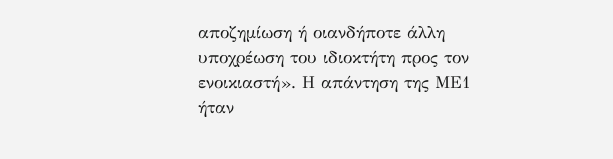αποζημίωση ή οιανδήποτε άλλη υποχρέωση του ιδιοκτήτη προς τον ενοικιαστή». Η απάντηση της ΜΕ1 ήταν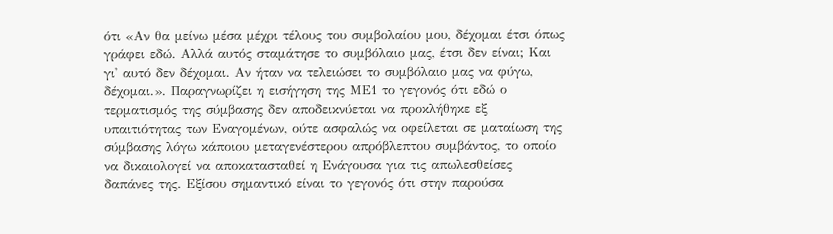ότι «Αν θα μείνω μέσα μέχρι τέλους του συμβολαίου μου, δέχομαι έτσι όπως γράφει εδώ. Αλλά αυτός σταμάτησε το συμβόλαιο μας, έτσι δεν είναι; Και γι' αυτό δεν δέχομαι. Αν ήταν να τελειώσει το συμβόλαιο μας να φύγω, δέχομαι.». Παραγνωρίζει η εισήγηση της ΜΕ1 το γεγονός ότι εδώ ο τερματισμός της σύμβασης δεν αποδεικνύεται να προκλήθηκε εξ υπαιτιότητας των Εναγομένων, ούτε ασφαλώς να οφείλεται σε ματαίωση της σύμβασης λόγω κάποιου μεταγενέστερου απρόβλεπτου συμβάντος, το οποίο να δικαιολογεί να αποκατασταθεί η Ενάγουσα για τις απωλεσθείσες δαπάνες της. Εξίσου σημαντικό είναι το γεγονός ότι στην παρούσα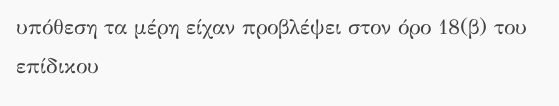υπόθεση τα μέρη είχαν προβλέψει στον όρο 18(β) του επίδικου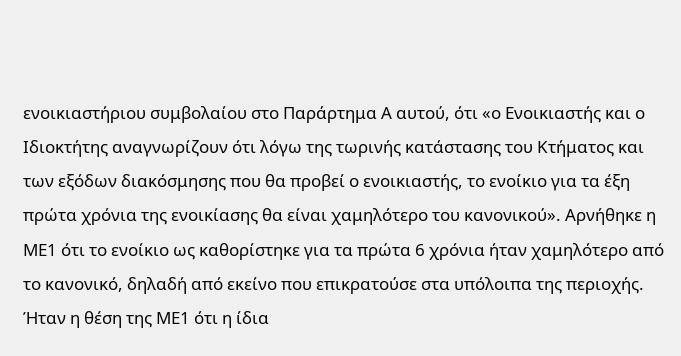ενοικιαστήριου συμβολαίου στο Παράρτημα Α αυτού, ότι «ο Ενοικιαστής και ο Ιδιοκτήτης αναγνωρίζουν ότι λόγω της τωρινής κατάστασης του Κτήματος και των εξόδων διακόσμησης που θα προβεί ο ενοικιαστής, το ενοίκιο για τα έξη πρώτα χρόνια της ενοικίασης θα είναι χαμηλότερο του κανονικού». Αρνήθηκε η ΜΕ1 ότι το ενοίκιο ως καθορίστηκε για τα πρώτα 6 χρόνια ήταν χαμηλότερο από το κανονικό, δηλαδή από εκείνο που επικρατούσε στα υπόλοιπα της περιοχής. Ήταν η θέση της ΜΕ1 ότι η ίδια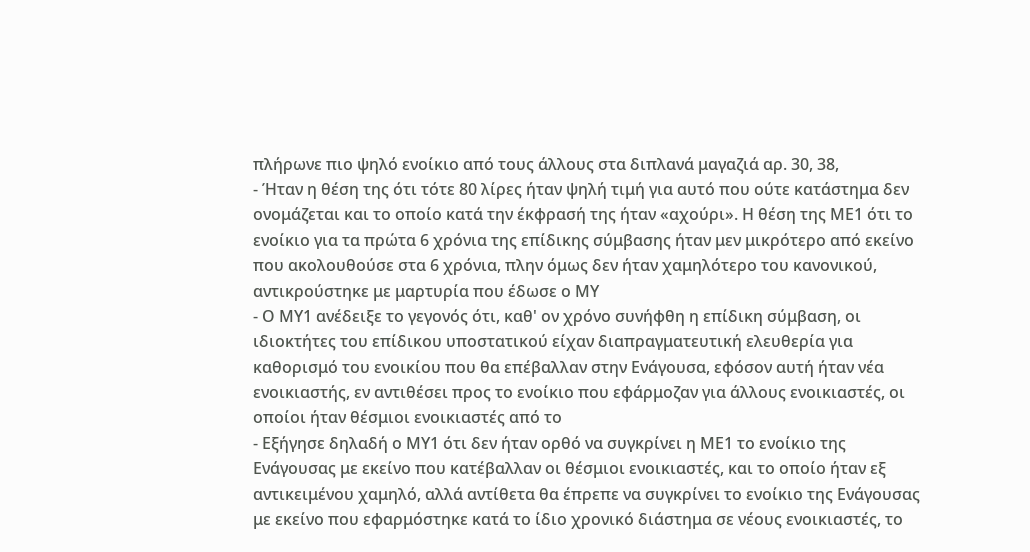πλήρωνε πιο ψηλό ενοίκιο από τους άλλους στα διπλανά μαγαζιά αρ. 30, 38,
- Ήταν η θέση της ότι τότε 80 λίρες ήταν ψηλή τιμή για αυτό που ούτε κατάστημα δεν ονομάζεται και το οποίο κατά την έκφρασή της ήταν «αχούρι». Η θέση της ΜΕ1 ότι το ενοίκιο για τα πρώτα 6 χρόνια της επίδικης σύμβασης ήταν μεν μικρότερο από εκείνο που ακολουθούσε στα 6 χρόνια, πλην όμως δεν ήταν χαμηλότερο του κανονικού, αντικρούστηκε με μαρτυρία που έδωσε ο ΜΥ
- Ο ΜΥ1 ανέδειξε το γεγονός ότι, καθ' ον χρόνο συνήφθη η επίδικη σύμβαση, οι ιδιοκτήτες του επίδικου υποστατικού είχαν διαπραγματευτική ελευθερία για καθορισμό του ενοικίου που θα επέβαλλαν στην Ενάγουσα, εφόσον αυτή ήταν νέα ενοικιαστής, εν αντιθέσει προς το ενοίκιο που εφάρμοζαν για άλλους ενοικιαστές, οι οποίοι ήταν θέσμιοι ενοικιαστές από το
- Εξήγησε δηλαδή ο ΜΥ1 ότι δεν ήταν ορθό να συγκρίνει η ΜΕ1 το ενοίκιο της Ενάγουσας με εκείνο που κατέβαλλαν οι θέσμιοι ενοικιαστές, και το οποίο ήταν εξ αντικειμένου χαμηλό, αλλά αντίθετα θα έπρεπε να συγκρίνει το ενοίκιο της Ενάγουσας με εκείνο που εφαρμόστηκε κατά το ίδιο χρονικό διάστημα σε νέους ενοικιαστές, το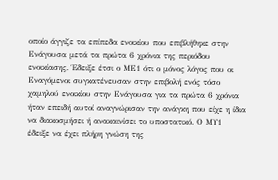οποίο άγγιζε τα επίπεδα ενοικίου που επιβλήθηκε στην Ενάγουσα μετά τα πρώτα 6 χρόνια της περιόδου ενοικίασης. Έδειξε έτσι ο ΜΕ1 ότι ο μόνος λόγος που οι Εναγόμενοι συγκατένευσαν στην επιβολή ενός τόσο χαμηλού ενοικίου στην Ενάγουσα για τα πρώτα 6 χρόνια ήταν επειδή αυτοί αναγνώρισαν την ανάγκη που είχε η ίδια να διακοσμήσει ή ανακαινίσει το υποστατικό. Ο ΜΥ1 έδειξε να έχει πλήρη γνώση της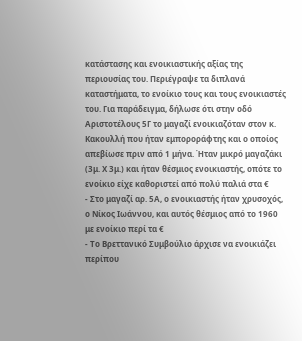κατάστασης και ενοικιαστικής αξίας της περιουσίας του. Περιέγραψε τα διπλανά καταστήματα, το ενοίκιο τους και τους ενοικιαστές του. Για παράδειγμα, δήλωσε ότι στην οδό Αριστοτέλους 5Γ το μαγαζί ενοικιαζόταν στον κ. Κακουλλή που ήταν εμποροράφτης και ο οποίος απεβίωσε πριν από 1 μήνα. Ήταν μικρό μαγαζάκι (3μ. Χ 3μ.) και ήταν θέσμιος ενοικιαστής, οπότε το ενοίκιο είχε καθοριστεί από πολύ παλιά στα €
- Στο μαγαζί αρ. 5Α, ο ενοικιαστής ήταν χρυσοχός, ο Νίκος Ιωάννου, και αυτός θέσμιος από το 1960 με ενοίκιο περί τα €
- Το Βρεττανικό Συμβούλιο άρχισε να ενοικιάζει περίπου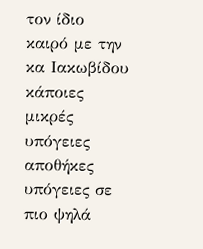τον ίδιο καιρό με την κα Ιακωβίδου κάποιες μικρές υπόγειες αποθήκες υπόγειες σε πιο ψηλά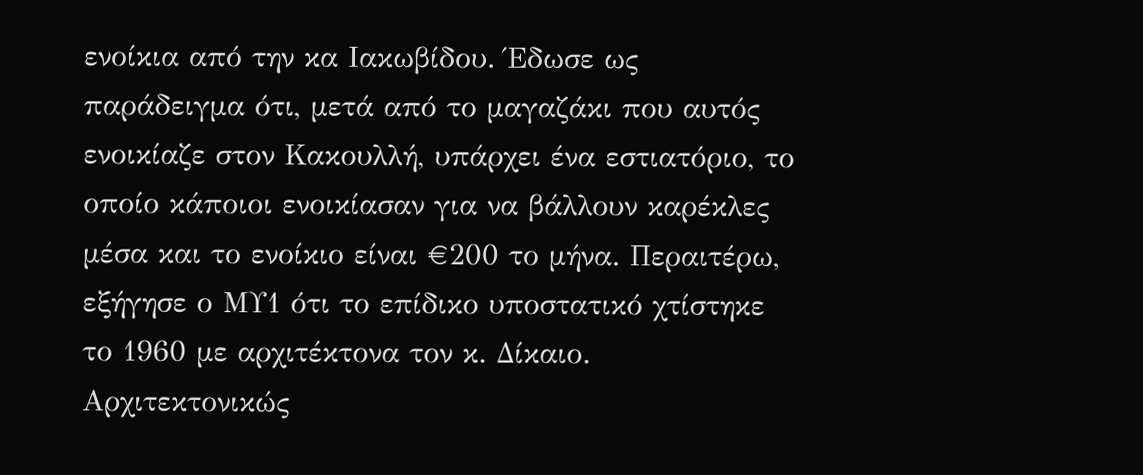ενοίκια από την κα Ιακωβίδου. Έδωσε ως παράδειγμα ότι, μετά από το μαγαζάκι που αυτός ενοικίαζε στον Κακουλλή, υπάρχει ένα εστιατόριο, το οποίο κάποιοι ενοικίασαν για να βάλλουν καρέκλες μέσα και το ενοίκιο είναι €200 το μήνα. Περαιτέρω, εξήγησε ο ΜΥ1 ότι το επίδικο υποστατικό χτίστηκε το 1960 με αρχιτέκτονα τον κ. Δίκαιο. Αρχιτεκτονικώς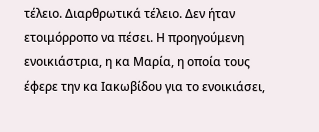τέλειο. Διαρθρωτικά τέλειο. Δεν ήταν ετοιμόρροπο να πέσει. Η προηγούμενη ενοικιάστρια, η κα Μαρία, η οποία τους έφερε την κα Ιακωβίδου για το ενοικιάσει,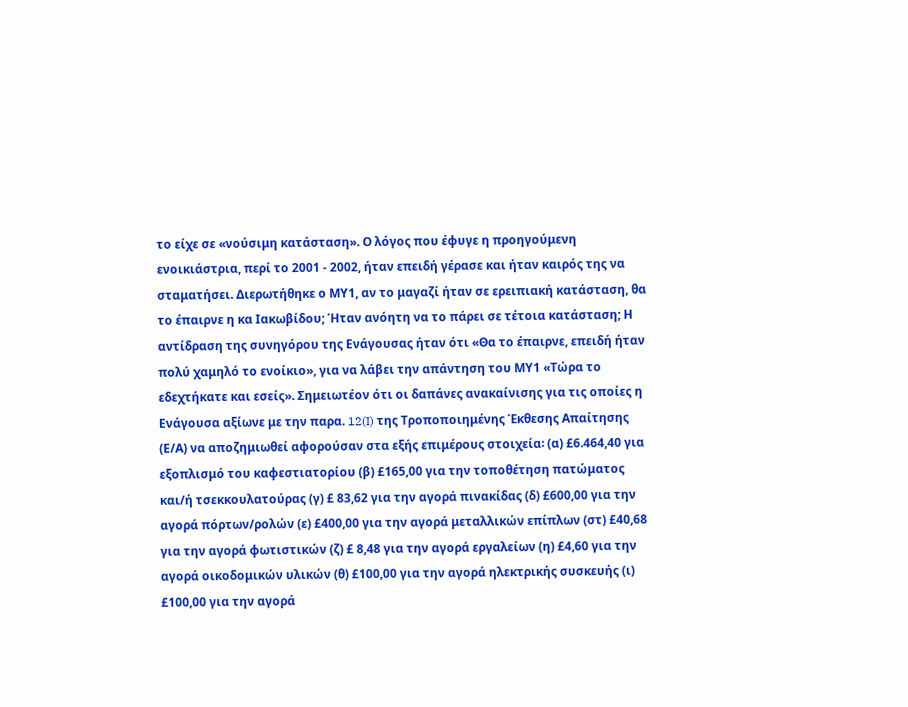το είχε σε «νούσιμη κατάσταση». Ο λόγος που έφυγε η προηγούμενη ενοικιάστρια, περί το 2001 - 2002, ήταν επειδή γέρασε και ήταν καιρός της να σταματήσει. Διερωτήθηκε ο ΜΥ1, αν το μαγαζί ήταν σε ερειπιακή κατάσταση, θα το έπαιρνε η κα Ιακωβίδου; Ήταν ανόητη να το πάρει σε τέτοια κατάσταση; Η αντίδραση της συνηγόρου της Ενάγουσας ήταν ότι «Θα το έπαιρνε, επειδή ήταν πολύ χαμηλό το ενοίκιο», για να λάβει την απάντηση του ΜΥ1 «Τώρα το εδεχτήκατε και εσείς». Σημειωτέον ότι οι δαπάνες ανακαίνισης για τις οποίες η Ενάγουσα αξίωνε με την παρα. 12(I) της Τροποποιημένης Έκθεσης Απαίτησης (Ε/Α) να αποζημιωθεί αφορούσαν στα εξής επιμέρους στοιχεία꞉ (α) £6.464,40 για εξοπλισμό του καφεστιατορίου (β) £165,00 για την τοποθέτηση πατώματος και/ή τσεκκουλατούρας (γ) £ 83,62 για την αγορά πινακίδας (δ) £600,00 για την αγορά πόρτων/ρολών (ε) £400,00 για την αγορά μεταλλικών επίπλων (στ) £40,68 για την αγορά φωτιστικών (ζ) £ 8,48 για την αγορά εργαλείων (η) £4,60 για την αγορά οικοδομικών υλικών (θ) £100,00 για την αγορά ηλεκτρικής συσκευής (ι) £100,00 για την αγορά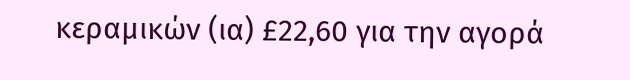κεραμικών (ια) £22,60 για την αγορά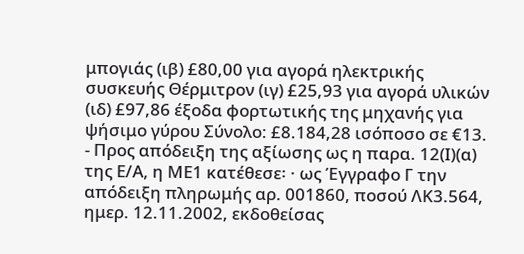μπογιάς (ιβ) £80,00 για αγορά ηλεκτρικής συσκευής Θέρμιτρον (ιγ) £25,93 για αγορά υλικών (ιδ) £97,86 έξοδα φορτωτικής της μηχανής για ψήσιμο γύρου Σύνολο: £8.184,28 ισόποσο σε €13.
- Προς απόδειξη της αξίωσης ως η παρα. 12(Ι)(α) της Ε/Α, η ΜΕ1 κατέθεσε꞉ · ως Έγγραφο Γ την απόδειξη πληρωμής αρ. 001860, ποσού ΛΚ3.564, ημερ. 12.11.2002, εκδοθείσας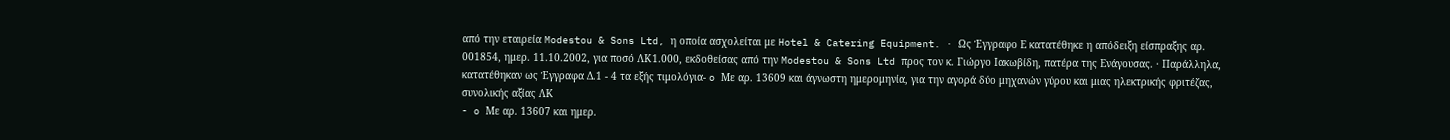από την εταιρεία Modestou & Sons Ltd, η οποία ασχολείται με Hotel & Catering Equipment. · Ως Έγγραφο Ε κατατέθηκε η απόδειξη είσπραξης αρ. 001854, ημερ. 11.10.2002, για ποσό ΛΚ1.000, εκδοθείσας από την Modestou & Sons Ltd προς τον κ. Γιώργο Ιακωβίδη, πατέρα της Ενάγουσας. · Παράλληλα, κατατέθηκαν ως Έγγραφα Δ.1 - 4 τα εξής τιμολόγια- o Με αρ. 13609 και άγνωστη ημερομηνία, για την αγορά δύο μηχανών γύρου και μιας ηλεκτρικής φριτέζας, συνολικής αξίας ΛΚ
- o Με αρ. 13607 και ημερ.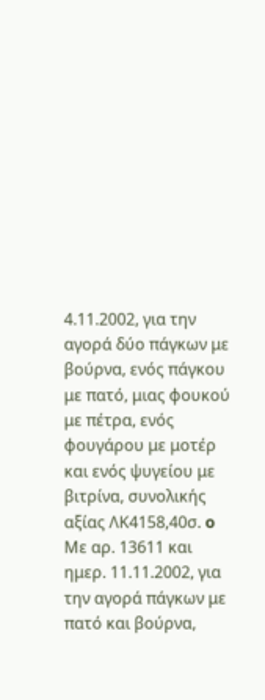4.11.2002, για την αγορά δύο πάγκων με βούρνα, ενός πάγκου με πατό, μιας φουκού με πέτρα, ενός φουγάρου με μοτέρ και ενός ψυγείου με βιτρίνα, συνολικής αξίας ΛΚ4158,40σ. o Με αρ. 13611 και ημερ. 11.11.2002, για την αγορά πάγκων με πατό και βούρνα,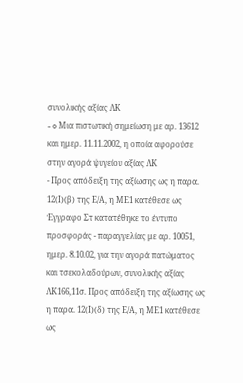συνολικής αξίας ΛΚ
- o Μια πιστωτική σημείωση με αρ. 13612 και ημερ. 11.11.2002, η οποία αφορούσε στην αγορά ψυγείου αξίας ΛΚ
- Προς απόδειξη της αξίωσης ως η παρα. 12(Ι)(β) της Ε/Α, η ΜΕ1 κατέθεσε ως Έγγραφο Στ κατατέθηκε το έντυπο προσφοράς - παραγγελίας με αρ. 10051, ημερ. 8.10.02, για την αγορά πατώματος και τσεκολαδούρων, συνολικής αξίας ΛΚ166,11σ. Προς απόδειξη της αξίωσης ως η παρα. 12(Ι)(δ) της Ε/Α, η ΜΕ1 κατέθεσε ως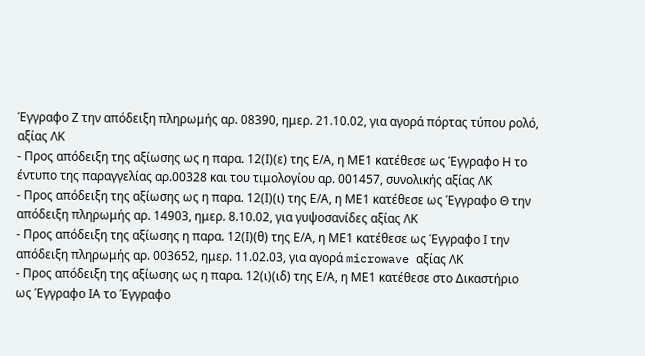Έγγραφο Ζ την απόδειξη πληρωμής αρ. 08390, ημερ. 21.10.02, για αγορά πόρτας τύπου ρολό, αξίας ΛΚ
- Προς απόδειξη της αξίωσης ως η παρα. 12(Ι)(ε) της Ε/Α, η ΜΕ1 κατέθεσε ως Έγγραφο Η το έντυπο της παραγγελίας αρ.00328 και του τιμολογίου αρ. 001457, συνολικής αξίας ΛΚ
- Προς απόδειξη της αξίωσης ως η παρα. 12(Ι)(ι) της Ε/Α, η ΜΕ1 κατέθεσε ως Έγγραφο Θ την απόδειξη πληρωμής αρ. 14903, ημερ. 8.10.02, για γυψοσανίδες αξίας ΛΚ
- Προς απόδειξη της αξίωσης η παρα. 12(Ι)(θ) της Ε/Α, η ΜΕ1 κατέθεσε ως Έγγραφο Ι την απόδειξη πληρωμής αρ. 003652, ημερ. 11.02.03, για αγορά microwave αξίας ΛΚ
- Προς απόδειξη της αξίωσης ως η παρα. 12(ι)(ιδ) της Ε/Α, η ΜΕ1 κατέθεσε στο Δικαστήριο ως Έγγραφο ΙΑ το Έγγραφο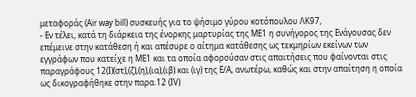μεταφοράς (Air way bill) συσκευής για το ψήσιμο γύρου κοτόπουλου ΛΚ97,
- Εν τέλει, κατά τη διάρκεια της ένορκης μαρτυρίας της ΜΕ1 η συνήγορος της Ενάγουσας δεν επέμεινε στην κατάθεση ή και απέσυρε ο αίτημα κατάθεσης ως τεκμηρίων εκείνων των εγγράφων που κατείχε η ΜΕ1 και τα οποία αφορούσαν στις απαιτήσεις που φαίνονται στις παραγράφους 12(I)(στ),(ζ),(η),(ια),(ιβ) και (ιγ) της Ε/Α, ανωτέρω, καθώς και στην απαίτηση η οποία ως δικογραφήθηκε στην παρα.12 (IV)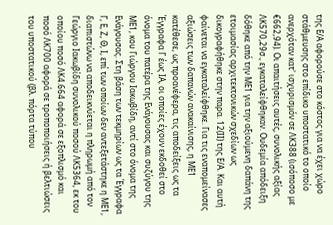της Ε/Α αφορούσε στο κόστος για να έχει χώρο στάθμευσης στο επίδικο υποστατικό το οποίο ανερχόταν κατ' ισχυρισμόν σε ΛΚ388 (ισόποσο με €662,94). Οι απαιτήσεις αυτές, συνολικής αξίας ΛΚ570,29σ., εγκαταλείφθηκαν. Ουδεμία απόδειξη δόθηκε από την ΜΕ1 για την αξιούμενη δαπάνη της ετοιμασίας αρχιτεκτονικών σχεδίων ως δικογραφήθηκε στην παρα. 12(ΙΙ) της Ε/Α. Και αυτή φαίνεται να εγκαταλείφθηκε. Για τις εναπομείνασες αξιώσεις των δαπανών ανακαίνισης, η ΜΕ1 κατέθεσε, ως προανέφερα, τις αποδείξεις ως τα Έγγραφα Γ έως ΙΑ, οι οποίες έχουν εκδοθεί στο όνομα του πατέρα της Ενάγουσας και συζύγου της ΜΕ1, κου Γιώργου Ιακωβίδη, αντί στο όνομα της Ενάγουσας. Στη βάση των τεκμηρίων ως τα Έγγραφα Γ, Ε, Ζ, Θ, Ι, επί των οποίων δεν αντεξετάστηκε η ΜΕ1, διαπιστώνω να αποδεικνύεται η πληρωμή από τον Γεώργιο Ιακωβίδη συνολικού ποσού ΛΚ5364, εκ του οποίου ποσό ΛΚ4.664 αφορά σε εξοπλισμό και ποσό ΛΚ700 αφορά σε τροποποιήσεις ή βελτιώσεις του υποστατικού (βλ. πόρτα τύπου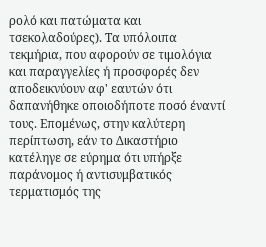ρολό και πατώματα και τσεκολαδούρες). Τα υπόλοιπα τεκμήρια, που αφορούν σε τιμολόγια και παραγγελίες ή προσφορές δεν αποδεικνύουν αφ' εαυτών ότι δαπανήθηκε οποιοδήποτε ποσό έναντί τους. Επομένως, στην καλύτερη περίπτωση, εάν το Δικαστήριο κατέληγε σε εύρημα ότι υπήρξε παράνομος ή αντισυμβατικός τερματισμός της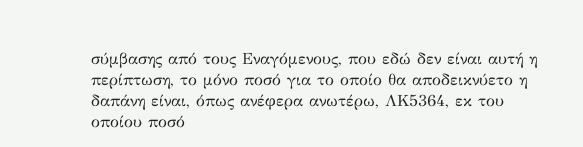σύμβασης από τους Εναγόμενους, που εδώ δεν είναι αυτή η περίπτωση, το μόνο ποσό για το οποίο θα αποδεικνύετο η δαπάνη είναι, όπως ανέφερα ανωτέρω, ΛΚ5364, εκ του οποίου ποσό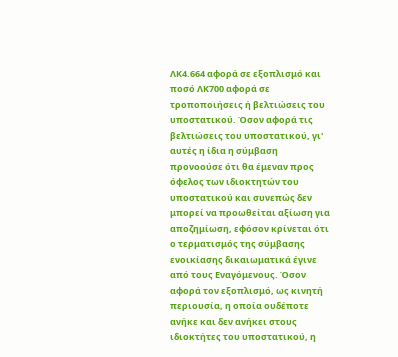ΛΚ4.664 αφορά σε εξοπλισμό και ποσό ΛΚ700 αφορά σε τροποποιήσεις ή βελτιώσεις του υποστατικού. Όσον αφορά τις βελτιώσεις του υποστατικού, γι' αυτές η ίδια η σύμβαση προνοούσε ότι θα έμεναν προς όφελος των ιδιοκτητών του υποστατικού και συνεπώς δεν μπορεί να προωθείται αξίωση για αποζημίωση, εφόσον κρίνεται ότι ο τερματισμός της σύμβασης ενοικίασης δικαιωματικά έγινε από τους Εναγόμενους. Όσον αφορά τον εξοπλισμό, ως κινητή περιουσία, η οποία ουδέποτε ανήκε και δεν ανήκει στους ιδιοκτήτες του υποστατικού, η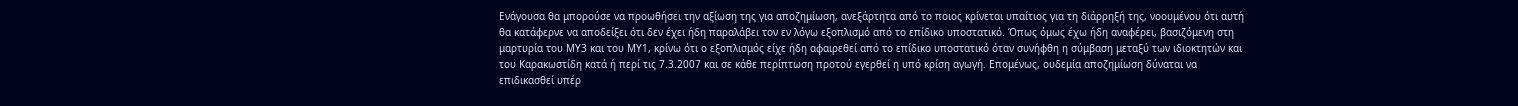Ενάγουσα θα μπορούσε να προωθήσει την αξίωση της για αποζημίωση, ανεξάρτητα από το ποιος κρίνεται υπαίτιος για τη διάρρηξή της, νοουμένου ότι αυτή θα κατάφερνε να αποδείξει ότι δεν έχει ήδη παραλάβει τον εν λόγω εξοπλισμό από το επίδικο υποστατικό. Όπως όμως έχω ήδη αναφέρει, βασιζόμενη στη μαρτυρία του ΜΥ3 και του ΜΥ1, κρίνω ότι ο εξοπλισμός είχε ήδη αφαιρεθεί από το επίδικο υποστατικό όταν συνήφθη η σύμβαση μεταξύ των ιδιοκτητών και του Καρακωστίδη κατά ή περί τις 7.3.2007 και σε κάθε περίπτωση προτού εγερθεί η υπό κρίση αγωγή. Επομένως, ουδεμία αποζημίωση δύναται να επιδικασθεί υπέρ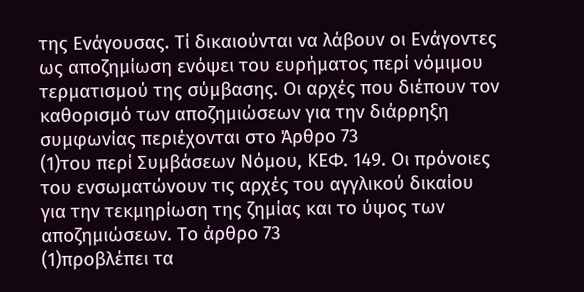της Ενάγουσας. Τί δικαιούνται να λάβουν οι Ενάγοντες ως αποζημίωση ενόψει του ευρήματος περί νόμιμου τερματισμού της σύμβασης. Οι αρχές που διέπουν τον καθορισμό των αποζημιώσεων για την διάρρηξη συμφωνίας περιέχονται στο Άρθρο 73
(1)του περί Συμβάσεων Νόμου, ΚΕΦ. 149. Οι πρόνοιες του ενσωματώνουν τις αρχές του αγγλικού δικαίου για την τεκμηρίωση της ζημίας και το ύψος των αποζημιώσεων. Το άρθρο 73
(1)προβλέπει τα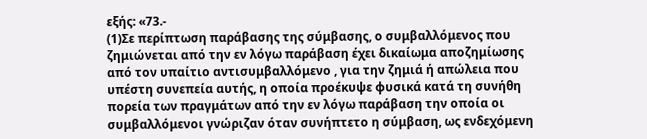εξής: «73.-
(1)Σε περίπτωση παράβασης της σύμβασης, ο συμβαλλόμενος που ζημιώνεται από την εν λόγω παράβαση έχει δικαίωμα αποζημίωσης από τον υπαίτιο αντισυμβαλλόμενο , για την ζημιά ή απώλεια που υπέστη συνεπεία αυτής, η οποία προέκυψε φυσικά κατά τη συνήθη πορεία των πραγμάτων από την εν λόγω παράβαση την οποία οι συμβαλλόμενοι γνώριζαν όταν συνήπτετο η σύμβαση, ως ενδεχόμενη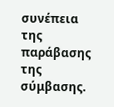συνέπεια της παράβασης της σύμβασης.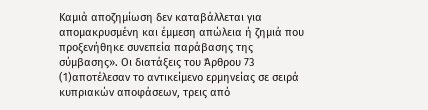Καμιά αποζημίωση δεν καταβάλλεται για απομακρυσμένη και έμμεση απώλεια ή ζημιά που προξενήθηκε συνεπεία παράβασης της σύμβασης». Οι διατάξεις του Άρθρου 73
(1)αποτέλεσαν το αντικείμενο ερμηνείας σε σειρά κυπριακών αποφάσεων, τρεις από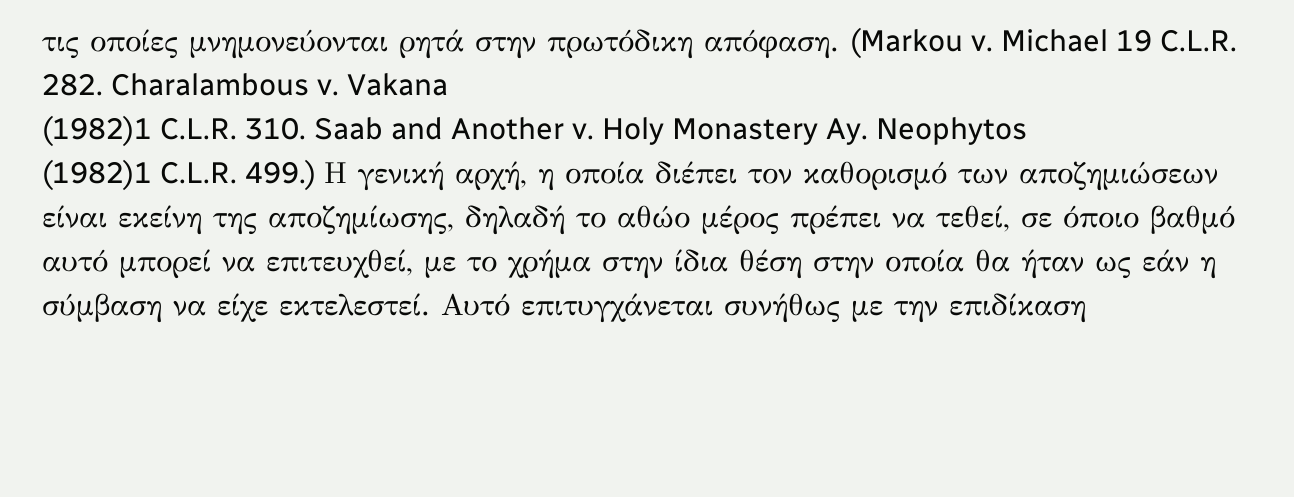τις οποίες μνημονεύονται ρητά στην πρωτόδικη απόφαση. (Markou v. Michael 19 C.L.R. 282. Charalambous v. Vakana
(1982)1 C.L.R. 310. Saab and Another v. Holy Monastery Ay. Neophytos
(1982)1 C.L.R. 499.) Η γενική αρχή, η οποία διέπει τον καθορισμό των αποζημιώσεων είναι εκείνη της αποζημίωσης, δηλαδή το αθώο μέρος πρέπει να τεθεί, σε όποιο βαθμό αυτό μπορεί να επιτευχθεί, με το χρήμα στην ίδια θέση στην οποία θα ήταν ως εάν η σύμβαση να είχε εκτελεστεί. Αυτό επιτυγχάνεται συνήθως με την επιδίκαση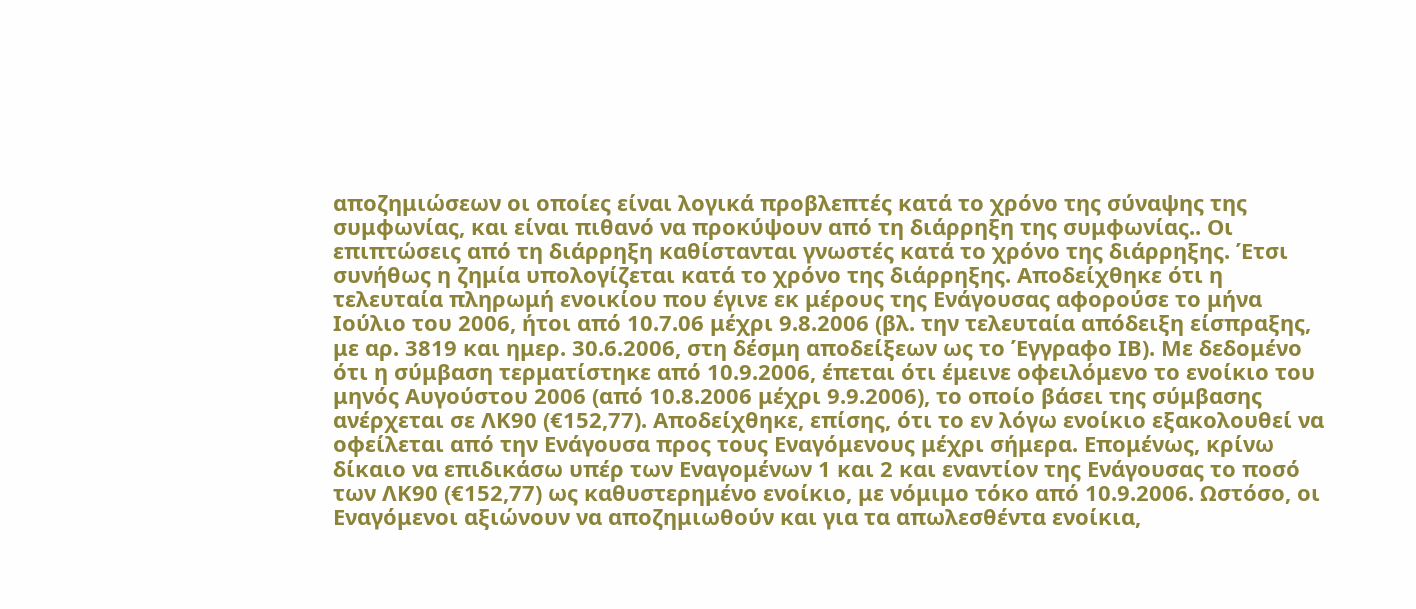αποζημιώσεων οι οποίες είναι λογικά προβλεπτές κατά το χρόνο της σύναψης της συμφωνίας, και είναι πιθανό να προκύψουν από τη διάρρηξη της συμφωνίας.. Οι επιπτώσεις από τη διάρρηξη καθίστανται γνωστές κατά το χρόνο της διάρρηξης. Έτσι συνήθως η ζημία υπολογίζεται κατά το χρόνο της διάρρηξης. Αποδείχθηκε ότι η τελευταία πληρωμή ενοικίου που έγινε εκ μέρους της Ενάγουσας αφορούσε το μήνα Ιούλιο του 2006, ήτοι από 10.7.06 μέχρι 9.8.2006 (βλ. την τελευταία απόδειξη είσπραξης, με αρ. 3819 και ημερ. 30.6.2006, στη δέσμη αποδείξεων ως το Έγγραφο ΙΒ). Με δεδομένο ότι η σύμβαση τερματίστηκε από 10.9.2006, έπεται ότι έμεινε οφειλόμενο το ενοίκιο του μηνός Αυγούστου 2006 (από 10.8.2006 μέχρι 9.9.2006), το οποίο βάσει της σύμβασης ανέρχεται σε ΛΚ90 (€152,77). Αποδείχθηκε, επίσης, ότι το εν λόγω ενοίκιο εξακολουθεί να οφείλεται από την Ενάγουσα προς τους Εναγόμενους μέχρι σήμερα. Επομένως, κρίνω δίκαιο να επιδικάσω υπέρ των Εναγομένων 1 και 2 και εναντίον της Ενάγουσας το ποσό των ΛΚ90 (€152,77) ως καθυστερημένο ενοίκιο, με νόμιμο τόκο από 10.9.2006. Ωστόσο, οι Εναγόμενοι αξιώνουν να αποζημιωθούν και για τα απωλεσθέντα ενοίκια,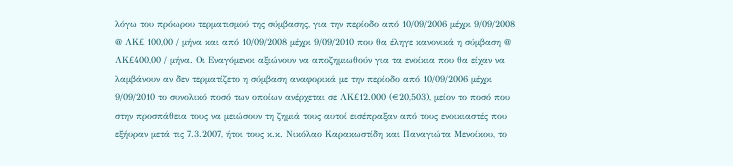λόγω του πρόωρου τερματισμού της σύμβασης, για την περίοδο από 10/09/2006 μέχρι 9/09/2008 @ ΛΚ£ 100,00 / μήνα και από 10/09/2008 μέχρι 9/09/2010 που θα έληγε κανονικά η σύμβαση @ ΛΚ£400,00 / μήνα. Οι Εναγόμενοι αξιώνουν να αποζημιωθούν για τα ενοίκια που θα είχαν να λαμβάνουν αν δεν τερματίζετο η σύμβαση αναφορικά με την περίοδο από 10/09/2006 μέχρι 9/09/2010 το συνολικό ποσό των οποίων ανέρχεται σε ΛΚ£12.000 (€20,503), μείον το ποσό που στην προσπάθεια τους να μειώσουν τη ζημιά τους αυτοί εισέπραξαν από τους ενοικιαστές που εξήυραν μετά τις 7.3.2007, ήτοι τους κ.κ. Νικόλαο Καρακωστίδη και Παναγιώτα Μενοίκου, το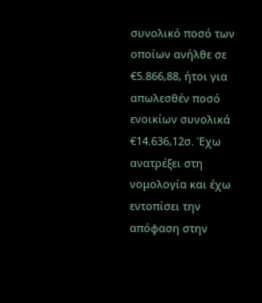συνολικό ποσό των οποίων ανήλθε σε €5.866,88, ήτοι για απωλεσθέν ποσό ενοικίων συνολικά €14.636,12σ. Έχω ανατρέξει στη νομολογία και έχω εντοπίσει την απόφαση στην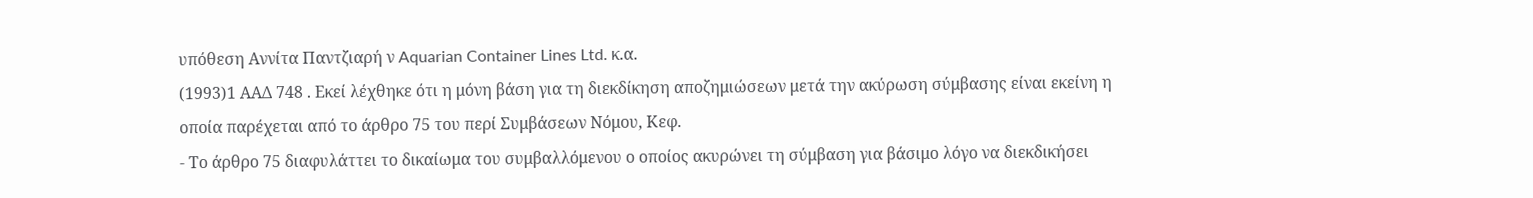υπόθεση Αννίτα Παντζιαρή ν Aquarian Container Lines Ltd. κ.α.
(1993)1 ΑΑΔ 748 . Εκεί λέχθηκε ότι η μόνη βάση για τη διεκδίκηση αποζημιώσεων μετά την ακύρωση σύμβασης είναι εκείνη η οποία παρέχεται από το άρθρο 75 του περί Συμβάσεων Νόμου, Κεφ.
- Το άρθρο 75 διαφυλάττει το δικαίωμα του συμβαλλόμενου ο οποίος ακυρώνει τη σύμβαση για βάσιμο λόγο να διεκδικήσει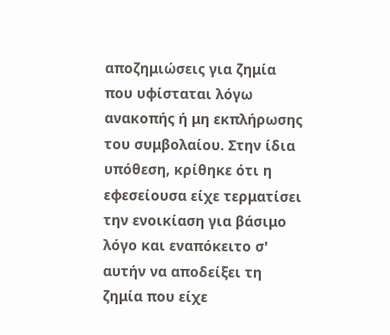αποζημιώσεις για ζημία που υφίσταται λόγω ανακοπής ή μη εκπλήρωσης του συμβολαίου. Στην ίδια υπόθεση, κρίθηκε ότι η εφεσείουσα είχε τερματίσει την ενοικίαση για βάσιμο λόγο και εναπόκειτο σ' αυτήν να αποδείξει τη ζημία που είχε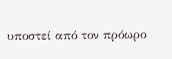υποστεί από τον πρόωρο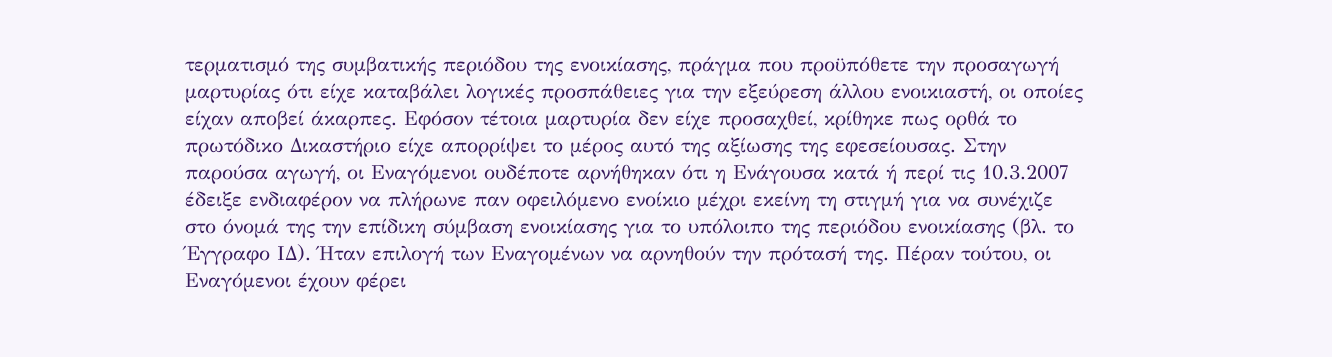τερματισμό της συμβατικής περιόδου της ενοικίασης, πράγμα που προϋπόθετε την προσαγωγή μαρτυρίας ότι είχε καταβάλει λογικές προσπάθειες για την εξεύρεση άλλου ενοικιαστή, οι οποίες είχαν αποβεί άκαρπες. Εφόσον τέτοια μαρτυρία δεν είχε προσαχθεί, κρίθηκε πως ορθά το πρωτόδικο Δικαστήριο είχε απορρίψει το μέρος αυτό της αξίωσης της εφεσείουσας. Στην παρούσα αγωγή, οι Εναγόμενοι ουδέποτε αρνήθηκαν ότι η Ενάγουσα κατά ή περί τις 10.3.2007 έδειξε ενδιαφέρον να πλήρωνε παν οφειλόμενο ενοίκιο μέχρι εκείνη τη στιγμή για να συνέχιζε στο όνομά της την επίδικη σύμβαση ενοικίασης για το υπόλοιπο της περιόδου ενοικίασης (βλ. το Έγγραφο ΙΔ). Ήταν επιλογή των Εναγομένων να αρνηθούν την πρότασή της. Πέραν τούτου, οι Εναγόμενοι έχουν φέρει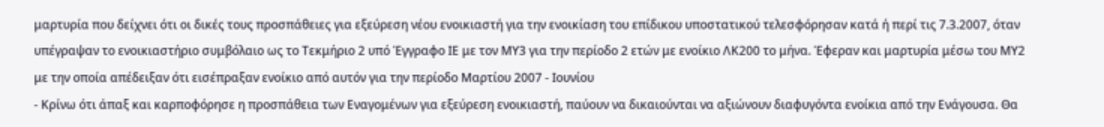μαρτυρία που δείχνει ότι οι δικές τους προσπάθειες για εξεύρεση νέου ενοικιαστή για την ενοικίαση του επίδικου υποστατικού τελεσφόρησαν κατά ή περί τις 7.3.2007, όταν υπέγραψαν το ενοικιαστήριο συμβόλαιο ως το Τεκμήριο 2 υπό Έγγραφο ΙΕ με τον ΜΥ3 για την περίοδο 2 ετών με ενοίκιο ΛΚ200 το μήνα. Έφεραν και μαρτυρία μέσω του ΜΥ2 με την οποία απέδειξαν ότι εισέπραξαν ενοίκιο από αυτόν για την περίοδο Μαρτίου 2007 - Ιουνίου
- Κρίνω ότι άπαξ και καρποφόρησε η προσπάθεια των Εναγομένων για εξεύρεση ενοικιαστή, παύουν να δικαιούνται να αξιώνουν διαφυγόντα ενοίκια από την Ενάγουσα. Θα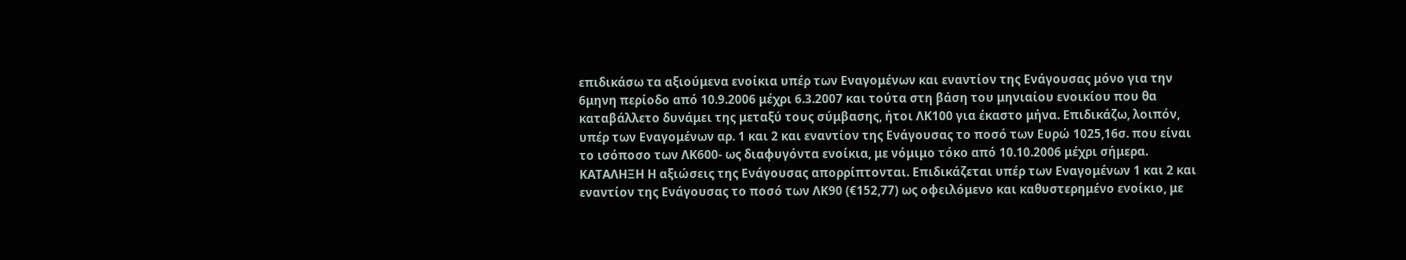επιδικάσω τα αξιούμενα ενοίκια υπέρ των Εναγομένων και εναντίον της Ενάγουσας μόνο για την 6μηνη περίοδο από 10.9.2006 μέχρι 6.3.2007 και τούτα στη βάση του μηνιαίου ενοικίου που θα καταβάλλετο δυνάμει της μεταξύ τους σύμβασης, ήτοι ΛΚ100 για έκαστο μήνα. Επιδικάζω, λοιπόν, υπέρ των Εναγομένων αρ. 1 και 2 και εναντίον της Ενάγουσας το ποσό των Ευρώ 1025,16σ. που είναι το ισόποσο των ΛΚ600- ως διαφυγόντα ενοίκια, με νόμιμο τόκο από 10.10.2006 μέχρι σήμερα. ΚΑΤΑΛΗΞΗ Η αξιώσεις της Ενάγουσας απορρίπτονται. Επιδικάζεται υπέρ των Εναγομένων 1 και 2 και εναντίον της Ενάγουσας το ποσό των ΛΚ90 (€152,77) ως οφειλόμενο και καθυστερημένο ενοίκιο, με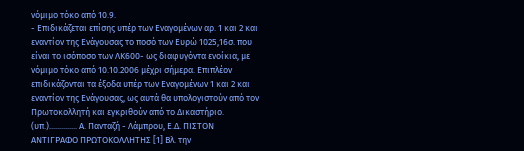νόμιμο τόκο από 10.9.
- Επιδικάζεται επίσης υπέρ των Εναγομένων αρ. 1 και 2 και εναντίον της Ενάγουσας το ποσό των Ευρώ 1025,16σ. που είναι το ισόποσο των ΛΚ600- ως διαφυγόντα ενοίκια, με νόμιμο τόκο από 10.10.2006 μέχρι σήμερα. Επιπλέον επιδικάζονται τα έξοδα υπέρ των Εναγομένων 1 και 2 και εναντίον της Ενάγουσας, ως αυτά θα υπολογιστούν από τον Πρωτοκολλητή και εγκριθούν από το Δικαστήριο. (υπ.).............. Α. Πανταζή - Λάμπρου, Ε.Δ. ΠΙΣΤΟΝ ΑΝΤΙΓΡΑΦΟ ΠΡΩΤΟΚΟΛΛΗΤΗΣ [1] Βλ. την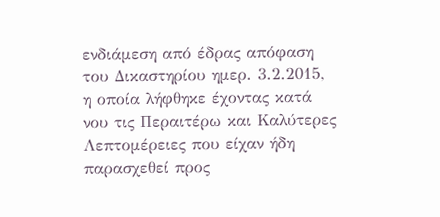ενδιάμεση από έδρας απόφαση του Δικαστηρίου ημερ. 3.2.2015, η οποία λήφθηκε έχοντας κατά νου τις Περαιτέρω και Καλύτερες Λεπτομέρειες που είχαν ήδη παρασχεθεί προς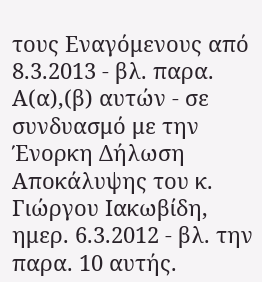τους Εναγόμενους από 8.3.2013 - βλ. παρα. Α(α),(β) αυτών - σε συνδυασμό με την Ένορκη Δήλωση Αποκάλυψης του κ. Γιώργου Ιακωβίδη, ημερ. 6.3.2012 - βλ. την παρα. 10 αυτής.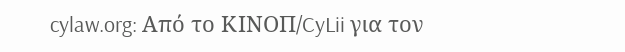cylaw.org: Από το ΚΙΝOΠ/CyLii για τον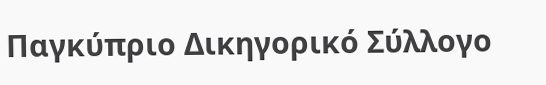Παγκύπριο Δικηγορικό Σύλλογο